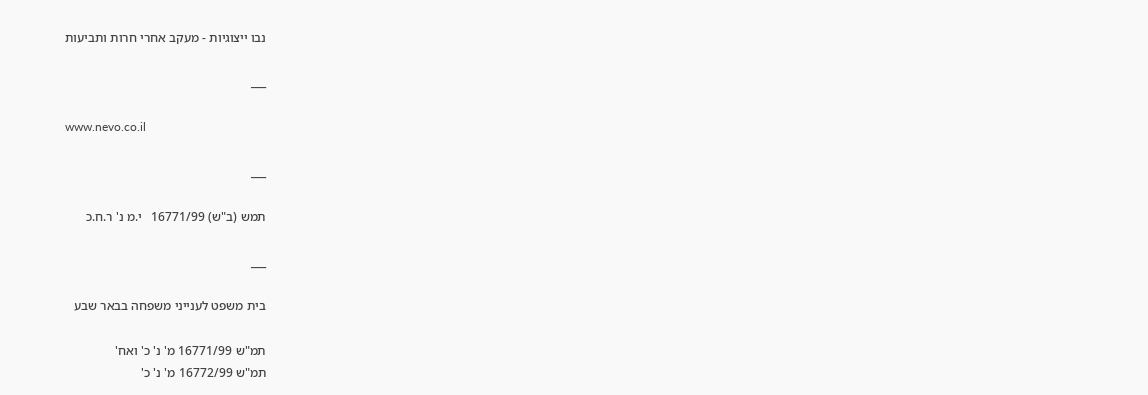נבו ייצוגיות - מעקב אחרי חרות ותביעות

___

www.nevo.co.il

___

תמש (ב"ש) 16771/99   י.מ נ' ר.ח.כ

___

בית משפט לענייני משפחה בבאר שבע

תמ"ש 16771/99 מ' נ' כ' ואח'
תמ"ש 16772/99 מ' נ' כ'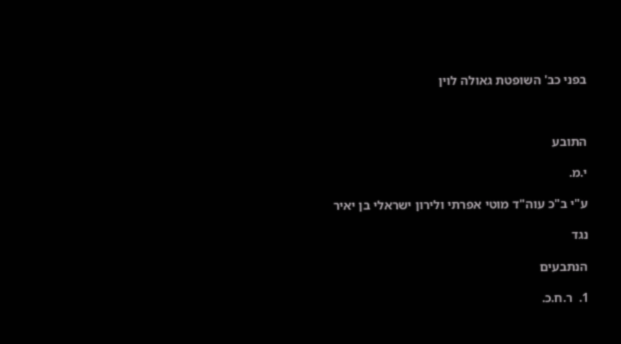בפני כב' השופטת גאולה לוין



התובע

י.מ.

ע"י ב"כ עוה"ד מוטי אפרתי ולירון ישראלי בן יאיר

נגד

הנתבעים

1.  ר.ח.כ.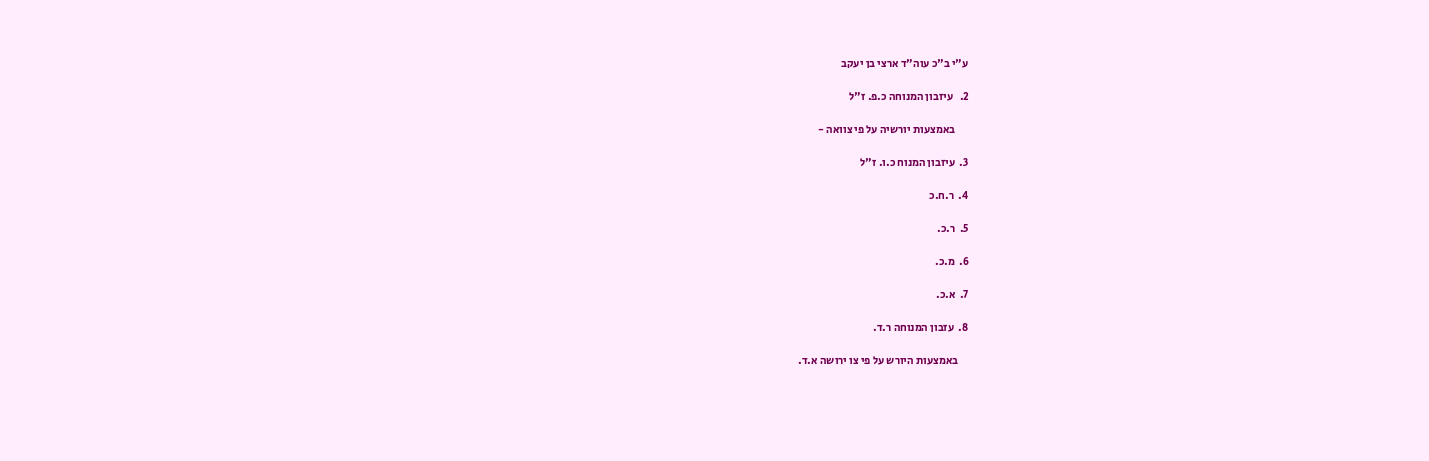ע"י ב"כ עוה"ד ארצי בן יעקב

2.   עיזבון המנוחה כ.פ. ז"ל

      באמצעות יורשיה על פי צוואה -

3.  עיזבון המנוח כ.ו. ז"ל

4.  ר.ח.כ

5.  ר.כ.

6.  מ.כ.

7.  א.כ.

8.  עזבון המנוחה ר.ד.

     באמצעות היורש על פי צו ירושה א.ד.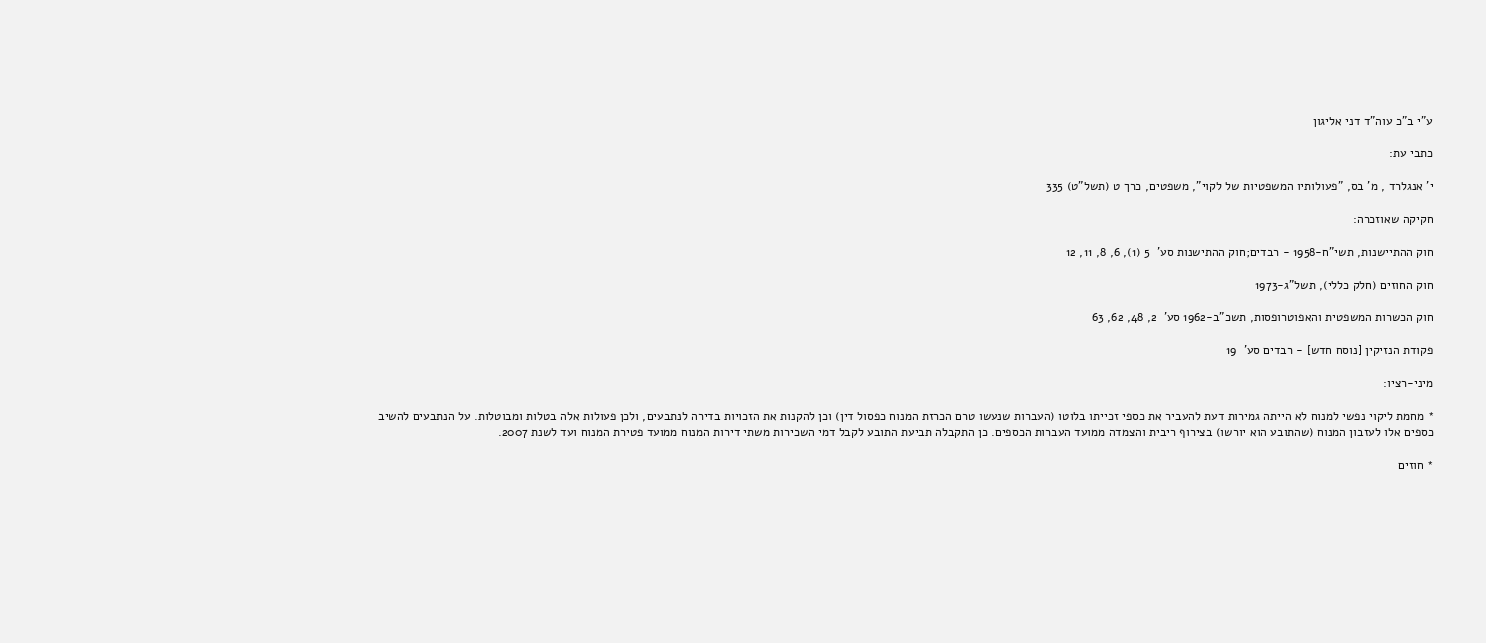ע"י ב"כ עוה"ד דני אליגון

כתבי עת:

י' אנגלרד , מ' בס, "פעולותיו המשפטיות של לקוי", משפטים, כרך ט (תשל"ט) 335

חקיקה שאוזכרה:

חוק ההתיישנות, תשי"ח-1958 - רבדים;חוק ההתישנות סע'  5 (1), 6, 8, 11, 12

חוק החוזים (חלק כללי), תשל"ג-1973

חוק הכשרות המשפטית והאפוטרופסות, תשכ"ב-1962 סע'  2, 48, 62, 63

פקודת הנזיקין [נוסח חדש] - רבדים סע'  19

מיני-רציו:

* מחמת ליקוי נפשי למנוח לא הייתה גמירות דעת להעביר את כספי זכייתו בלוטו (העברות שנעשו טרם הכרזת המנוח כפסול דין) וכן להקנות את הזכויות בדירה לנתבעים, ולכן פעולות אלה בטלות ומבוטלות. על הנתבעים להשיב כספים אלו לעזבון המנוח (שהתובע הוא יורשו) בצירוף ריבית והצמדה ממועד העברות הכספים. כן התקבלה תביעת התובע לקבל דמי השכירות משתי דירות המנוח ממועד פטירת המנוח ועד לשנת 2007.

* חוזים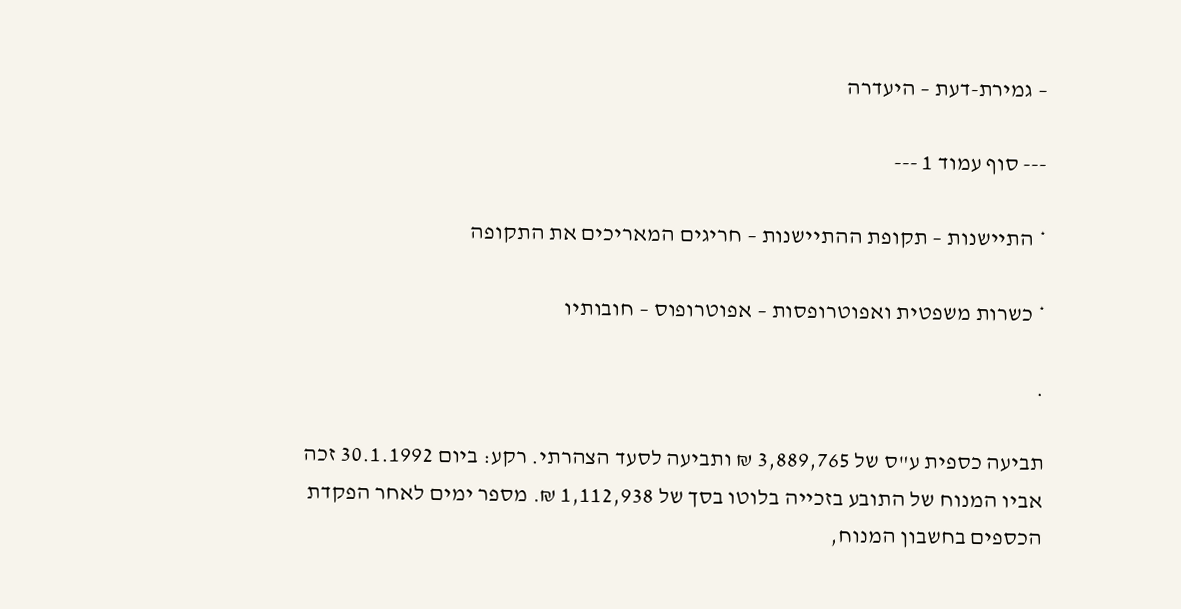– גמירת-דעת – היעדרה

--- סוף עמוד 1 ---

* התיישנות – תקופת ההתיישנות – חריגים המאריכים את התקופה

* כשרות משפטית ואפוטרופסות – אפוטרופוס – חובותיו

.

תביעה כספית ע"ס של 3,889,765 ₪ ותביעה לסעד הצהרתי. רקע: ביום 30.1.1992 זכה אביו המנוח של התובע בזכייה בלוטו בסך של 1,112,938 ₪. מספר ימים לאחר הפקדת הכספים בחשבון המנוח,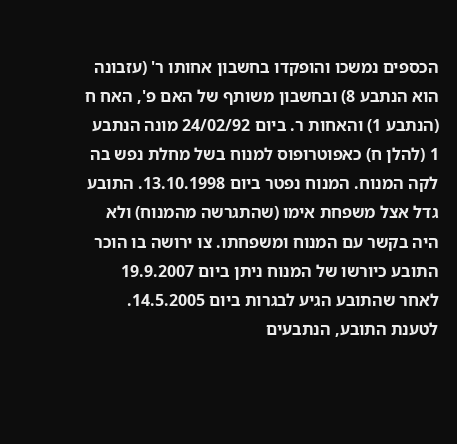הכספים נמשכו והופקדו בחשבון אחותו ר' (עזבונה הוא הנתבע 8) ובחשבון משותף של האם פ', האח ח (הנתבע 1) והאחות ר. ביום 24/02/92 מונה הנתבע 1 (להלן ח) כאפוטרופוס למנוח בשל מחלת נפש בה לקה המנוח. המנוח נפטר ביום 13.10.1998. התובע גדל אצל משפחת אימו (שהתגרשה מהמנוח) ולא היה בקשר עם המנוח ומשפחתו. צו ירושה בו הוכר התובע כיורשו של המנוח ניתן ביום 19.9.2007 לאחר שהתובע הגיע לבגרות ביום 14.5.2005. לטענת התובע, הנתבעים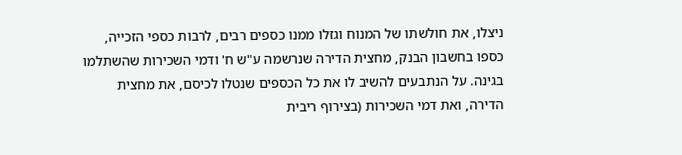ניצלו, את חולשתו של המנוח וגזלו ממנו כספים רבים, לרבות כספי הזכייה, כספו בחשבון הבנק, מחצית הדירה שנרשמה ע"ש ח' ודמי השכירות שהשתלמו בגינה. על הנתבעים להשיב לו את כל הכספים שנטלו לכיסם, את מחצית הדירה, ואת דמי השכירות (בצירוף ריבית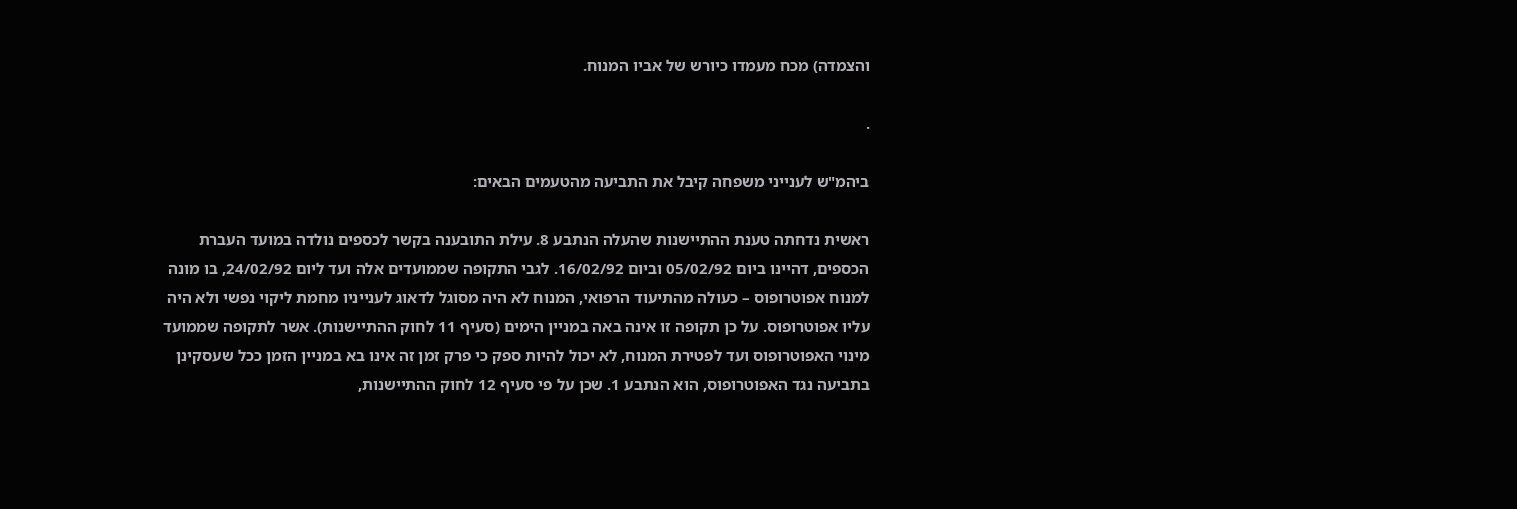והצמדה) מכח מעמדו כיורש של אביו המנוח.

.

ביהמ"ש לענייני משפחה קיבל את התביעה מהטעמים הבאים:

ראשית נדחתה טענת ההתיישנות שהעלה הנתבע 8. עילת התובענה בקשר לכספים נולדה במועד העברת הכספים, דהיינו ביום 05/02/92 וביום 16/02/92. לגבי התקופה שממועדים אלה ועד ליום 24/02/92, בו מונה למנוח אפוטרופוס – כעולה מהתיעוד הרפואי, המנוח לא היה מסוגל לדאוג לענייניו מחמת ליקוי נפשי ולא היה עליו אפוטרופוס. על כן תקופה זו אינה באה במניין הימים (סעיף 11 לחוק ההתיישנות). אשר לתקופה שממועד מינוי האפוטרופוס ועד לפטירת המנוח, לא יכול להיות ספק כי פרק זמן זה אינו בא במניין הזמן ככל שעסקינן בתביעה נגד האפוטרופוס, הוא הנתבע 1. שכן על פי סעיף 12 לחוק ההתיישנות,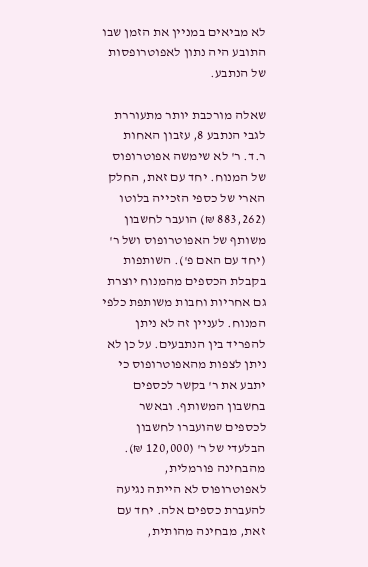לא מביאים במניין את הזמן שבו התובע היה נתון לאפוטרופסות של הנתבע.

שאלה מורכבת יותר מתעוררת לגבי הנתבע 8, עזבון האחות ר.ד. ר' לא שימשה אפוטרופוס של המנוח. יחד עם זאת, החלק הארי של כספי הזכייה בלוטו (883,262 ₪) הועבר לחשבון משותף של האפוטרופוס ושל ר' (יחד עם האם פ'). השותפות בקבלת הכספים מהמנוח יוצרת גם אחריות וחבות משותפת כלפי המנוח. לעניין זה לא ניתן להפריד בין הנתבעים. על כן לא ניתן לצפות מהאפוטרופוס כי יתבע את ר' בקשר לכספים בחשבון המשותף. ובאשר לכספים שהועברו לחשבון הבלעדי של ר' (120,000 ₪). מהבחינה פורמלית, לאפוטרופוס לא הייתה נגיעה להעברת כספים אלה. יחד עם זאת, מבחינה מהותית,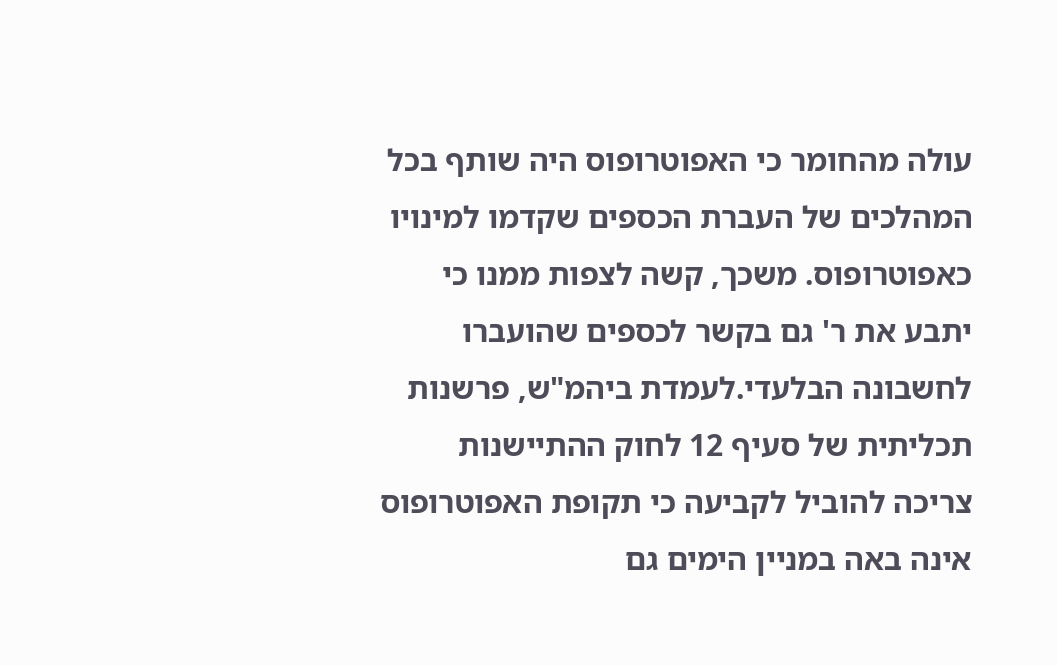עולה מהחומר כי האפוטרופוס היה שותף בכל המהלכים של העברת הכספים שקדמו למינויו כאפוטרופוס. משכך, קשה לצפות ממנו כי יתבע את ר' גם בקשר לכספים שהועברו לחשבונה הבלעדי.לעמדת ביהמ"ש, פרשנות תכליתית של סעיף 12 לחוק ההתיישנות צריכה להוביל לקביעה כי תקופת האפוטרופוס אינה באה במניין הימים גם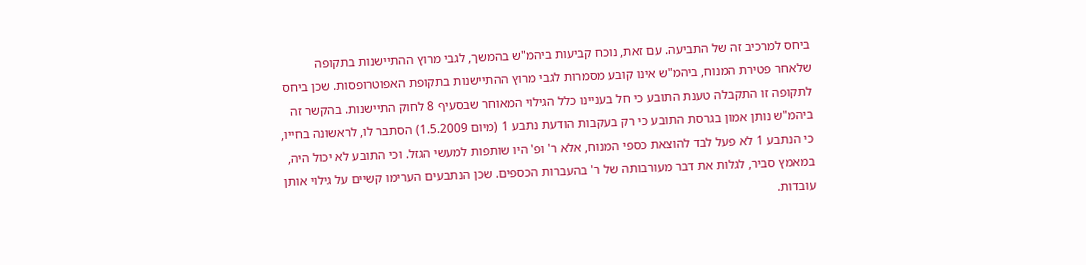ביחס למרכיב זה של התביעה. עם זאת, נוכח קביעות ביהמ"ש בהמשך, לגבי מרוץ ההתיישנות בתקופה שלאחר פטירת המנוח, ביהמ"ש אינו קובע מסמרות לגבי מרוץ ההתיישנות בתקופת האפוטרופסות. שכן ביחס לתקופה זו התקבלה טענת התובע כי חל בעניינו כלל הגילוי המאוחר שבסעיף 8 לחוק התיישנות. בהקשר זה ביהמ"ש נותן אמון בגרסת התובע כי רק בעקבות הודעת נתבע 1 (מיום 1.5.2009) הסתבר לו, לראשונה בחייו, כי הנתבע 1 לא פעל לבד להוצאת כספי המנוח, אלא ר' ופ' היו שותפות למעשי הגזל. וכי התובע לא יכול היה, במאמץ סביר, לגלות את דבר מעורבותה של ר' בהעברות הכספים. שכן הנתבעים הערימו קשיים על גילוי אותן עובדות.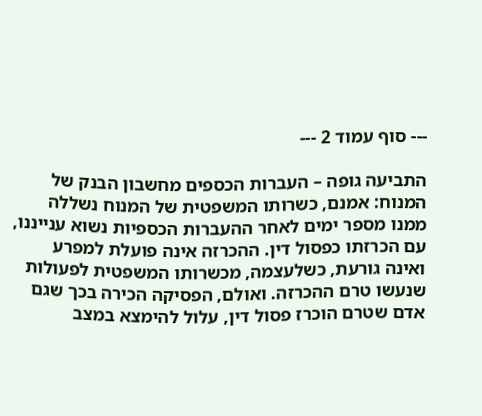--- סוף עמוד 2 ---

התביעה גופה – העברות הכספים מחשבון הבנק של המנוח: אמנם, כשרותו המשפטית של המנוח נשללה ממנו מספר ימים לאחר ההעברות הכספיות נשוא ענייננו, עם הכרזתו כפסול דין. ההכרזה אינה פועלת למפרע ואינה גורעת, כשלעצמה, מכשרותו המשפטית לפעולות שנעשו טרם ההכרזה. ואולם, הפסיקה הכירה בכך שגם אדם שטרם הוכרז פסול דין, עלול להימצא במצב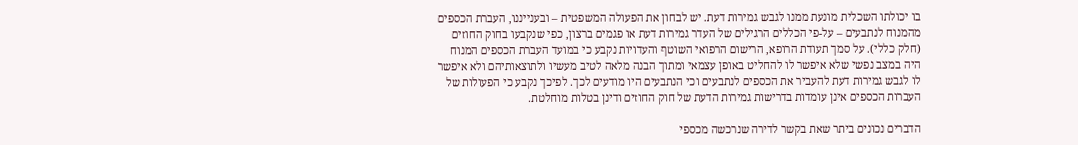בו יכולתו השכלית מונעת ממנו לגבש גמירות דעת. יש לבחון את הפעולה המשפטית – ובענייננו, העברת הכספים מהמנוח לנתבעים – על-פי הכללים הרגילים של העדר גמירות דעת או פגמים ברצון, כפי שנקבעו בחוק החוזים (חלק כללי). על סמך תעודת הרופא, הרישום הרפואי השוטף והעדויות נקבע כי במועד העברת הכספים המנוח היה במצב נפשי שלא איפשר לו להחליט באופן עצמאי ומתוך הבנה מלאה לטיב מעשיו ולתוצאותיהם ולא איפשר לו לגבש גמירות דעת להעביר את הכספים לנתבעים וכי הנתבעים היו מודעים לכך. לפיכך נקבע כי הפעולות של העברות הכספים אינן עומדות בדרישות גמירות הדעת של חוק החוזים ודינן בטלות מוחלטת.

הדברים נכונים ביתר שאת בקשר לדירה שנרכשה מכספי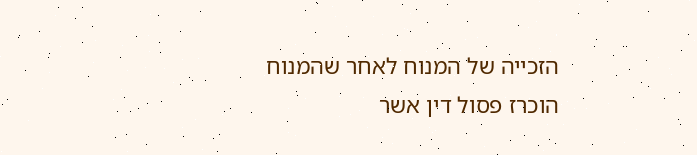הזכייה של המנוח לאחר שהמנוח הוכרז פסול דין אשר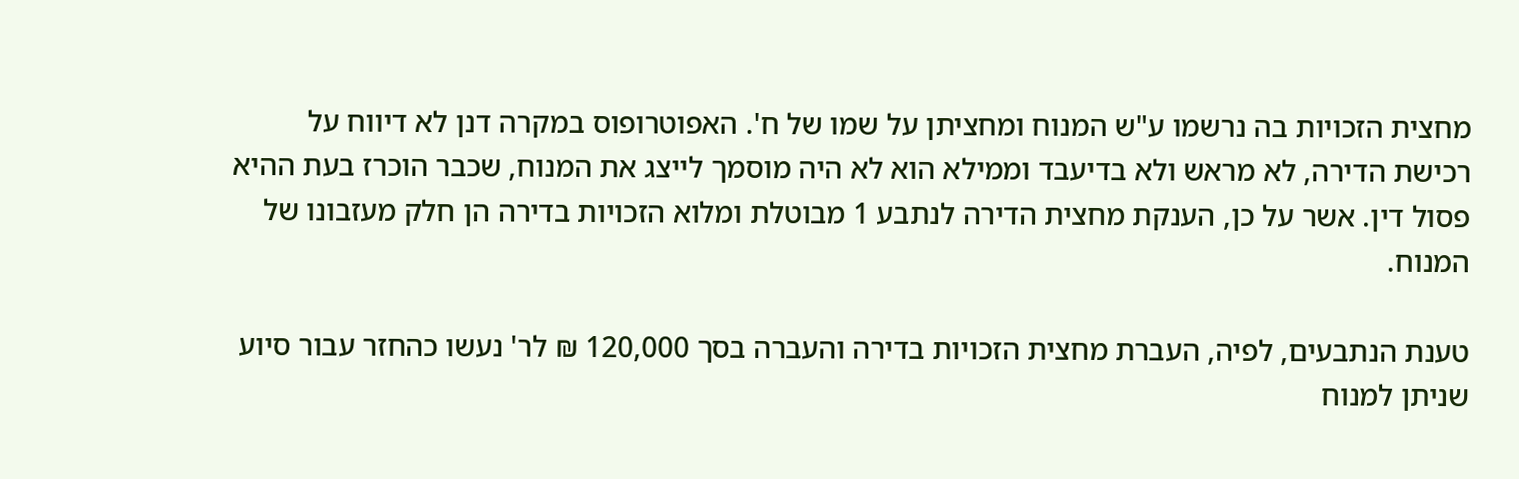מחצית הזכויות בה נרשמו ע"ש המנוח ומחציתן על שמו של ח'. האפוטרופוס במקרה דנן לא דיווח על רכישת הדירה, לא מראש ולא בדיעבד וממילא הוא לא היה מוסמך לייצג את המנוח, שכבר הוכרז בעת ההיא פסול דין. אשר על כן, הענקת מחצית הדירה לנתבע 1 מבוטלת ומלוא הזכויות בדירה הן חלק מעזבונו של המנוח.

טענת הנתבעים, לפיה, העברת מחצית הזכויות בדירה והעברה בסך 120,000 ₪ לר' נעשו כהחזר עבור סיוע שניתן למנוח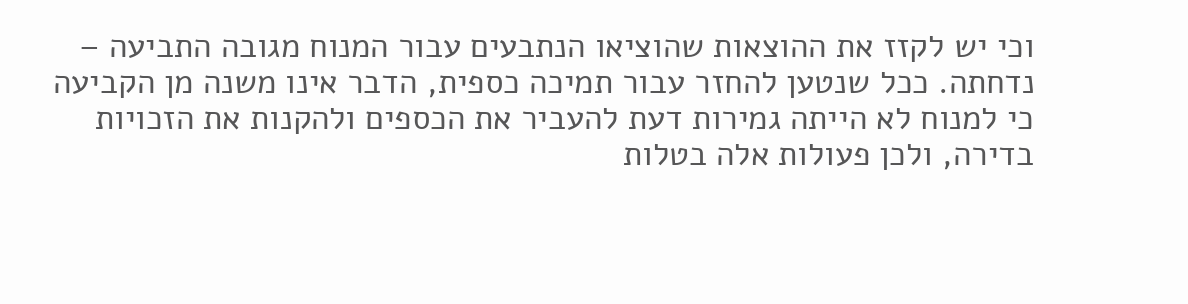וכי יש לקזז את ההוצאות שהוציאו הנתבעים עבור המנוח מגובה התביעה – נדחתה. ככל שנטען להחזר עבור תמיכה כספית, הדבר אינו משנה מן הקביעה כי למנוח לא הייתה גמירות דעת להעביר את הכספים ולהקנות את הזכויות בדירה, ולכן פעולות אלה בטלות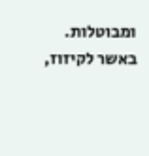ומבוטלות. באשר לקיזוז,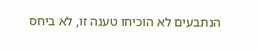הנתבעים לא הוכיחו טענה זו, לא ביחס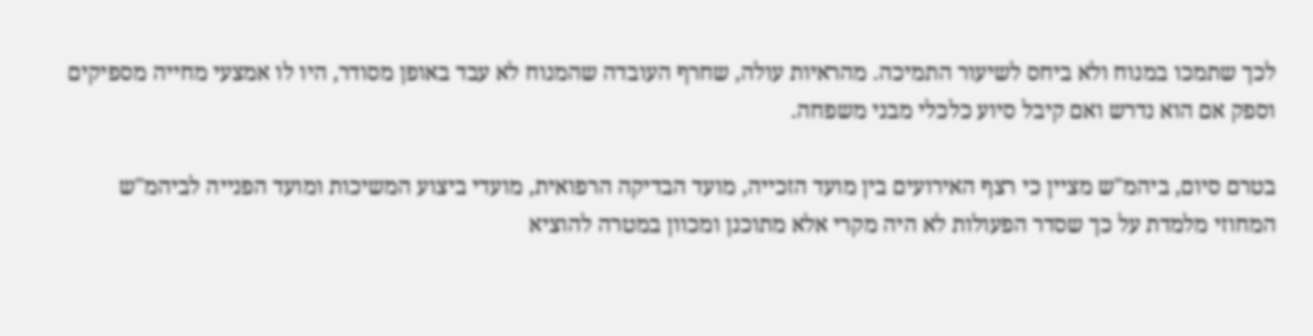לכך שתמכו במנוח ולא ביחס לשיעור התמיכה. מהראיות עולה, שחרף העובדה שהמנוח לא עבד באופן מסודר, היו לו אמצעי מחייה מספיקים וספק אם הוא נדרש ואם קיבל סיוע כלכלי מבני משפחה.

בטרם סיום, ביהמ"ש מציין כי רצף האירועים בין מועד הזכייה, מועד הבדיקה הרפואית, מועדי ביצוע המשיכות ומועד הפנייה לביהמ"ש המחוזי מלמדת על כך שסדר הפעולות לא היה מקרי אלא מתוכנן ומכוון במטרה להוציא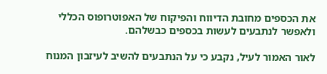את הכספים מחובת הדיווח והפיקוח של האפוטרופוס הכללי ולאפשר לנתבעים לעשות בכספים כבשלהם.

לאור האמור לעיל, נקבע כי על הנתבעים להשיב לעיזבון המנוח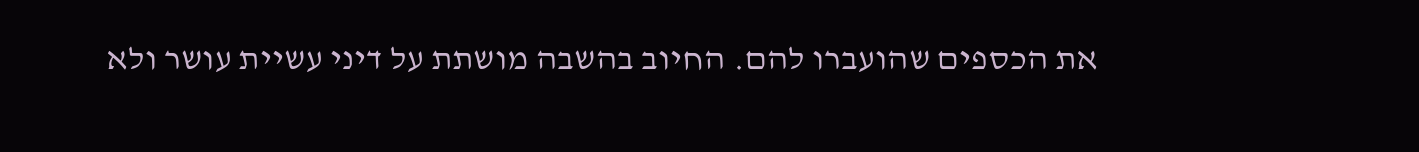את הכספים שהועברו להם. החיוב בהשבה מושתת על דיני עשיית עושר ולא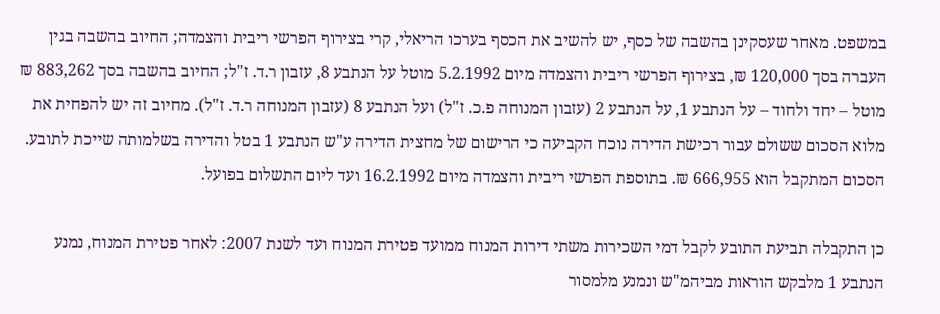במשפט. מאחר שעסקינן בהשבה של כסף, יש להשיב את הכסף בערכו הריאלי, קרי בצירוף הפרשי ריבית והצמדה; החיוב בהשבה בגין העברה בסך 120,000 ₪, בצירוף הפרשי ריבית והצמדה מיום 5.2.1992 מוטל על הנתבע 8, עזבון ר.ד. ז"ל; החיוב בהשבה בסך 883,262 ₪ מוטל – יחד ולחוד – על הנתבע 1, על הנתבע 2 (עזבון המנוחה פ.כ. ז"ל) ועל הנתבע 8 (עזבון המנוחה ר.ד. ז"ל). מחיוב זה יש להפחית את מלוא הסכום ששולם עבור רכישת הדירה נוכח הקביעה כי הרישום של מחצית הדירה ע"ש הנתבע 1 בטל והדירה בשלמותה שייכת לתובע. הסכום המתקבל הוא 666,955 ₪. בתוספת הפרשי ריבית והצמדה מיום 16.2.1992 ועד ליום התשלום בפועל.

כן התקבלה תביעת התובע לקבל דמי השכירות משתי דירות המנוח ממועד פטירת המנוח ועד לשנת 2007: לאחר פטירת המנוח, נמנע הנתבע 1 מלבקש הוראות מביהמ"ש ונמנע מלמסור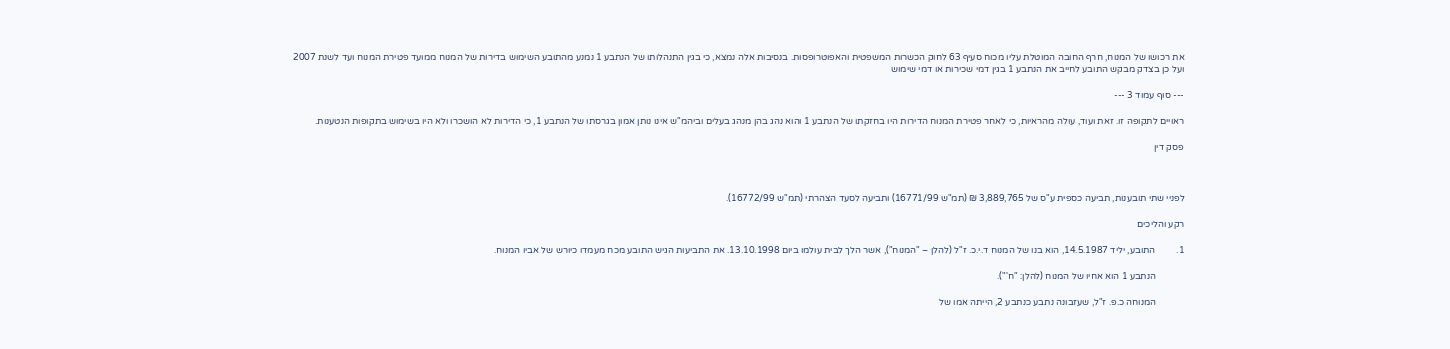את רכושו של המנוח, חרף החובה המוטלת עליו מכוח סעיף 63 לחוק הכשרות המשפטית והאפוטרופסות. בנסיבות אלה נמצא, כי בגין התנהלותו של הנתבע 1 נמנע מהתובע השימוש בדירות של המנוח ממועד פטירת המנוח ועד לשנת 2007 ועל כן בצדק מבקש התובע לחייב את הנתבע 1 בגין דמי שכירות או דמי שימוש

--- סוף עמוד 3 ---

ראויים לתקופה זו. זאת ועוד, עולה מהראיות, כי לאחר פטירת המנוח הדירות היו בחזקתו של הנתבע 1 והוא נהג בהן מנהג בעלים וביהמ"ש אינו נותן אמון בגרסתו של הנתבע 1, כי הדירות לא הושכרו ולא היו בשימוש בתקופות הנטענות.

פסק דין



לפניי שתי תובענות, תביעה כספית ע"ס של 3,889,765 ₪ (תמ"ש 16771/99) ותביעה לסעד הצהרתי (תמ"ש 16772/99).

רקע והליכים

1.         התובע, יליד 14.5.1987, הוא בנו של המנוח ד.י.כ. ז"ל (להלן – "המנוח"), אשר הלך לבית עולמו ביום 13.10.1998. את התביעות הגיש התובע מכח מעמדו כיורש של אביו המנוח.

            הנתבע 1 הוא אחיו של המנוח (להלן: "ח'").

            המנוחה כ.פ. ז"ל, שעזבונה נתבע כנתבע 2, הייתה אמו של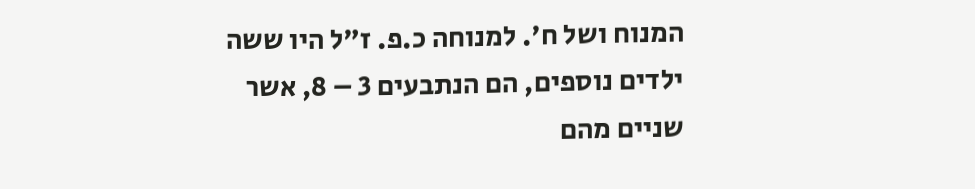המנוח ושל ח'. למנוחה כ.פ. ז"ל היו ששה ילדים נוספים, הם הנתבעים 3 – 8, אשר שניים מהם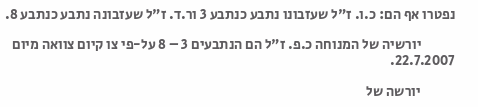נפטרו אף הם: כ.ו. ז"ל שעזבונו נתבע כנתבע 3 ור.ד. ז"ל שעזבונה נתבע כנתבע 8.

            יורשיה של המנוחה כ.פ. ז"ל הם הנתבעים 3 – 8 על-פי צו קיום צוואה מיום 22.7.2007.

            יורשה של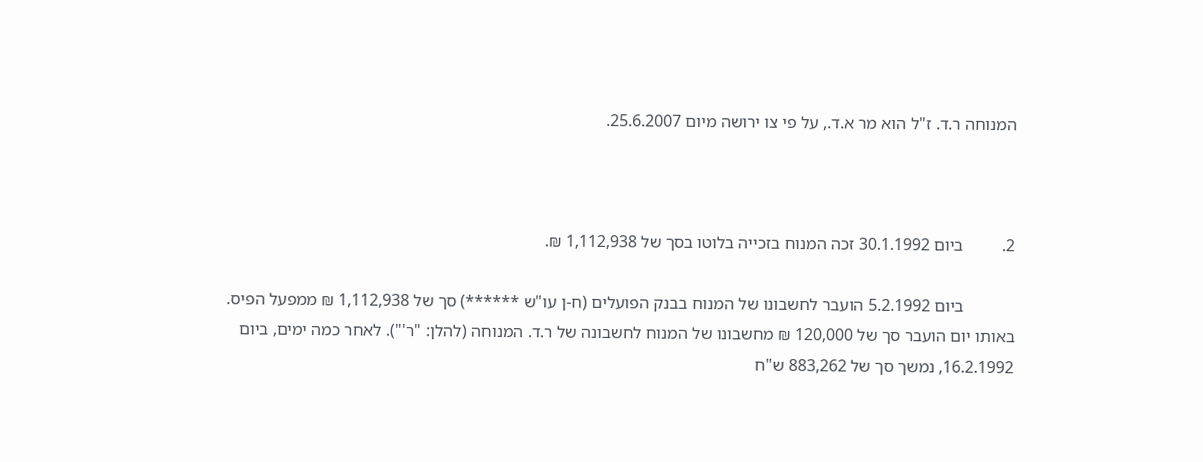המנוחה ר.ד. ז"ל הוא מר א.ד., על פי צו ירושה מיום 25.6.2007.



2.         ביום 30.1.1992 זכה המנוח בזכייה בלוטו בסך של 1,112,938 ₪.

            ביום 5.2.1992 הועבר לחשבונו של המנוח בבנק הפועלים (ח-ן עו"ש ******) סך של 1,112,938 ₪ ממפעל הפיס. באותו יום הועבר סך של 120,000 ₪ מחשבונו של המנוח לחשבונה של ר.ד. המנוחה (להלן: "ר'"). לאחר כמה ימים, ביום 16.2.1992, נמשך סך של 883,262 ש"ח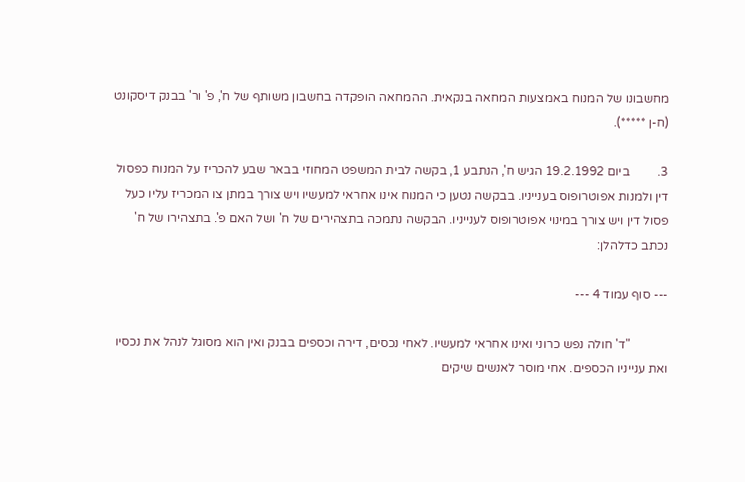מחשבונו של המנוח באמצעות המחאה בנקאית. ההמחאה הופקדה בחשבון משותף של ח', פ' ור' בבנק דיסקונט (ח-ן *****).

3.         ביום 19.2.1992 הגיש ח', הנתבע 1, בקשה לבית המשפט המחוזי בבאר שבע להכריז על המנוח כפסול דין ולמנות אפוטרופוס בענייניו. בבקשה נטען כי המנוח אינו אחראי למעשיו ויש צורך במתן צו המכריז עליו כעל פסול דין ויש צורך במינוי אפוטרופוס לענייניו. הבקשה נתמכה בתצהירים של ח' ושל האם פ'. בתצהירו של ח' נכתב כדלהלן:

--- סוף עמוד 4 ---

            "ד' חולה נפש כרוני ואינו אחראי למעשיו. לאחי נכסים, דירה וכספים בבנק ואין הוא מסוגל לנהל את נכסיו ואת ענייניו הכספים. אחי מוסר לאנשים שיקים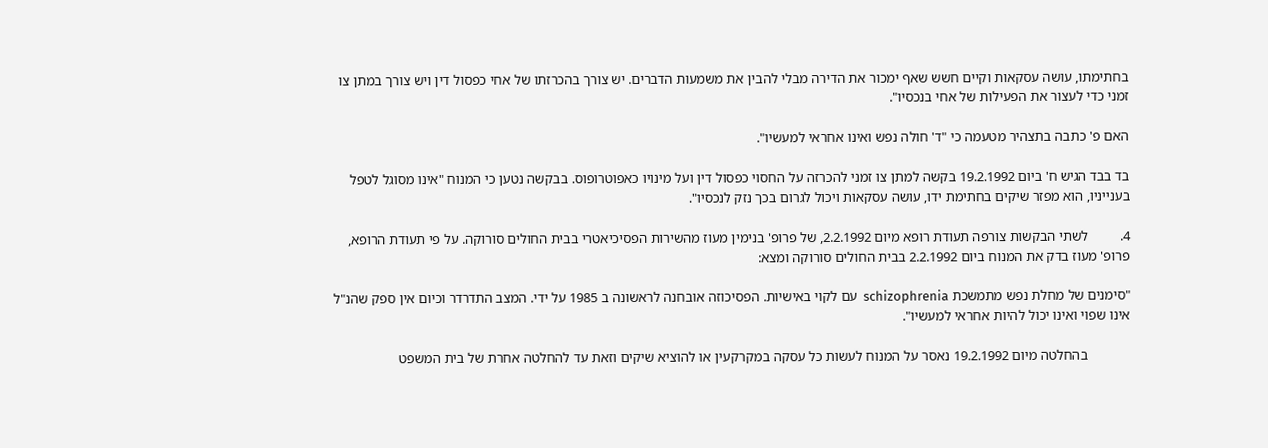בחתימתו, עושה עסקאות וקיים חשש שאף ימכור את הדירה מבלי להבין את משמעות הדברים. יש צורך בהכרזתו של אחי כפסול דין ויש צורך במתן צו זמני כדי לעצור את הפעילות של אחי בנכסיו".

האם פ' כתבה בתצהיר מטעמה כי "ד' חולה נפש ואינו אחראי למעשיו".

בד בבד הגיש ח' ביום 19.2.1992 בקשה למתן צו זמני להכרזה על החסוי כפסול דין ועל מינויו כאפוטרופוס. בבקשה נטען כי המנוח "אינו מסוגל לטפל בענייניו, הוא מפזר שיקים בחתימת ידו, עושה עסקאות ויכול לגרום בכך נזק לנכסיו".

4.         לשתי הבקשות צורפה תעודת רופא מיום 2.2.1992, של פרופ' בנימין מעוז מהשירות הפסיכיאטרי בבית החולים סורוקה. על פי תעודת הרופא, פרופ' מעוז בדק את המנוח ביום 2.2.1992 בבית החולים סורוקה ומצא:

"סימנים של מחלת נפש מתמשכת schizophrenia  עם לקוי באישיות. הפסיכוזה אובחנה לראשונה ב 1985 על ידי. המצב התדרדר וכיום אין ספק שהנ"ל אינו שפוי ואינו יכול להיות אחראי למעשיו".

            בהחלטה מיום 19.2.1992 נאסר על המנוח לעשות כל עסקה במקרקעין או להוציא שיקים וזאת עד להחלטה אחרת של בית המשפט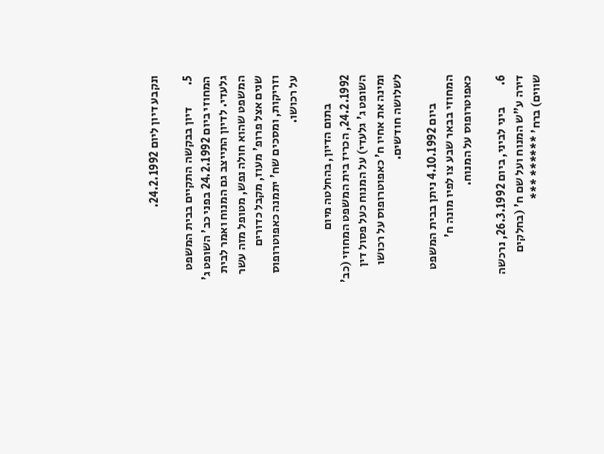ונקבע דיון ליום 24.2.1992.

5.         דיון בבקשה התקיים בבית המשפט המחוזי ביום 24.2.1992 בפני כב' השופט ג' גלעדי. לדיון התייצב גם המנוח ואמר לבית המשפט שהוא חולה נפש, מטופל מזה עשר שנים אצל פרופ' מעוז, מקבל כדורים וזריקות, ומסכים שח' יתמנה כאפוטרופוס על רכושו.

            בתום הדיון, בהחלטה מיום 24.2.1992, הכריז בית המשפט המחוזי (כב' השופט ג' גלעדי) על המנוח כעל פסול דין ומינה את אחיו ח' כאפוטרופוס על רכושו לשלושה חודשים.

            ביום 4.10.1992 ניתן בבית המשפט המחוזי בבאר שבע צו לפיו מונה ח' כאפוטרופוס על המנוח.

6.         ביני לביני, ביום 26.3.1992, נרכשה דירה ע"ש המנוח ועל שם ח' (בחלקים שווים) ברח' ****** ***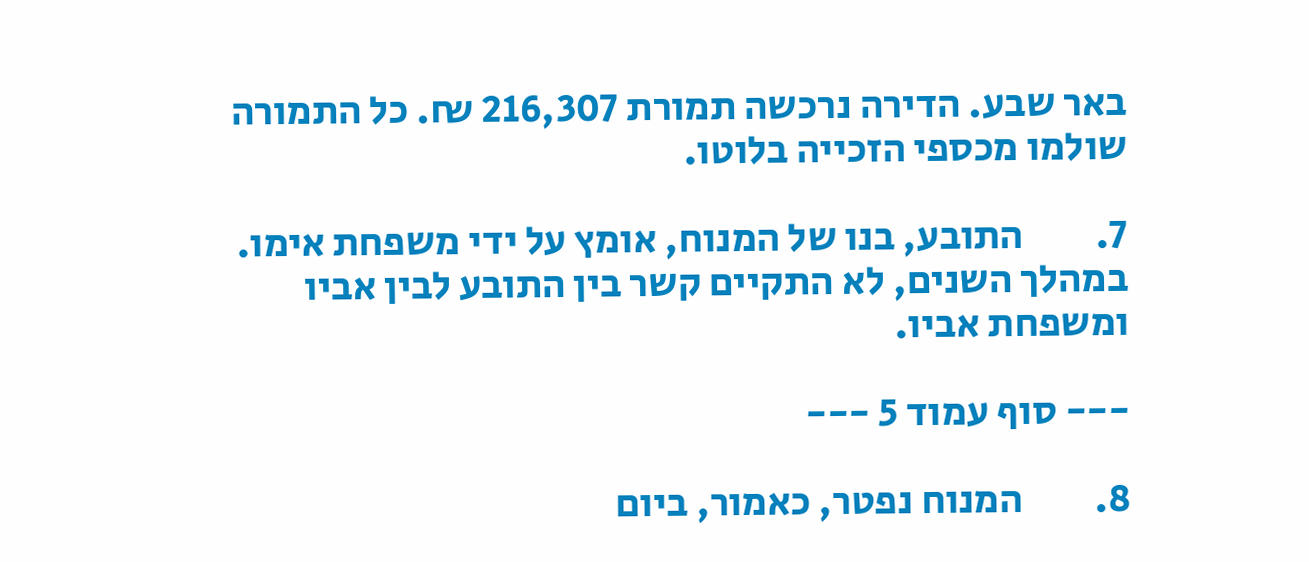באר שבע. הדירה נרכשה תמורת 216,307 ₪. כל התמורה שולמו מכספי הזכייה בלוטו.

7.         התובע, בנו של המנוח, אומץ על ידי משפחת אימו. במהלך השנים, לא התקיים קשר בין התובע לבין אביו ומשפחת אביו.

--- סוף עמוד 5 ---

8.         המנוח נפטר, כאמור, ביום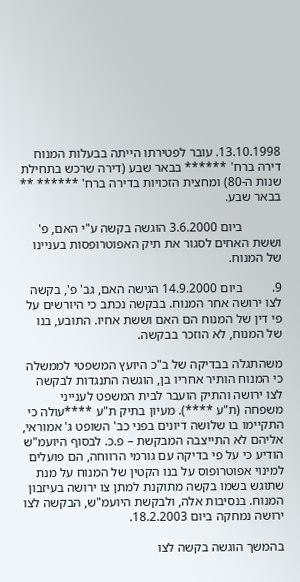13.10.1998. עובר לפטירתו הייתה בבעלות המנוח דירה ברח' ****** בבאר שבע (דירה שרכש בתחילת שנות ה-80) ומחצית הזכויות בדירה ברח' ****** ** בבאר שבע.

            ביום 3.6.2000 הוגשה בקשה ע"י האם, פ' וששת האחים לסגור את תיק האפוטרופסות בעניינו של המנוח.

9.         ביום 14.9.2000 הגישה האם, גב' פ', בקשה לצו ירושה אחר המנוח. בבקשה נכתב כי היורשים על פי דין של המנוח הם האם וששת אחיו. התובע, בנו של המנוח, לא הוזכר בבקשה.

משהתגלה בבדיקה של ב"כ היועץ המשפטי לממשלה כי המנוח הותיר אחריו בן, הוגשה התנגדות לבקשה לצו ירושה והתיק הועבר לבית המשפט לענייני משפחה (ת"ע ****). מעיון בתיק ת"ע ****עולה כי התקיימו בו שלושה דיונים בפני כב' השופט ג' אמוראי, אליהם לא התייצבה המבקשת – פ.כ. לבסוף היועמ"ש הודיע כי על פי בדיקה עם גורמי הרווחה, הם פועלים למינוי אפוטרופוס על בנו הקטין של המנוח על מנת שתוגש בשמו בקשה מתוקנת למתן צו ירושה בעיזבון המנוח. בנסיבות אלה, ולבקשת היועמ"ש, הבקשה לצו ירושה נמחקה ביום 18.2.2003.

בהמשך הוגשה בקשה לצו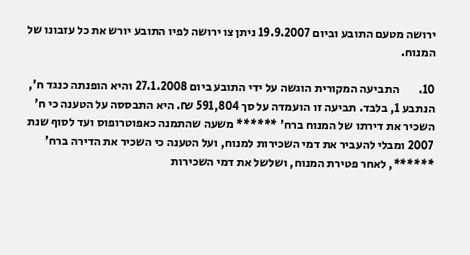ירושה מטעם התובע וביום 19.9.2007 ניתן צו ירושה לפיו התובע יורש את כל עזבונו של המנוח.

10.        התביעה המקורית הוגשה על ידי התובע ביום 27.1.2008 והיא הופנתה כנגד ח', הנתבע 1, בלבד. תביעה זו הועמדה על סך 591,804 ₪. היא התבססה על הטענה כי ח' השכיר את דירתו של המנוח ברח' ****** משעה שהתמנה כאפוטרופוס ועד לסוף שנת 2007 ומבלי להעביר את דמי השכירות למנוח, ועל הטענה כי השכיר את הדירה ברח' ******, לאחר פטירת המנוח, ושלשל את דמי השכירות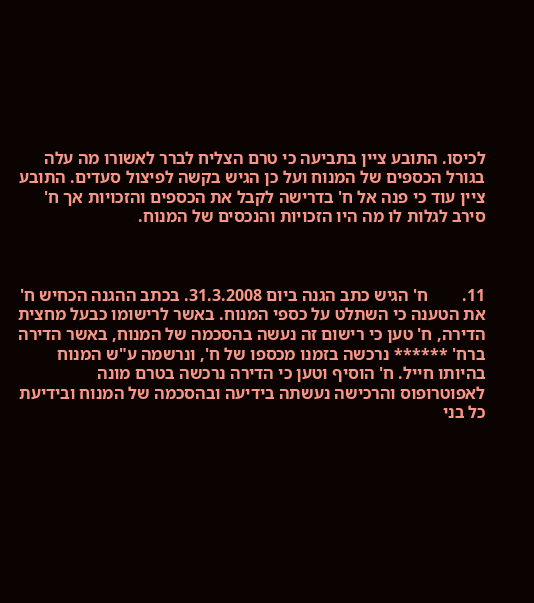לכיסו. התובע ציין בתביעה כי טרם הצליח לברר לאשורו מה עלה בגורל הכספים של המנוח ועל כן הגיש בקשה לפיצול סעדים. התובע ציין עוד כי פנה אל ח' בדרישה לקבל את הכספים והזכויות אך ח' סירב לגלות לו מה היו הזכויות והנכסים של המנוח.



11.        ח' הגיש כתב הגנה ביום 31.3.2008. בכתב ההגנה הכחיש ח' את הטענה כי השתלט על כספי המנוח. באשר לרישומו כבעל מחצית הדירה, ח' טען כי רישום זה נעשה בהסכמה של המנוח, באשר הדירה ברח' ****** נרכשה בזמנו מכספו של ח', ונרשמה ע"ש המנוח בהיותו חייל. ח' הוסיף וטען כי הדירה נרכשה בטרם מונה לאפוטרופוס והרכישה נעשתה בידיעה ובהסכמה של המנוח ובידיעת כל בני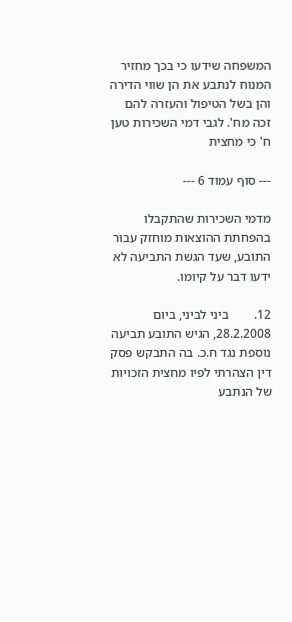המשפחה שידעו כי בכך מחזיר המנוח לנתבע את הן שווי הדירה והן בשל הטיפול והעזרה להם זכה מח'. לגבי דמי השכירות טען ח' כי מחצית

--- סוף עמוד 6 ---

מדמי השכירות שהתקבלו בהפחתת ההוצאות מוחזק עבור התובע, שעד הגשת התביעה לא ידעו דבר על קיומו.

12.        ביני לביני, ביום 28.2.2008, הגיש התובע תביעה נוספת נגד ח.כ. בה התבקש פסק דין הצהרתי לפיו מחצית הזכויות של הנתבע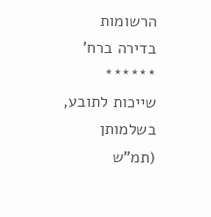הרשומות בדירה ברח' ****** שייכות לתובע, בשלמותן (תמ"ש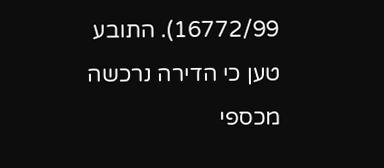16772/99). התובע טען כי הדירה נרכשה מכספי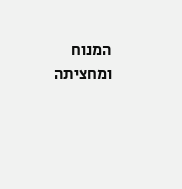המנוח ומחציתה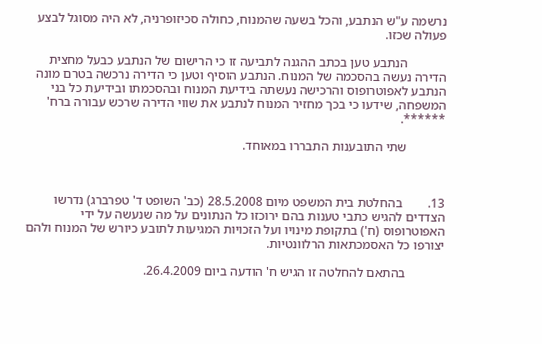נרשמה ע"ש הנתבע, והכל בשעה שהמנוח, כחולה סכיזופרניה, לא היה מסוגל לבצע פעולה שכזו.

            הנתבע טען בכתב ההגנה לתביעה זו כי הרישום של הנתבע כבעל מחצית הדירה נעשה בהסכמה של המנוח. הנתבע הוסיף וטען כי הדירה נרכשה בטרם מונה הנתבע לאפוטרופוס והרכישה נעשתה בידיעת המנוח ובהסכמתו ובידיעת כל בני המשפחה, שידעו כי בכך מחזיר המנוח לנתבע את שווי הדירה שרכש עבורה ברח' ******.

            שתי התובענות התבררו במאוחד.



13.        בהחלטת בית המשפט מיום 28.5.2008 (כב' השופט ד' טפרברג) נדרשו הצדדים להגיש כתבי טענות בהם ירוכזו כל הנתונים על מה שנעשה על ידי האפוטרופוס (ח') בתקופת מינויו ועל הזכויות המגיעות לתובע כיורש של המנוח ולהם יצורפו כל האסמכתאות הרלוונטיות.

            בהתאם להחלטה זו הגיש ח' הודעה ביום 26.4.2009.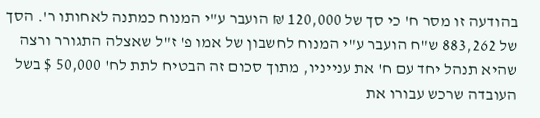בהודעה זו מסר ח' כי סך של 120,000 ₪ הועבר ע"י המנוח כמתנה לאחותו ר'. הסך של 883,262 ש"ח הועבר ע"י המנוח לחשבון של אמו פ' ז"ל שאצלה התגורר ורצה שהיא תנהל יחד עם ח' את ענייניו, מתוך סכום זה הבטיח לתת לח' 50,000 $ בשל העובדה שרכש עבורו את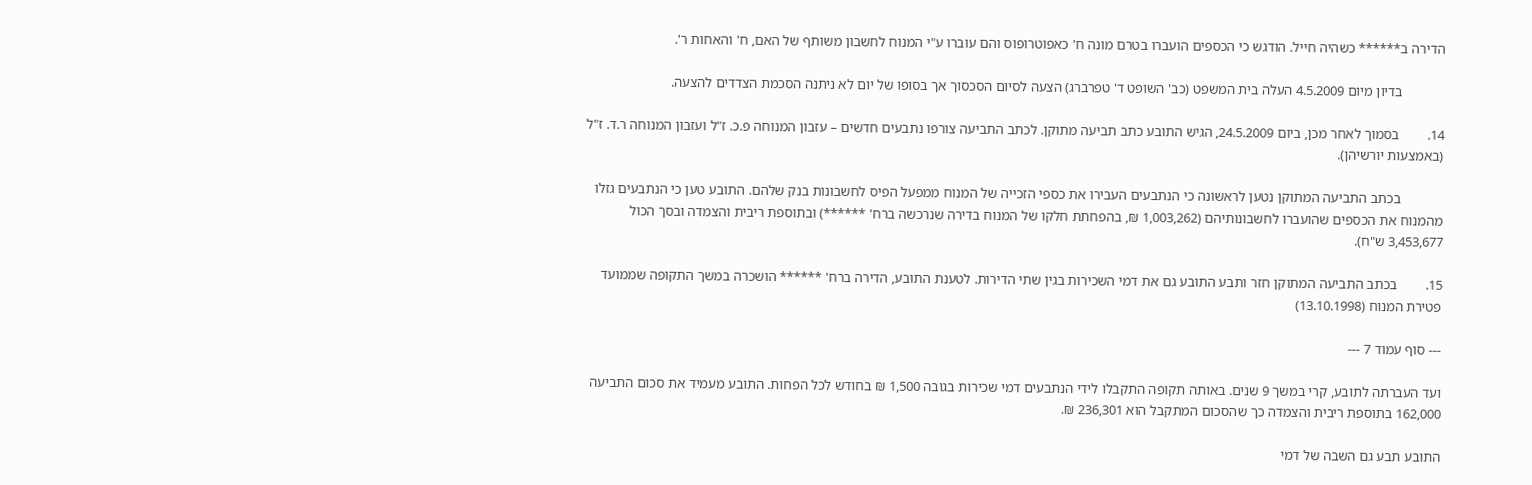הדירה ב****** כשהיה חייל. הודגש כי הכספים הועברו בטרם מונה ח' כאפוטרופוס והם עוברו ע"י המנוח לחשבון משותף של האם, ח' והאחות ר'.

            בדיון מיום 4.5.2009 העלה בית המשפט (כב' השופט ד' טפרברג) הצעה לסיום הסכסוך אך בסופו של יום לא ניתנה הסכמת הצדדים להצעה.

14.        בסמוך לאחר מכן, ביום 24.5.2009, הגיש התובע כתב תביעה מתוקן. לכתב התביעה צורפו נתבעים חדשים – עזבון המנוחה פ.כ. ז"ל ועזבון המנוחה ר.ד. ז"ל (באמצעות יורשיהן).

            בכתב התביעה המתוקן נטען לראשונה כי הנתבעים העבירו את כספי הזכייה של המנוח ממפעל הפיס לחשבונות בנק שלהם. התובע טען כי הנתבעים גזלו מהמנוח את הכספים שהועברו לחשבונותיהם (1,003,262 ₪, בהפחתת חלקו של המנוח בדירה שנרכשה ברח' ******) ובתוספת ריבית והצמדה ובסך הכול 3,453,677 ש"ח).

15.        בכתב התביעה המתוקן חזר ותבע התובע גם את דמי השכירות בגין שתי הדירות. לטענת התובע, הדירה ברח' ****** הושכרה במשך התקופה שממועד פטירת המנוח (13.10.1998)

--- סוף עמוד 7 ---

ועד העברתה לתובע, קרי במשך 9 שנים. באותה תקופה התקבלו לידי הנתבעים דמי שכירות בגובה 1,500 ₪ בחודש לכל הפחות. התובע מעמיד את סכום התביעה 162,000 בתוספת ריבית והצמדה כך שהסכום המתקבל הוא 236,301 ₪.

התובע תבע גם השבה של דמי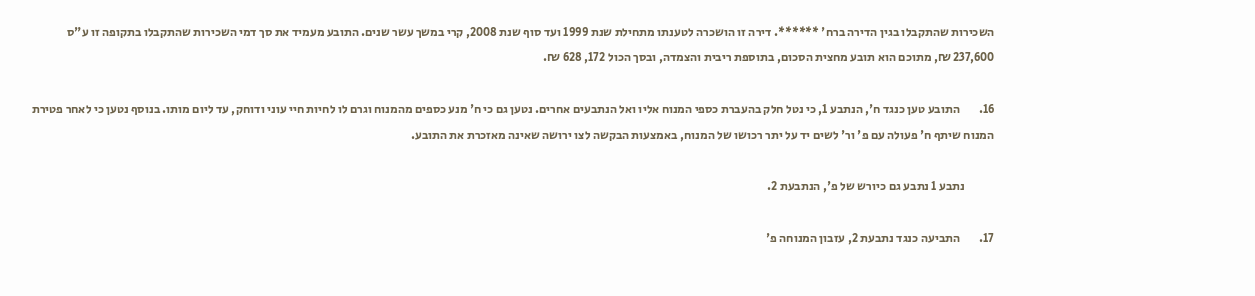השכירות שהתקבלו בגין הדירה ברח' ******. דירה זו הושכרה לטענתו מתחילת שנת 1999 ועד סוף שנת 2008, קרי במשך עשר שנים. התובע מעמיד את סך דמי השכירות שהתקבלו בתקופה זו ע"ס 237,600 ₪, מתוכם הוא תובע מחצית הסכום, בתוספת ריבית והצמדה, ובסך הכול 172, 628 ₪.

16.        התובע טען כנגד ח', הנתבע 1, כי נטל חלק בהעברת כספי המנוח אליו ואל הנתבעים אחרים. נטען גם כי ח' מנע כספים מהמנוח וגרם לו לחיות חיי עוני ודוחק, עד ליום מותו. בנוסף נטען כי לאחר פטירת המנוח שיתף ח' פעולה עם פ' ור' לשים יד על יתר רכושו של המנוח, באמצעות הבקשה לצו ירושה שאינה מאזכרת את התובע.

            נתבע 1 נתבע גם כיורש של פ', הנתבעת 2.

17.        התביעה כנגד נתבעת 2, עזבון המנוחה פ'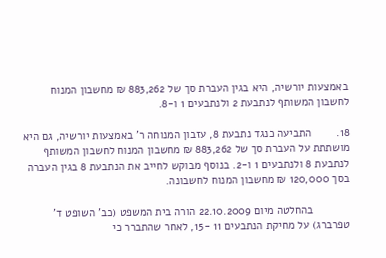באמצעות יורשיה, היא בגין העברת סך של 883,262 ₪ מחשבון המנוח לחשבון המשותף לנתבעת 2 ולנתבעים 1 ו-8.

18.        התביעה כנגד נתבעת 8, עזבון המנוחה ר' באמצעות יורשיה, גם היא מושתתת על העברת סך של 883,262 ₪ מחשבון המנוח לחשבון המשותף לנתבעת 8 ולנתבעים 1 ו-2. בנוסף מבוקש לחייב את הנתבעת 8 בגין העברה בסך 120,000 ₪ מחשבון המנוח לחשבונה.

            בהחלטה מיום 22.10.2009 הורה בית המשפט (כב' השופט ד' טפרברג) על מחיקת הנתבעים 11 -15, לאחר שהתברר כי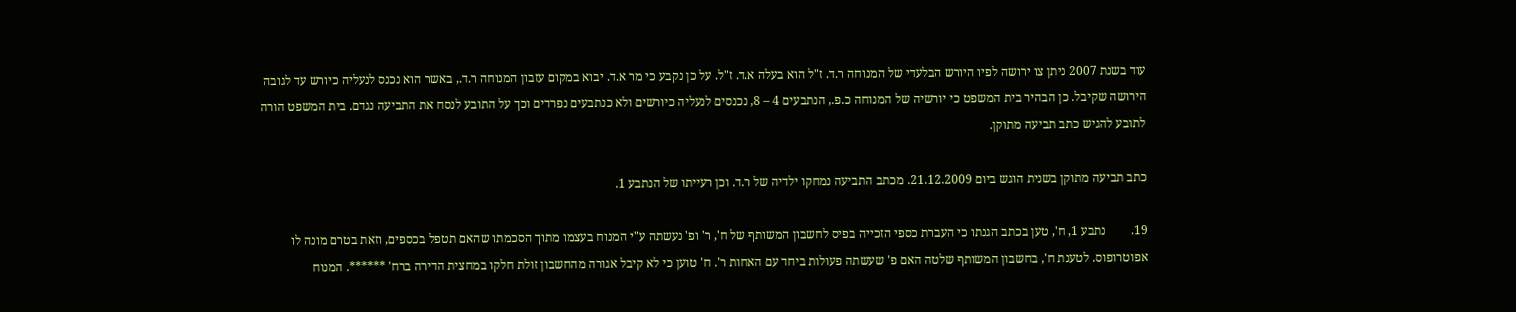עוד בשנת 2007 ניתן צו ירושה לפיו היורש הבלעדי של המנוחה ר.ד. ז"ל הוא בעלה א.ד. ז"ל. על כן נקבע כי מר א.ד. יבוא במקום עזבון המנוחה ר.ד., באשר הוא נכנס לנעליה כיורש עד לגובה הירושה שקיבל. כן הבהיר בית המשפט כי יורשיה של המנוחה כ.פ., הנתבעים 4 – 8, נכנסים לנעליה כיורשים ולא כנתבעים נפרדים וכך על התובע לנסח את התביעה נגדם. בית המשפט הורה לתובע להגיש כתב תביעה מתוקן.

כתב תביעה מתוקן בשנית הוגש ביום 21.12.2009. מכתב התביעה נמחקו ילדיה של ר.ד. וכן רעייתו של הנתבע 1.

19.        נתבע 1, ח', טען בכתב הגנתו כי העברת כספי הזכייה בפיס לחשבון המשותף של ח', ר' ופ' נעשתה ע"י המנוח בעצמו מתוך הסכמתו שהאם תטפל בכספים, וזאת בטרם מונה לו אפוטרופוס. לטענת ח', בחשבון המשותף שלטה האם פ' שעשתה פעולות ביחד עם האחות ר'. ח' טוען כי לא קיבל אגורה מהחשבון זולת חלקו במחצית הדירה ברח' ******. המנוח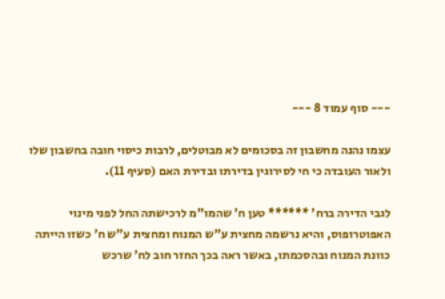--- סוף עמוד 8 ---

עצמו נהנה מחשבון זה בסכומים לא מבוטלים, לרבות כיסוי חובה בחשבון שלו ולאור העובדה כי חי לסירוגין בדירתו ובדירת האם (סעיף 11).

לגבי הדירה ברח' ****** טען ח' שהמו"מ לרכישתה החל לפני מינוי האפוטרופוס, והיא נרשמה מחצית ע"ש המנוח ומחצית ע"ש ח' כשזו הייתה כוונת המנוח ובהסכמתו, באשר ראה בכך החזר חוב לח' שרכש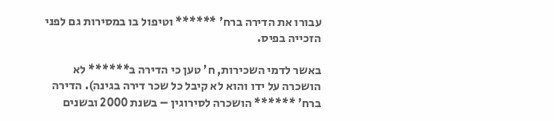עבורו את הדירה ברח' ****** וטיפול בו במסירות גם לפני הזכייה בפיס.

באשר לדמי השכירות, ח' טען כי הדירה ב****** לא הושכרה על ידו והוא לא קיבל כל שכר דירה בגינה). הדירה ברח' ****** הושכרה לסירוגין – בשנת 2000 ובשנים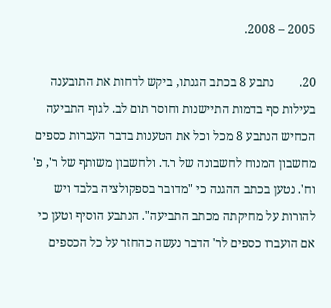2005 – 2008.

20.        נתבע 8 בכתב הגנתו, ביקש לדחות את התובענה בעילות סף בדמות התיישנות וחוסר תום לב. לגוף התביעה הכחיש הנתבע 8 מכל וכל את הטענות בדבר העברות כספים מחשבון המנוח לחשבונה של ר.ד. ולחשבון משותף של ר', פ' וח'. נטען בכתב ההגנה כי "מדובר בספקולציה בלבד ויש להורות על מחיקתה מכתב התביעה". הנתבע הוסיף וטען כי אם הועברו כספים לר' הדבר נעשה כהחזר על כל הכספים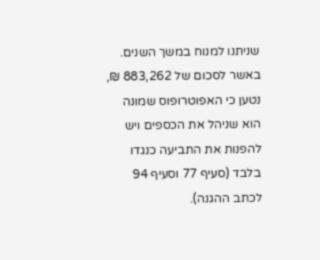שניתנו למנוח במשך השנים. באשר לסכום של 883,262 ₪, נטען כי האפוטרופוס שמונה הוא שניהל את הכספים ויש להפנות את התביעה כנגדו בלבד (סעיף 77 וסעיף 94 לכתב ההגנה).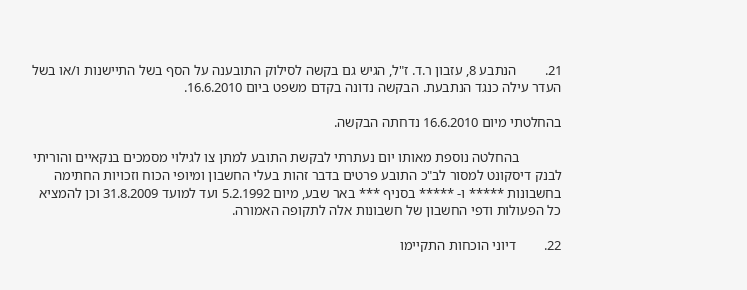21.        הנתבע 8, עזבון ר.ד. ז"ל, הגיש גם בקשה לסילוק התובענה על הסף בשל התיישנות ו/או בשל העדר עילה כנגד הנתבעת. הבקשה נדונה בקדם משפט ביום 16.6.2010.

בהחלטתי מיום 16.6.2010 נדחתה הבקשה.

            בהחלטה נוספת מאותו יום נעתרתי לבקשת התובע למתן צו לגילוי מסמכים בנקאיים והוריתי לבנק דיסקונט למסור לב"כ התובע פרטים בדבר זהות בעלי החשבון ומיופי הכוח וזכויות החתימה בחשבונות ***** ו- ***** בסניף *** באר שבע, מיום 5.2.1992 ועד למועד 31.8.2009 וכן להמציא כל הפעולות ודפי החשבון של חשבונות אלה לתקופה האמורה.

22.        דיוני הוכחות התקיימו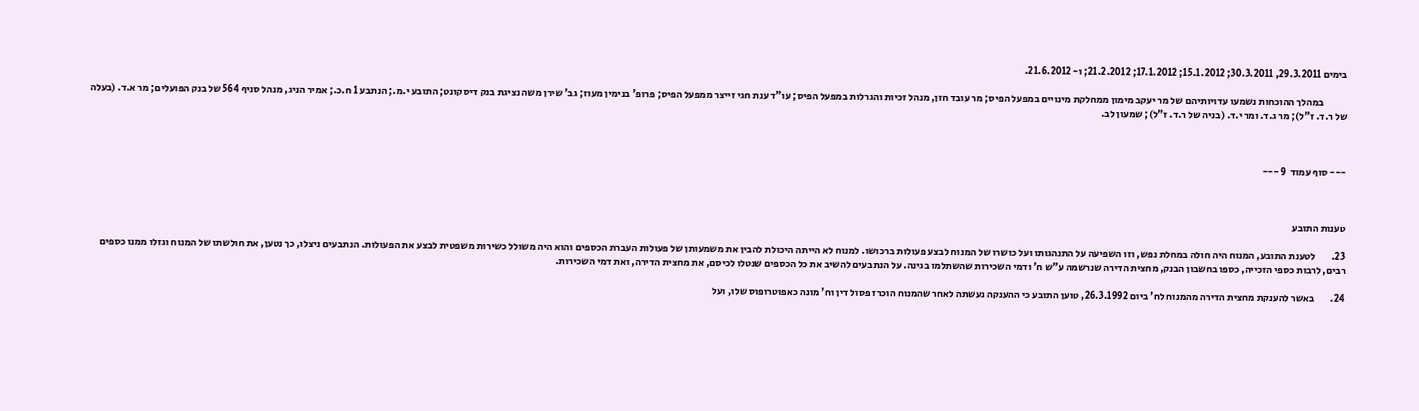בימים 29.3.2011, 30.3.2011; 15.1.2012; 17.1.2012; 21.2.2012; ו- 21.6.2012.

            במהלך ההוכחות נשמעו עדויותיהם של מר יעקב מימון ממחלקת מינויים במפעל הפיס; מר עובד חזן, מנהל זכיות והגרלות במפעל הפיס; עו"ד ענת חגי זייצר ממפעל הפיס; פרופ' בנימין מעוז; גב' שירן משה נציגת בנק דיסקונט; התובע י.מ.; הנתבע 1 ח.כ.; אמיר הניג, מנהל סניף 564 של בנק הפועלים; מר א.ד. (בעלה של ר.ד. ז"ל); מר ג.ד. ומר י.ד. (בניה של ר.ד. ז"ל); שמעון לב.



--- סוף עמוד  9 ---



טענות התובע

23.        לטענת התובע, המנוח היה חולה במחלת נפש, וזו השפיעה על התנהגותו ועל כושרו של המנוח לבצע פעולות ברכושו. למנוח לא הייתה היכולת להבין את משמעותן של פעולות העברת הכספים והוא היה משולל כשירות משפטית לבצע את הפעולות. הנתבעים ניצלו, כך נטען, את חולשתו של המנוח וגזלו ממנו כספים רבים, לרבות כספי הזכייה, כספו בחשבון הבנק, מחצית הדירה שנרשמה ע"ש ח' ודמי השכירות שהשתלמו בגינה. על הנתבעים להשיב את כל הכספים שנטלו לכיסם, את מחצית הדירה, ואת דמי השכירות.

24.        באשר להענקת מחצית הדירה מהמנוח לח' ביום 26.3.1992, טוען התובע כי ההענקה נעשתה לאחר שהמנוח הוכרז פסול דין וח' מונה כאפוטרופוס שלו, ועל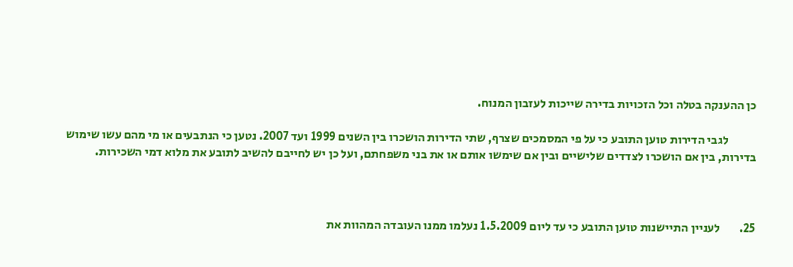כן ההענקה בטלה וכל הזכויות בדירה שייכות לעזבון המנוח.

            לגבי הדירות טוען התובע כי על פי המסמכים שצרף, שתי הדירות הושכרו בין השנים 1999 ועד 2007. נטען כי הנתבעים או מי מהם עשו שימוש בדירות, בין אם הושכרו לצדדים שלישיים ובין אם שימשו אותם או את בני משפחתם, ועל כן יש לחייבם להשיב לתובע את מלוא דמי השכירות.



25.        לעניין התיישנות טוען התובע כי עד ליום 1.5.2009 נעלמו ממנו העובדה המהוות את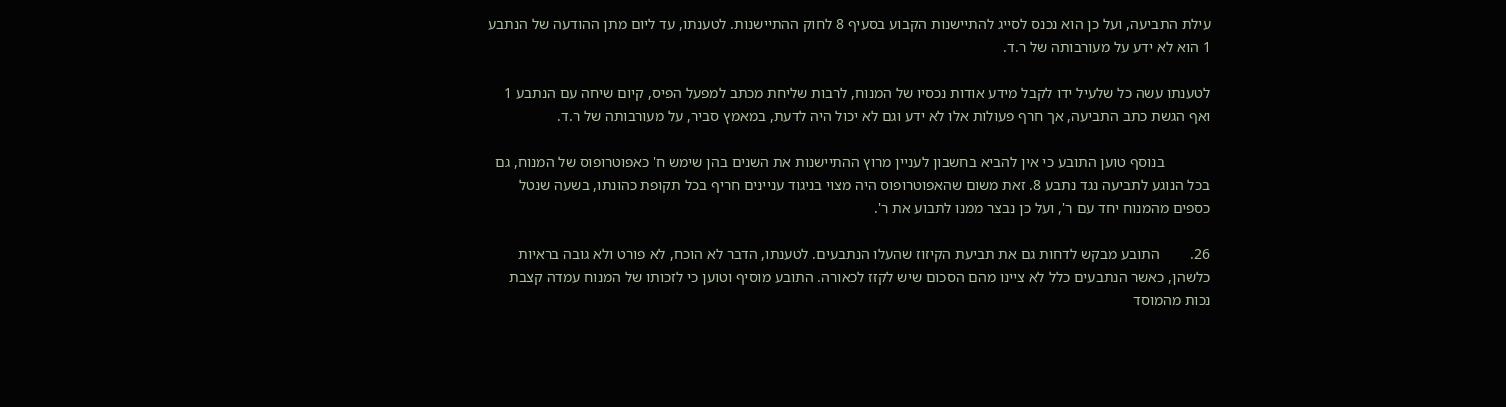עילת התביעה, ועל כן הוא נכנס לסייג להתיישנות הקבוע בסעיף 8 לחוק ההתיישנות. לטענתו, עד ליום מתן ההודעה של הנתבע 1 הוא לא ידע על מעורבותה של ר.ד.

לטענתו עשה כל שלעיל ידו לקבל מידע אודות נכסיו של המנוח, לרבות שליחת מכתב למפעל הפיס, קיום שיחה עם הנתבע 1 ואף הגשת כתב התביעה, אך חרף פעולות אלו לא ידע וגם לא יכול היה לדעת, במאמץ סביר, על מעורבותה של ר.ד.

            בנוסף טוען התובע כי אין להביא בחשבון לעניין מרוץ ההתיישנות את השנים בהן שימש ח' כאפוטרופוס של המנוח, גם בכל הנוגע לתביעה נגד נתבע 8. זאת משום שהאפוטרופוס היה מצוי בניגוד עניינים חריף בכל תקופת כהונתו, בשעה שנטל כספים מהמנוח יחד עם ר', ועל כן נבצר ממנו לתבוע את ר'.

26.        התובע מבקש לדחות גם את תביעת הקיזוז שהעלו הנתבעים. לטענתו, הדבר לא הוכח, לא פורט ולא גובה בראיות כלשהן, כאשר הנתבעים כלל לא ציינו מהם הסכום שיש לקזז לכאורה. התובע מוסיף וטוען כי לזכותו של המנוח עמדה קצבת נכות מהמוסד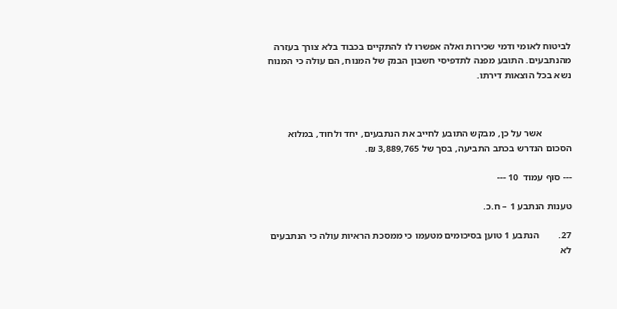לביטוח לאומי ודמי שכירות ואלה אפשרו לו להתקיים בכבוד בלא צורך בעזרה מהנתבעים. התובע מפנה לתדפיסי חשבון הבנק של המנוח, הם עולה כי המנוח נשא בכל הוצאות דירתו.



            אשר על כן, מבקש התובע לחייב את הנתבעים, יחד ולחוד, במלוא הסכום הנדרש בכתב התביעה, בסך של 3,889,765 ₪.

--- סוף עמוד  10 ---

טענות הנתבע 1 – ח.כ.

27.        הנתבע 1 טוען בסיכומים מטעמו כי ממסכת הראיות עולה כי הנתבעים לא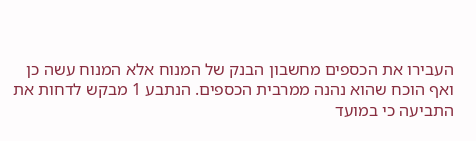העבירו את הכספים מחשבון הבנק של המנוח אלא המנוח עשה כן ואף הוכח שהוא נהנה ממרבית הכספים. הנתבע 1 מבקש לדחות את התביעה כי במועד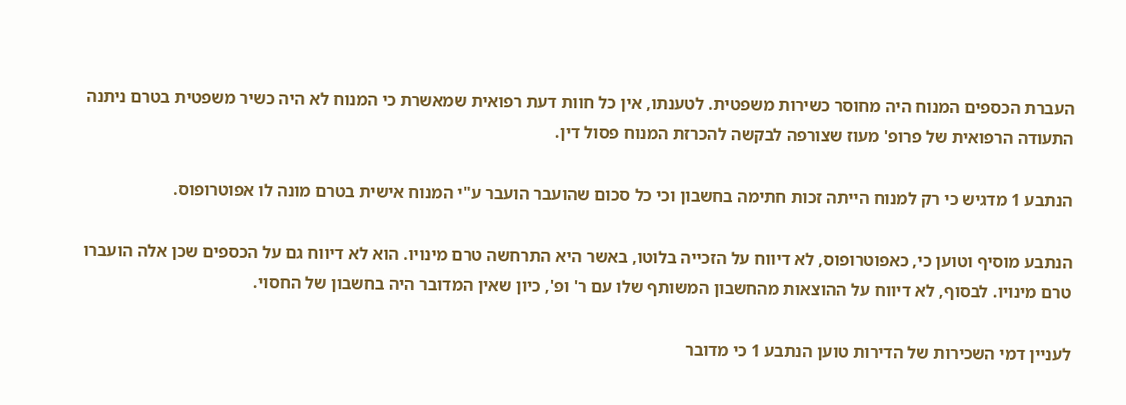העברת הכספים המנוח היה מחוסר כשירות משפטית. לטענתו, אין כל חוות דעת רפואית שמאשרת כי המנוח לא היה כשיר משפטית בטרם ניתנה התעודה הרפואית של פרופ' מעוז שצורפה לבקשה להכרזת המנוח פסול דין.

הנתבע 1 מדגיש כי רק למנוח הייתה זכות חתימה בחשבון וכי כל סכום שהועבר הועבר ע"י המנוח אישית בטרם מונה לו אפוטרופוס.

הנתבע מוסיף וטוען כי, כאפוטרופוס, לא דיווח על הזכייה בלוטו, באשר היא התרחשה טרם מינויו. הוא לא דיווח גם על הכספים שכן אלה הועברו טרם מינויו. לבסוף, לא דיווח על ההוצאות מהחשבון המשותף שלו עם ר' ופ', כיון שאין המדובר היה בחשבון של החסוי.

לעניין דמי השכירות של הדירות טוען הנתבע 1 כי מדובר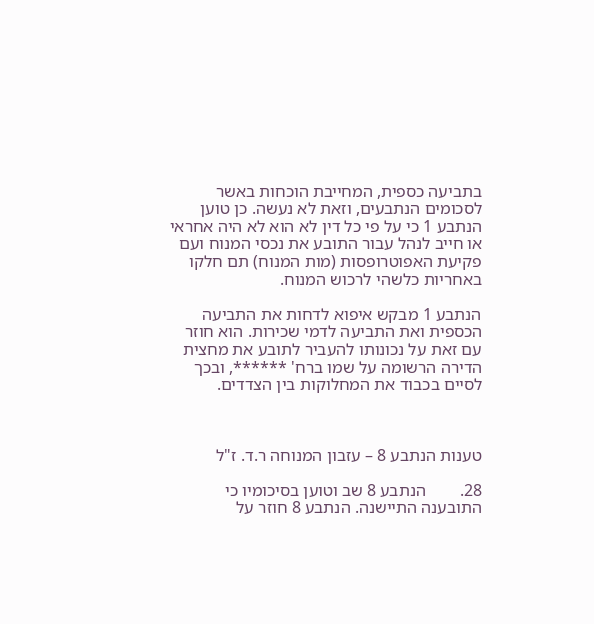בתביעה כספית, המחייבת הוכחות באשר לסכומים הנתבעים, וזאת לא נעשה. כן טוען הנתבע 1 כי על פי כל דין לא הוא לא היה אחראי או חייב לנהל עבור התובע את נכסי המנוח ועם פקיעת האפוטרופסות (מות המנוח) תם חלקו באחריות כלשהי לרכוש המנוח.

הנתבע 1 מבקש איפוא לדחות את התביעה הכספית ואת התביעה לדמי שכירות. הוא חוזר עם זאת על נכונותו להעביר לתובע את מחצית הדירה הרשומה על שמו ברח' ******, ובכך לסיים בכבוד את המחלוקות בין הצדדים.



טענות הנתבע 8 – עזבון המנוחה ר.ד. ז"ל

28.        הנתבע 8 שב וטוען בסיכומיו כי התובענה התיישנה. הנתבע 8 חוזר על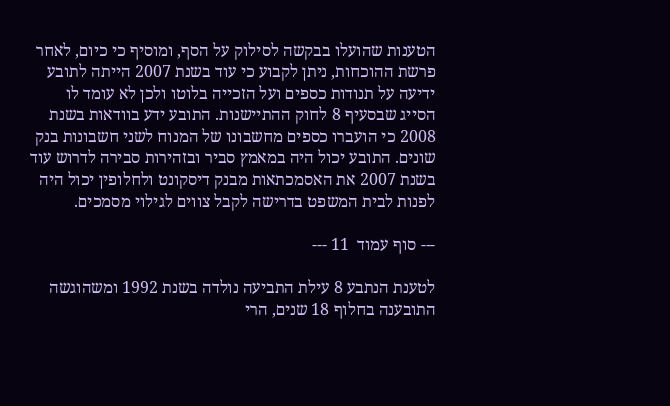הטענות שהועלו בבקשה לסילוק על הסף, ומוסיף כי כיום, לאחר פרשת ההוכחות, ניתן לקבוע כי עוד בשנת 2007 הייתה לתובע ידיעה על תנודות כספים ועל הזכייה בלוטו ולכן לא עומד לו הסייג שבסעיף 8 לחוק ההתיישנות. התובע ידע בוודאות בשנת 2008 כי הועברו כספים מחשבונו של המנוח לשני חשבונות בנק שונים. התובע יכול היה במאמץ סביר ובזהירות סבירה לדרוש עוד בשנת 2007 את האסמכתאות מבנק דיסקונט ולחלופין יכול היה לפנות לבית המשפט בדרישה לקבל צווים לגילוי מסמכים.

--- סוף עמוד  11 ---

לטענת הנתבע 8 עילת התביעה נולדה בשנת 1992 ומשהוגשה התובענה בחלוף 18 שנים, הרי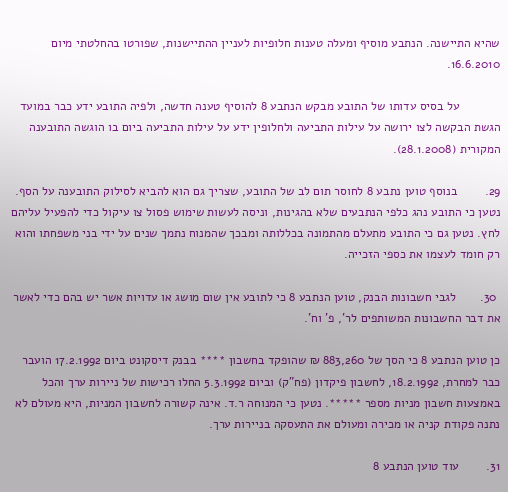שהיא התיישנה. הנתבע מוסיף ומעלה טענות חלופיות לעניין ההתיישנות, שפורטו בהחלטתי מיום 16.6.2010.

            על בסיס עדותו של התובע מבקש הנתבע 8 להוסיף טענה חדשה, ולפיה התובע ידע כבר במועד הגשת הבקשה לצו ירושה על עילות התביעה ולחלופין ידע על עילות התביעה ביום בו הוגשה התובענה המקורית (28.1.2008).

29.        בנוסף טוען נתבע 8 לחוסר תום לב של התובע, שצריך גם הוא להביא לסילוק התובענה על הסף. נטען כי התובע נהג כלפי הנתבעים שלא בהגינות, וניסה לעשות שימוש פסול צו עיקול כדי להפעיל עליהם לחץ. נטען גם כי התובע מתעלם מהתמונה בכללותה ומבכך שהמנוח נתמך שנים על ידי בני משפחתו והוא רק חומד לעצמו את כספי הזכייה.

 30.       לגבי חשבונות הבנק, טוען הנתבע 8 כי לתובע אין שום מושג או עדויות אשר יש בהם כדי לאשר את דבר החשבונות המשותפים לר', פ' וח'.

כן טוען הנתבע 8 כי הסך של 883,260 ₪ שהופקד בחשבון **** בבנק דיסקונט ביום 17.2.1992 הועבר כבר למחרת, 18.2.1992, לחשבון פיקדון (פח"ק) וביום 5.3.1992 החלו רכישות של ניירות ערך והכל באמצעות חשבון מניות מספר *****. נטען כי המנוחה ר.ד. אינה קשורה לחשבון המניות, היא מעולם לא נתנה פקודת קניה או מכירה ומעולם את התעסקה בניירות ערך.

31.        עוד טוען הנתבע 8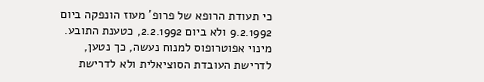כי תעודת הרופא של פרופ' מעוז הונפקה ביום 9.2.1992 ולא ביום 2.2.1992, כטענת התובע. מינוי אפוטרופוס למנוח נעשה, כך נטען, לדרישת העובדת הסוציאלית ולא לדרישת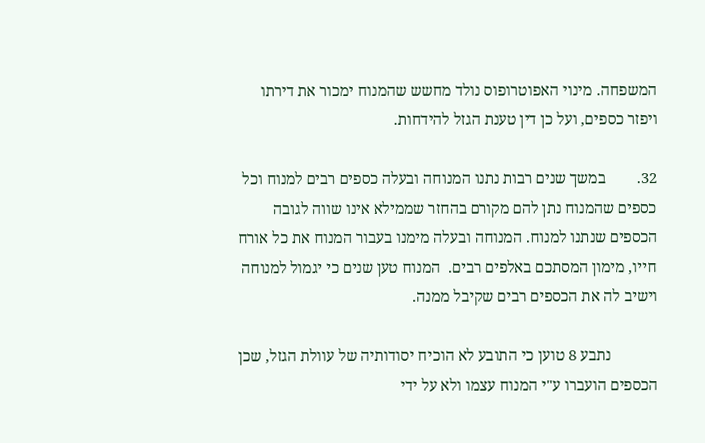המשפחה. מינוי האפוטרופוס נולד מחשש שהמנוח ימכור את דירתו ויפזר כספים, ועל כן דין טענת הגזל להידחות.

32.        במשך שנים רבות נתנו המנוחה ובעלה כספים רבים למנוח וכל כספים שהמנוח נתן להם מקורם בהחזר שממילא אינו שווה לגובה הכספים שנתנו למנוח. המנוחה ובעלה מימנו בעבור המנוח את כל אורח חייו, מימון המסתכם באלפים רבים.  המנוח טען שנים כי יגמול למנוחה וישיב לה את הכספים רבים שקיבל ממנה.

            נתבע 8 טוען כי התובע לא הוכיח יסודותיה של עוולת הגזל, שכן הכספים הועברו ע"י המנוח עצמו ולא על ידי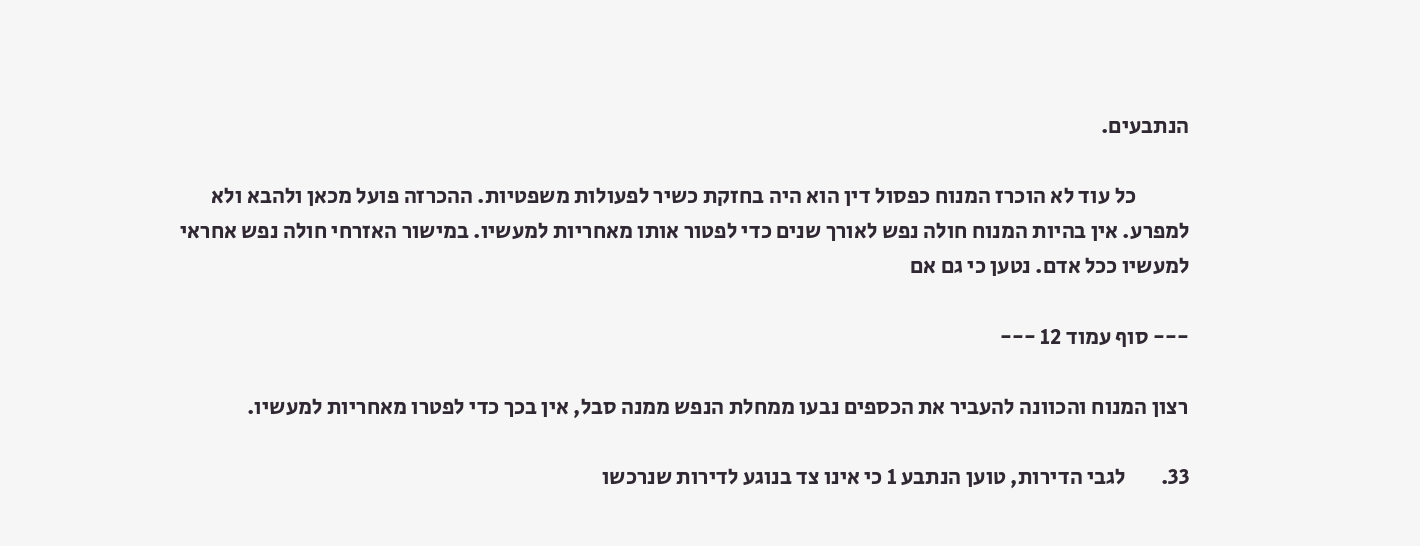הנתבעים.

            כל עוד לא הוכרז המנוח כפסול דין הוא היה בחזקת כשיר לפעולות משפטיות. ההכרזה פועל מכאן ולהבא ולא למפרע. אין בהיות המנוח חולה נפש לאורך שנים כדי לפטור אותו מאחריות למעשיו. במישור האזרחי חולה נפש אחראי למעשיו ככל אדם. נטען כי גם אם

--- סוף עמוד 12 ---

רצון המנוח והכוונה להעביר את הכספים נבעו ממחלת הנפש ממנה סבל, אין בכך כדי לפטרו מאחריות למעשיו.

33.        לגבי הדירות, טוען הנתבע 1 כי אינו צד בנוגע לדירות שנרכשו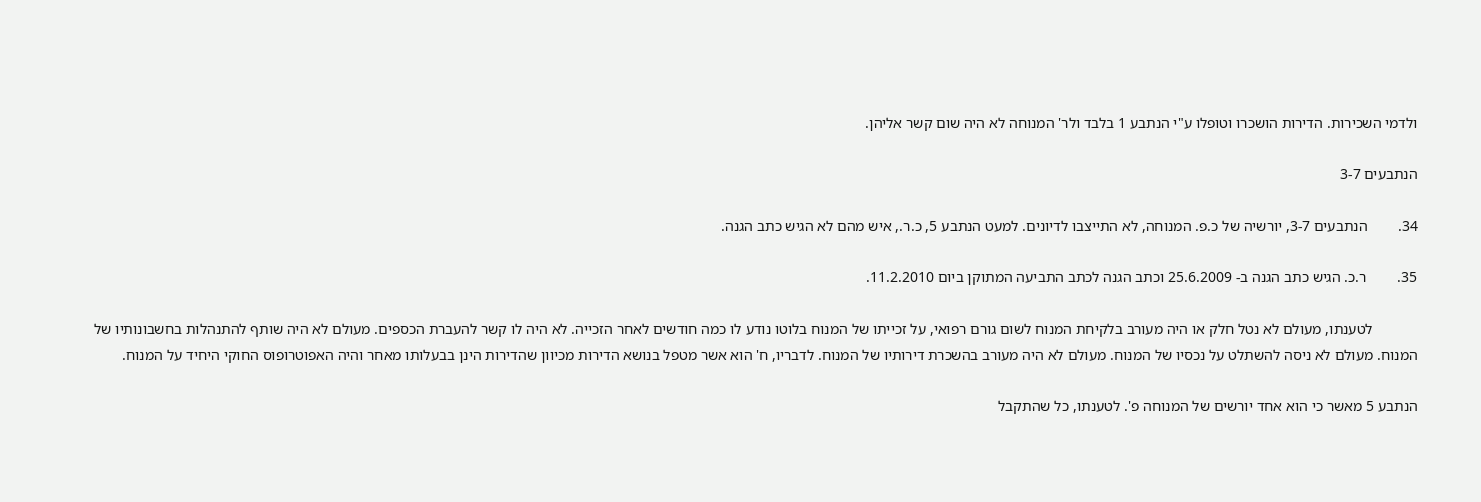ולדמי השכירות. הדירות הושכרו וטופלו ע"י הנתבע 1 בלבד ולר' המנוחה לא היה שום קשר אליהן.

הנתבעים 3-7

34.        הנתבעים 3-7, יורשיה של כ.פ. המנוחה, לא התייצבו לדיונים. למעט הנתבע 5, כ.ר., איש מהם לא הגיש כתב הגנה.

35.        ר.כ. הגיש כתב הגנה ב- 25.6.2009 וכתב הגנה לכתב התביעה המתוקן ביום 11.2.2010.

            לטענתו, מעולם לא נטל חלק או היה מעורב בלקיחת המנוח לשום גורם רפואי, על זכייתו של המנוח בלוטו נודע לו כמה חודשים לאחר הזכייה. לא היה לו קשר להעברת הכספים. מעולם לא היה שותף להתנהלות בחשבונותיו של המנוח. מעולם לא ניסה להשתלט על נכסיו של המנוח. מעולם לא היה מעורב בהשכרת דירותיו של המנוח. לדבריו, ח' הוא אשר מטפל בנושא הדירות מכיוון שהדירות הינן בבעלותו מאחר והיה האפוטרופוס החוקי היחיד על המנוח.

הנתבע 5 מאשר כי הוא אחד יורשים של המנוחה פ'. לטענתו, כל שהתקבל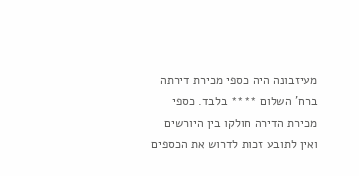מעיזבונה היה כספי מכירת דירתה ברח' השלום **** בלבד. כספי מכירת הדירה חולקו בין היורשים ואין לתובע זכות לדרוש את הכספים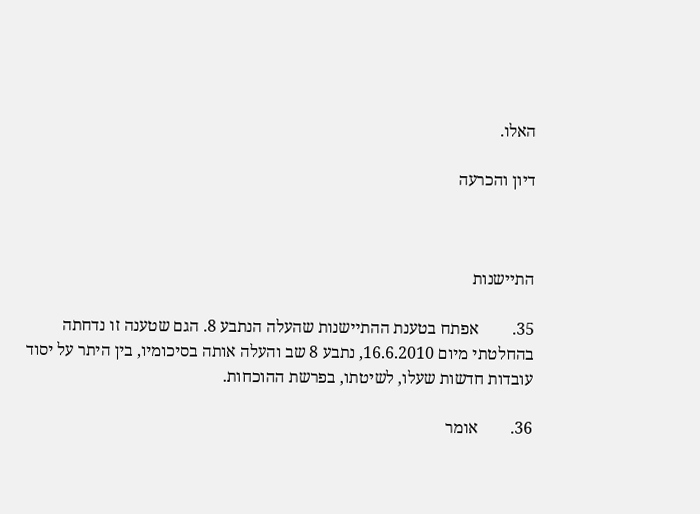האלו.

דיון והכרעה



התיישנות

35.        אפתח בטענת ההתיישנות שהעלה הנתבע 8. הגם שטענה זו נדחתה בהחלטתי מיום 16.6.2010, נתבע 8 שב והעלה אותה בסיכומיו, בין היתר על יסוד עובדות חדשות שעלו, לשיטתו, בפרשת ההוכחות.

36.        אומר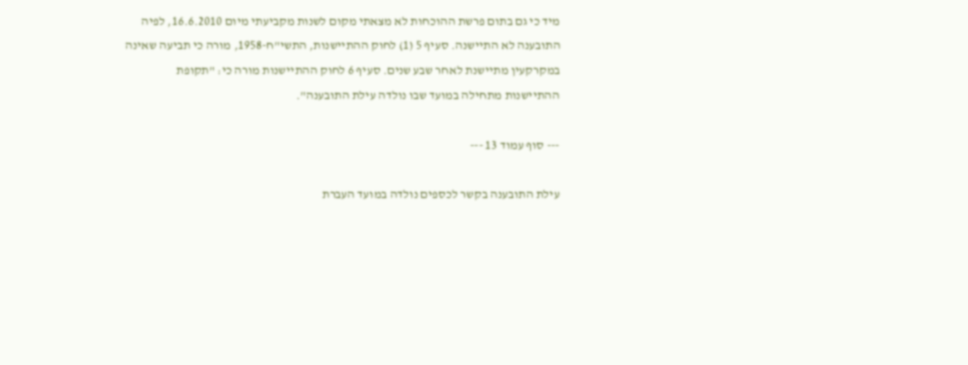מיד כי גם בתום פרשת ההוכחות לא מצאתי מקום לשנות מקביעתי מיום 16.6.2010, לפיה התובענה לא התיישנה. סעיף 5 (1) לחוק ההתיישנות, התשי"ח-1958, מורה כי תביעה שאינה במקרקעין מתיישנת לאחר שבע שנים. סעיף 6 לחוק ההתיישנות מורה כי: "תקופת ההתיישנות מתחילה במועד שבו נולדה עילת התובענה".

--- סוף עמוד 13 ---

עילת התובענה בקשר לכספים נולדה במועד העברת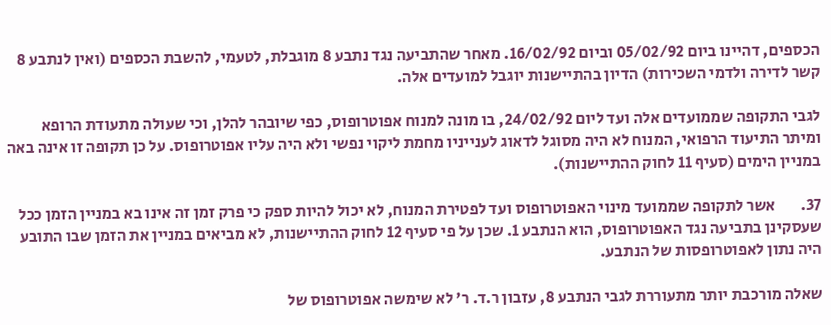הכספים, דהיינו ביום 05/02/92 וביום 16/02/92. מאחר שהתביעה נגד נתבע 8 מוגבלת, לטעמי, להשבת הכספים (ואין לנתבע 8 קשר לדירה ולדמי השכירות) הדיון בהתיישנות יוגבל למועדים אלה.

לגבי התקופה שממועדים אלה ועד ליום 24/02/92, בו מונה למנוח אפוטרופוס, כפי שיובהר להלן, וכי שעולה מתעודת הרופא ומיתר התיעוד הרפואי, המנוח לא היה מסוגל לדאוג לענייניו מחמת ליקוי נפשי ולא היה עליו אפוטרופוס. על כן תקופה זו אינה באה במניין הימים (סעיף 11 לחוק ההתיישנות).

37.        אשר לתקופה שממועד מינוי האפוטרופוס ועד לפטירת המנוח, לא יכול להיות ספק כי פרק זמן זה אינו בא במניין הזמן ככל שעסקינן בתביעה נגד האפוטרופוס, הוא הנתבע 1. שכן על פי סעיף 12 לחוק ההתיישנות, לא מביאים במניין את הזמן שבו התובע היה נתון לאפוטרופסות של הנתבע.

שאלה מורכבת יותר מתעוררת לגבי הנתבע 8, עזבון ר.ד. ר' לא שימשה אפוטרופוס של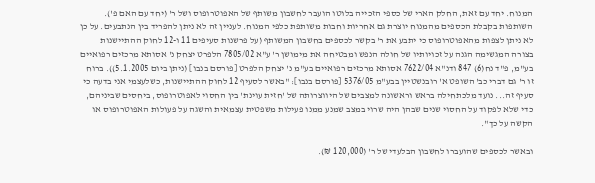המנוח. יחד עם זאת, החלק הארי של כספי הזכייה בלוטו הועבר לחשבון משותף של האפוטרופוס ושל ר' (יחד עם האם פ'). השותפות בקבלת הכספים מהמנוח יוצרת גם אחריות וחבות משותפת כלפי המנוח. לעניין זה לא ניתן להפריד בין הנתבעים. על כן לא ניתן לצפות מהאפוטרופוס כי יתבע את ר' בקשר לכספים בחשבון המשותף (על פרשנות סעיפים 11 ו-12 לחוק ההתיישנות בצורה המגשימה הגנה על זכויותיו של חולה הנפש ומבטיחה את מימושן ר' ע"א 7805/02 הלפרט יצחק נ' אסותא מרכזים רפואיים בע"מ, פ"ד נח(6) 847 ודנ"א 7622/04 אסותא מרכזים רפואיים בע"מ נ' יצחק הלפרט [פורסם בנבו] (ניתן ביום 5.1.2005)). ברוח זו ר' גם דברי כב' השופט א' רובנשטיין בבע"מ 5376/05 [פורסם בנבו]: "באשר לסעיף 12 לחוק ההתיישנות, כשלעצמי אני בדעה כי סעיף זה... נועד מלכתחילה בראש וראשונה למצבים של היווצרותה של 'חזית עוינת' בין החסוי לאפוטרופוס, ביחסים שביניהם, כדי שלא לפקוד על החסוי שנים שבהן היה שרוי במצב שמנע ממנו פעילות משפטית עצמאית והשגה על פעולות האפוטרופוס או הקשה על כך".

ובאשר לכספים שהועברו לחשבון הבלעדי של ר' (120,000 ₪).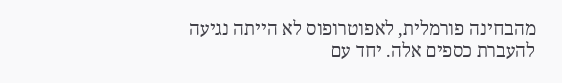מהבחינה פורמלית, לאפוטרופוס לא הייתה נגיעה להעברת כספים אלה. יחד עם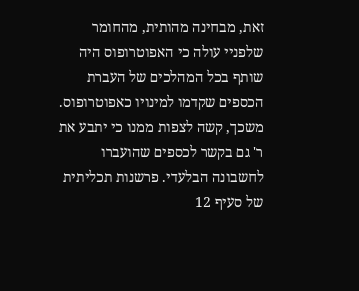זאת, מבחינה מהותית, מהחומר שלפניי עולה כי האפוטרופוס היה שותף בכל המהלכים של העברת הכספים שקדמו למינויו כאפוטרופוס. משכך, קשה לצפות ממנו כי יתבע את ר' גם בקשר לכספים שהועברו לחשבונה הבלעדי. פרשנות תכליתית של סעיף 12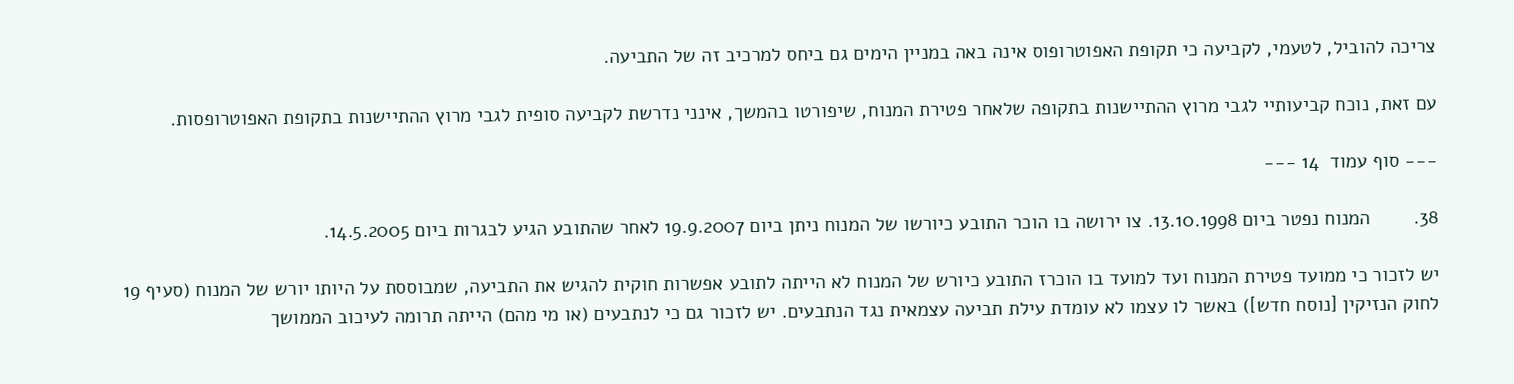צריכה להוביל, לטעמי, לקביעה כי תקופת האפוטרופוס אינה באה במניין הימים גם ביחס למרכיב זה של התביעה.

עם זאת, נוכח קביעותיי לגבי מרוץ ההתיישנות בתקופה שלאחר פטירת המנוח, שיפורטו בהמשך, אינני נדרשת לקביעה סופית לגבי מרוץ ההתיישנות בתקופת האפוטרופסות.

--- סוף עמוד  14 ---

38.        המנוח נפטר ביום 13.10.1998. צו ירושה בו הוכר התובע כיורשו של המנוח ניתן ביום 19.9.2007 לאחר שהתובע הגיע לבגרות ביום 14.5.2005.

יש לזכור כי ממועד פטירת המנוח ועד למועד בו הוכרז התובע כיורש של המנוח לא הייתה לתובע אפשרות חוקית להגיש את התביעה, שמבוססת על היותו יורש של המנוח (סעיף 19 לחוק הנזיקין [נוסח חדש]) באשר לו עצמו לא עומדת עילת תביעה עצמאית נגד הנתבעים. יש לזכור גם כי לנתבעים (או מי מהם) הייתה תרומה לעיכוב הממושך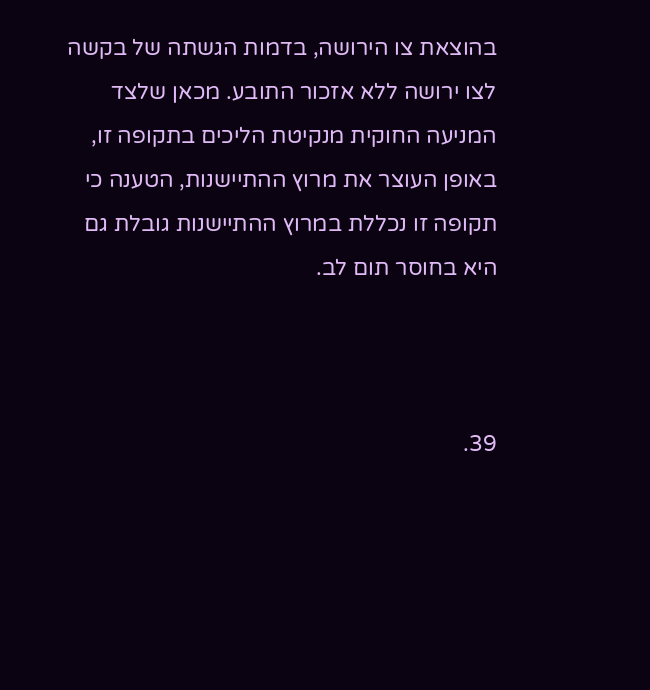בהוצאת צו הירושה, בדמות הגשתה של בקשה לצו ירושה ללא אזכור התובע. מכאן שלצד המניעה החוקית מנקיטת הליכים בתקופה זו, באופן העוצר את מרוץ ההתיישנות, הטענה כי תקופה זו נכללת במרוץ ההתיישנות גובלת גם היא בחוסר תום לב.



39.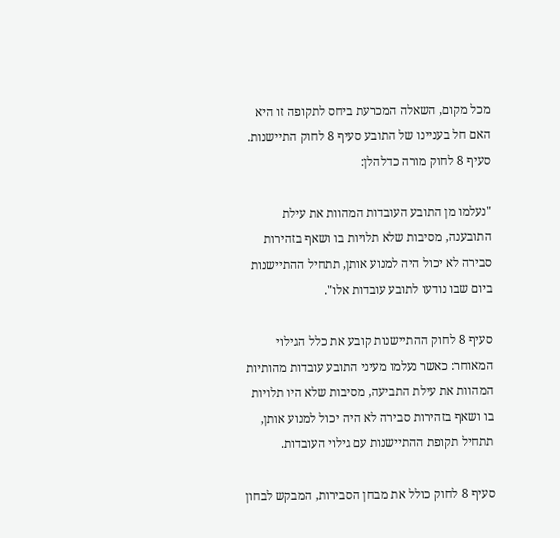מכל מקום, השאלה המכרעת ביחס לתקופה זו היא האם חל בעניינו של התובע סעיף 8 לחוק התיישנות. סעיף 8 לחוק מורה כדלהלן:

"נעלמו מן התובע העובדות המהוות את עילת התובענה, מסיבות שלא תלויות בו ושאף בזהירות סבירה לא יכול היה למנוע אותן, תתחיל ההתיישנות ביום שבו נודעו לתובע עובדות אלו".

סעיף 8 לחוק ההתיישנות קובע את כלל הגילוי המאוחר: כאשר נעלמו מעיני התובע עובדות מהותיות המהוות את עילת התביעה, מסיבות שלא היו תלויות בו ושאף בזהירות סבירה לא היה יכול למנוע אותן, תתחיל תקופת ההתיישנות עם גילוי העובדות.

סעיף 8 לחוק כולל את מבחן הסבירות, המבקש לבחון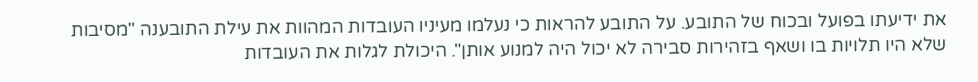את ידיעתו בפועל ובכוח של התובע. על התובע להראות כי נעלמו מעיניו העובדות המהוות את עילת התובענה "מסיבות שלא היו תלויות בו ושאף בזהירות סבירה לא יכול היה למנוע אותן". היכולת לגלות את העובדות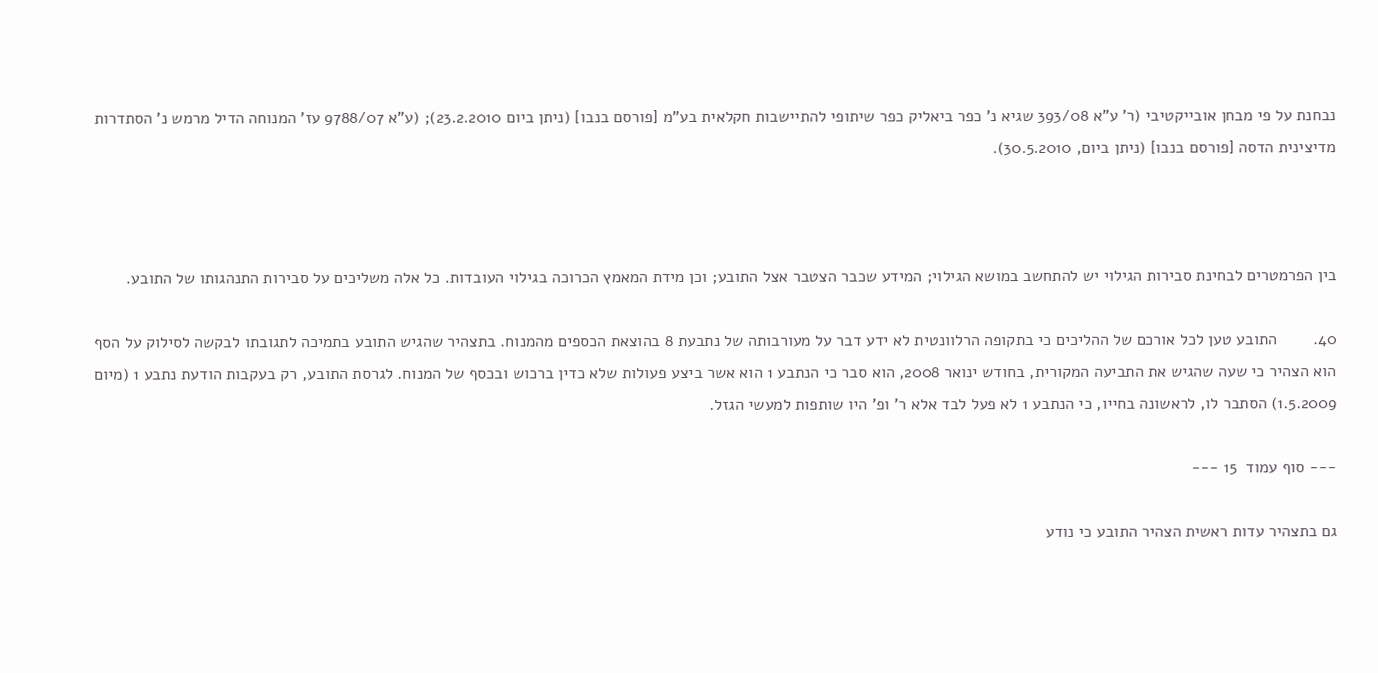נבחנת על פי מבחן אובייקטיבי (ר' ע"א 393/08 שגיא נ' כפר ביאליק כפר שיתופי להתיישבות חקלאית בע"מ [פורסם בנבו] (ניתן ביום 23.2.2010); (ע"א 9788/07 עז' המנוחה הדיל מרמש נ' הסתדרות מדיצינית הדסה [פורסם בנבו] (ניתן ביום, 30.5.2010).



בין הפרמטרים לבחינת סבירות הגילוי יש להתחשב במושא הגילוי; המידע שכבר הצטבר אצל התובע; וכן מידת המאמץ הכרוכה בגילוי העובדות. כל אלה משליכים על סבירות התנהגותו של התובע.

40.        התובע טען לכל אורכם של ההליכים כי בתקופה הרלוונטית לא ידע דבר על מעורבותה של נתבעת 8 בהוצאת הכספים מהמנוח. בתצהיר שהגיש התובע בתמיכה לתגובתו לבקשה לסילוק על הסף הוא הצהיר כי שעה שהגיש את התביעה המקורית, בחודש ינואר 2008, הוא סבר כי הנתבע 1 הוא אשר ביצע פעולות שלא כדין ברכוש ובכסף של המנוח. לגרסת התובע, רק בעקבות הודעת נתבע 1 (מיום 1.5.2009) הסתבר לו, לראשונה בחייו, כי הנתבע 1 לא פעל לבד אלא ר' ופ' היו שותפות למעשי הגזל.

--- סוף עמוד  15 ---

גם בתצהיר עדות ראשית הצהיר התובע כי נודע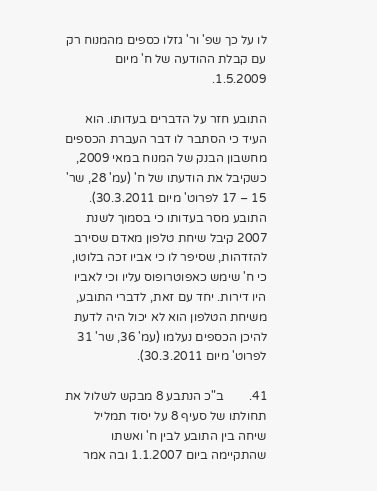לו על כך שפ' ור' גזלו כספים מהמנוח רק עם קבלת ההודעה של ח' מיום 1.5.2009.

התובע חזר על הדברים בעדותו. הוא העיד כי הסתבר לו דבר העברת הכספים מחשבון הבנק של המנוח במאי 2009, כשקיבל את הודעתו של ח' (עמ' 28, שר' 15 – 17 לפרוט' מיום 30.3.2011). התובע מסר בעדותו כי בסמוך לשנת 2007 קיבל שיחת טלפון מאדם שסירב להזדהות, שסיפר לו כי אביו זכה בלוטו, כי ח' שימש כאפוטרופוס עליו וכי לאביו היו דירות. יחד עם זאת, לדברי התובע, משיחת הטלפון הוא לא יכול היה לדעת להיכן הכספים נעלמו (עמ' 36, שר' 31 לפרוט' מיום 30.3.2011).

41.        ב"כ הנתבע 8 מבקש לשלול את תחולתו של סעיף 8 על יסוד תמליל שיחה בין התובע לבין ח' ואשתו שהתקיימה ביום 1.1.2007 ובה אמר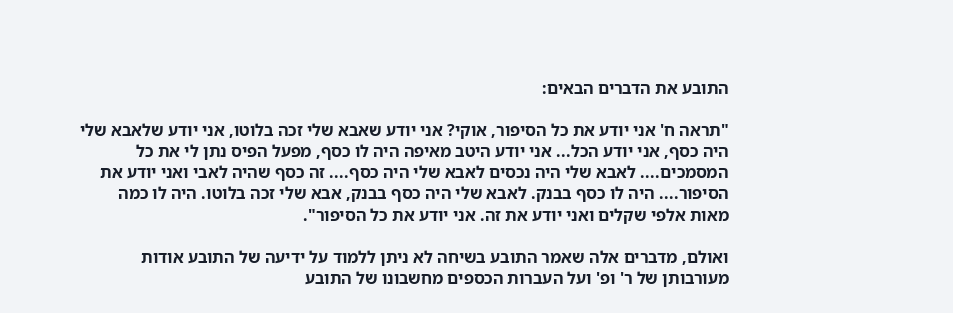התובע את הדברים הבאים:

"תראה ח' אני יודע את כל הסיפור, אוקי? אני יודע שאבא שלי זכה בלוטו, אני יודע שלאבא שלי היה כסף, אני יודע הכל... אני יודע היטב מאיפה היה לו כסף, מפעל הפיס נתן לי את כל המסמכים.... לאבא שלי היה נכסים לאבא שלי היה כסף.... זה כסף שהיה לאבי ואני יודע את הסיפור.... היה לו כסף בבנק. לאבא שלי היה כסף בבנק, אבא שלי זכה בלוטו. היה לו כמה מאות אלפי שקלים ואני יודע את זה. אני יודע את כל הסיפור".

ואולם, מדברים אלה שאמר התובע בשיחה לא ניתן ללמוד על ידיעה של התובע אודות מעורבותן של ר' ופ' ועל העברות הכספים מחשבונו של התובע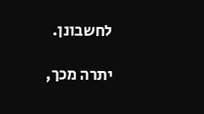לחשבונן.

יתרה מכך,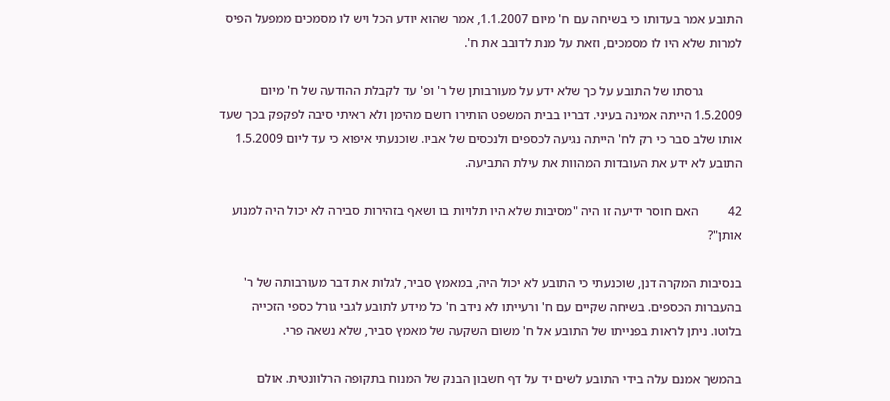התובע אמר בעדותו כי בשיחה עם ח' מיום 1.1.2007, אמר שהוא יודע הכל ויש לו מסמכים ממפעל הפיס למרות שלא היו לו מסמכים, וזאת על מנת לדובב את ח'.

            גרסתו של התובע על כך שלא ידע על מעורבותן של ר' ופ' עד לקבלת ההודעה של ח' מיום 1.5.2009 הייתה אמינה בעיני. דבריו בבית המשפט הותירו רושם מהימן ולא ראיתי סיבה לפקפק בכך שעד אותו שלב סבר כי רק לח' הייתה נגיעה לכספים ולנכסים של אביו. שוכנעתי איפוא כי עד ליום 1.5.2009 התובע לא ידע את העובדות המהוות את עילת התביעה.

42         האם חוסר ידיעה זו היה "מסיבות שלא היו תלויות בו ושאף בזהירות סבירה לא יכול היה למנוע אותן"?

בנסיבות המקרה דנן, שוכנעתי כי התובע לא יכול היה, במאמץ סביר, לגלות את דבר מעורבותה של ר' בהעברות הכספים. בשיחה שקיים עם ח' ורעייתו לא נידב ח' כל מידע לתובע לגבי גורל כספי הזכייה בלוטו. ניתן לראות בפנייתו של התובע אל ח' משום השקעה של מאמץ סביר, שלא נשאה פרי.

בהמשך אמנם עלה בידי התובע לשים יד על דף חשבון הבנק של המנוח בתקופה הרלוונטית. אולם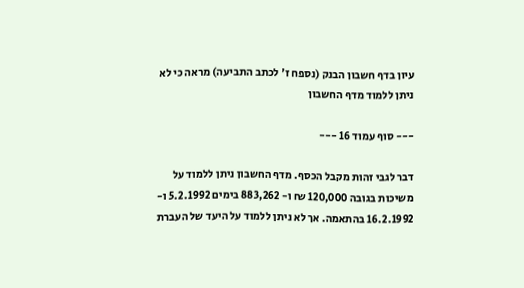עיון בדף חשבון הבנק (נספח ז' לכתב התביעה) מראה כי לא ניתן ללמוד מדף החשבון

--- סוף עמוד 16 ---

דבר לגבי זהות מקבל הכסף. מדף החשבון ניתן ללמוד על משיכות בגובה 120,000 ₪ ו- 883,262 בימים 5.2.1992 ו- 16.2.1992 בהתאמה. אך לא ניתן ללמוד על היעד של העברת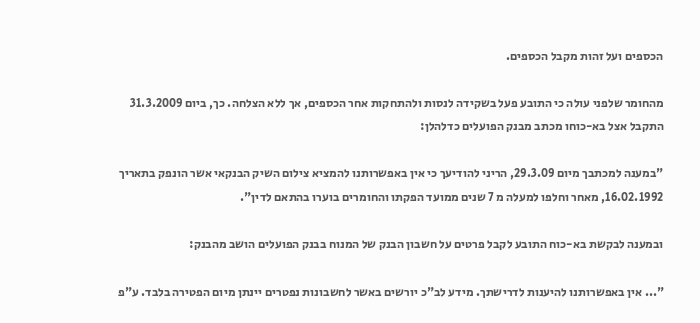הכספים ועל זהות מקבל הכספים.

מהחומר שלפני עולה כי התובע פעל בשקידה לנסות ולהתחקות אחר הכספים, אך ללא הצלחה. כך, ביום 31.3.2009 התקבל אצל בא-כוחו מכתב מבנק הפועלים כדלהלן:

"במענה למכתבך מיום 29.3.09, הריני להודיעך כי אין באפשרותנו להמציא צילום השיק הבנקאי אשר הונפק בתאריך 16.02.1992, מאחר וחלפו למעלה מ 7 שנים ממועד הפקתו והחומרים בוערו בהתאם לדין".

ובמענה לבקשת בא-כוח התובע לקבל פרטים על חשבון הבנק של המנוח בבנק הפועלים הושב מהבנק:

"... אין באפשרותנו להיענות לדרישתך. מידע לב"כ יורשים באשר לחשבונות נפטרים יינתן מיום הפטירה בלבד. ע"פ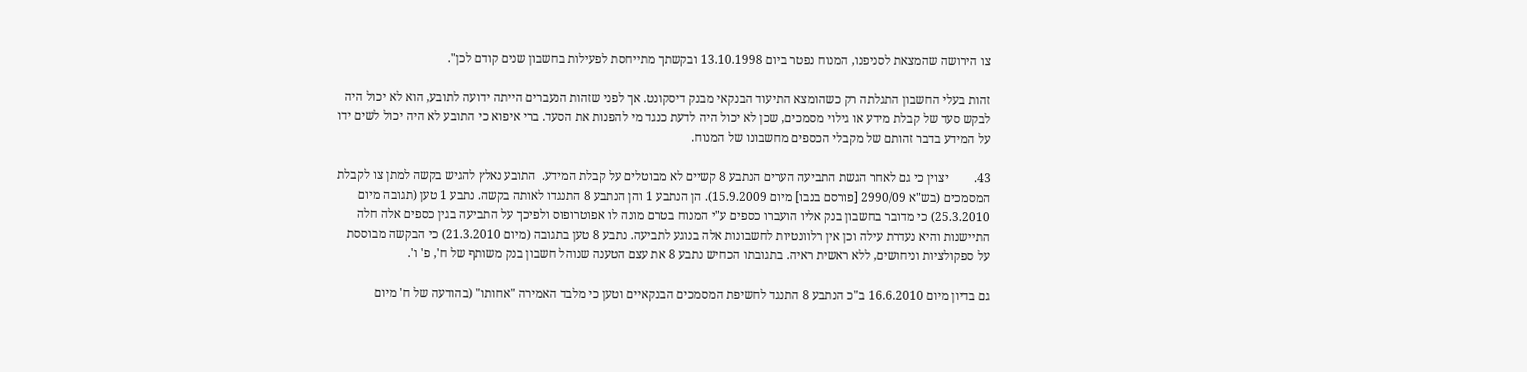צו הירושה שהמצאת לסניפנו, המנוח נפטר ביום 13.10.1998 ובקשתך מתייחסת לפעילות בחשבון שנים קודם לכן".

זהות בעלי החשבון התגלתה רק כשהומצא התיעוד הבנקאי מבנק דיסקונט. אך לפני שזהות הנעברים הייתה ידועה לתובע, הוא לא יכול היה לבקש סעד של קבלת מידע או גילוי מסמכים, שכן לא יכול היה לדעת כנגד מי להפנות את הסעד. ברי איפוא כי התובע לא היה יכול לשים ידו על המידע בדבר זהותם של מקבלי הכספים מחשבונו של המנוח.

43.        יצוין כי גם לאחר הגשת התביעה הערים הנתבע 8 קשיים לא מבוטלים על קבלת המידע.  התובע נאלץ להגיש בקשה למתן צו לקבלת המסמכים (בש"א 2990/09 [פורסם בנבו] מיום 15.9.2009). הן הנתבע 1 והן הנתבע 8 התנגדו לאותה בקשה. נתבע 1 טען (תגובה מיום 25.3.2010) כי מדובר בחשבון בנק אליו הועברו כספים ע"י המנוח בטרם מונה לו אפוטרופוס ולפיכך על התביעה בגין כספים אלה חלה התיישנות והיא נעדרת עילה וכן אין רלוונטיות לחשבונות אלה בנוגע לתביעה. נתבע 8 טען בתגובה (מיום 21.3.2010) כי הבקשה מבוססת על ספקולציות וניחושים, ללא ראשית ראיה. בתגובתו הכחיש נתבע 8 את עצם הטענה שנוהל חשבון בנק משותף של ח', פ' ו'.

גם בדיון מיום 16.6.2010 ב"כ הנתבע 8 התנגד לחשיפת המסמכים הבנקאיים וטען כי מלבד האמירה "אחותו" (בהודעה של ח' מיום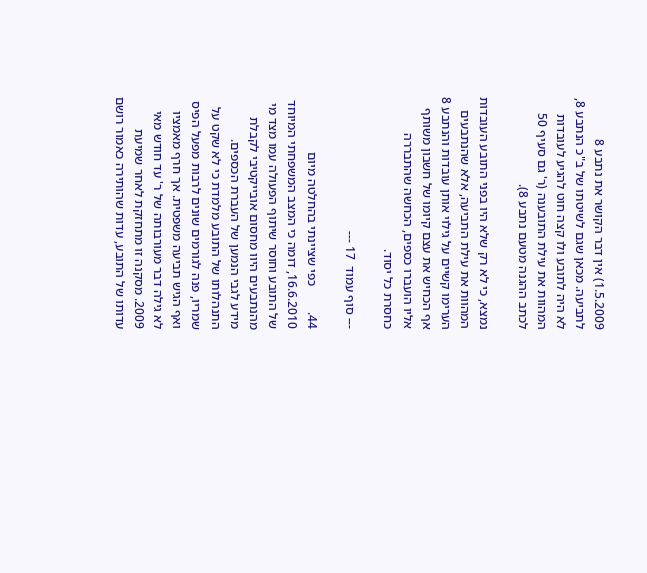1.5.2009) אין דבר הקושר את נתבע 8 לתביעה. מכאן שגם לשיטתו של ב"כ הנתבע 8, לא היה לתובע ולו קצה חוט להגיע לעובדות המהוות את עילת התובענה (ר' גם סעיף 50 לכתב ההגנה מטעם נתבע 8).

נמצא, כי לא רק שלא היו בפני התובע העובדות המהוות את עילת התביעה, אלא שהנתבעים הערימו קשיים על גילוי אותן עובדות והנתבע 8 אף הכחיש את עצם קיומו של חשבון משותף אליו הועברו כספים, הכחשה שהתבררה כחסרת כל יסוד.

--- סוף עמוד  17 ---

44.        כפי שציינתי בהחלטה מיום 16.6.2010, דומה כי המצב המשפחתי המיוחד של התובע וחוסר שיתוף הפעולה עמו מצד מי מהנתבעים היוו מחסום אובייקטיבי לקבלת מידע לגבי הנמען של העברת הכספים. התנהלותו של התובע מלמדת כי לא שקט על שמריו, פנה לגורמים שונים לרבות מפעל הפיס ואף הגיש תביעה משפטית. אך חרף מאמציו לא גילה דבר מעורבותה של ר' עד חודש מאי 2009. מסקנה זו מתחזקת לאחר שמיעת עדותו של התובע, עדות שהותירה כאמור רושם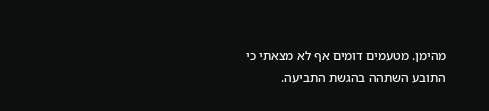מהימן. מטעמים דומים אף לא מצאתי כי התובע השתהה בהגשת התביעה.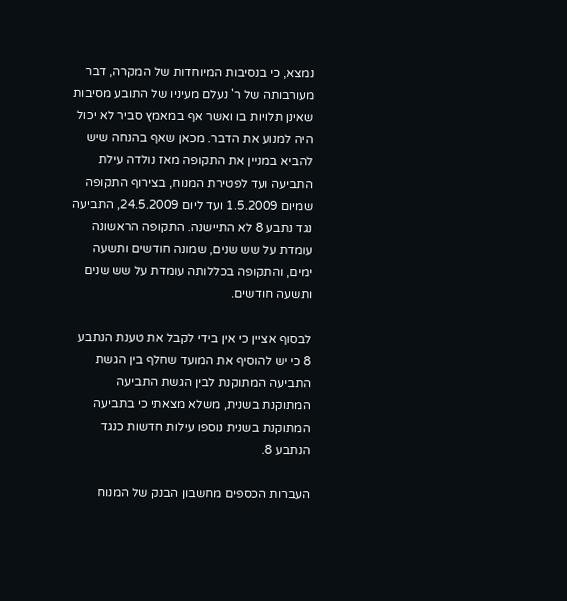נמצא, כי בנסיבות המיוחדות של המקרה, דבר מעורבותה של ר' נעלם מעיניו של התובע מסיבות שאינן תלויות בו ואשר אף במאמץ סביר לא יכול היה למנוע את הדבר. מכאן שאף בהנחה שיש להביא במניין את התקופה מאז נולדה עילת התביעה ועד לפטירת המנוח, בצירוף התקופה שמיום 1.5.2009 ועד ליום 24.5.2009, התביעה נגד נתבע 8 לא התיישנה. התקופה הראשונה עומדת על שש שנים, שמונה חודשים ותשעה ימים, והתקופה בכללותה עומדת על שש שנים ותשעה חודשים.

לבסוף אציין כי אין בידי לקבל את טענת הנתבע 8 כי יש להוסיף את המועד שחלף בין הגשת התביעה המתוקנת לבין הגשת התביעה המתוקנת בשנית, משלא מצאתי כי בתביעה המתוקנת בשנית נוספו עילות חדשות כנגד הנתבע 8.

העברות הכספים מחשבון הבנק של המנוח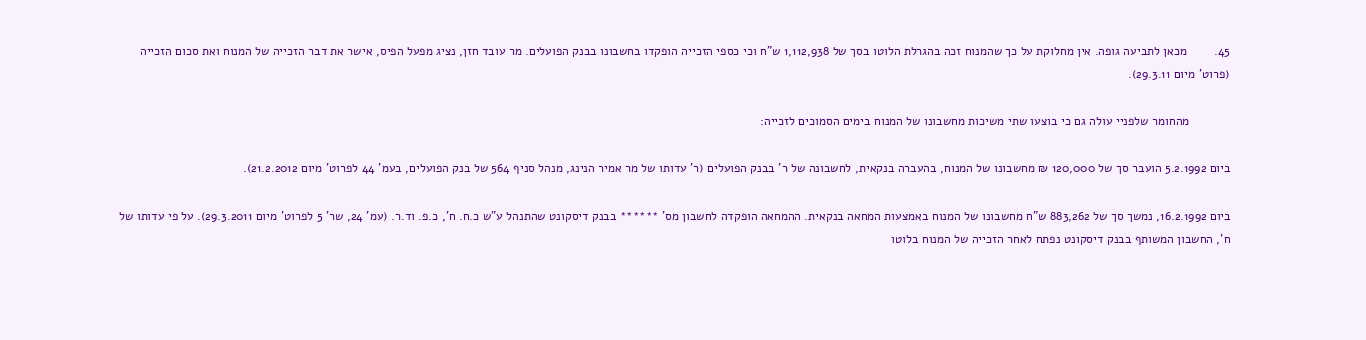45.        מכאן לתביעה גופה. אין מחלוקת על כך שהמנוח זכה בהגרלת הלוטו בסך של 1,112,938 ש"ח וכי כספי הזכייה הופקדו בחשבונו בבנק הפועלים. מר עובד חזן, נציג מפעל הפיס, אישר את דבר הזכייה של המנוח ואת סכום הזכייה (פרוט' מיום 29.3.11).

            מהחומר שלפניי עולה גם כי בוצעו שתי משיכות מחשבונו של המנוח בימים הסמוכים לזכייה:

ביום 5.2.1992 הועבר סך של 120,000 ₪ מחשבונו של המנוח, בהעברה בנקאית, לחשבונה של ר' בבנק הפועלים (ר' עדותו של מר אמיר הנינג, מנהל סניף 564 של בנק הפועלים, בעמ' 44 לפרוט' מיום 21.2.2012).

ביום 16.2.1992, נמשך סך של 883,262 ש"ח מחשבונו של המנוח באמצעות המחאה בנקאית. ההמחאה הופקדה לחשבון מס' ****** בבנק דיסקונט שהתנהל ע"ש כ.ח. ח', כ.פ. וד.ר. (עמ' 24, שר' 5 לפרוט' מיום 29.3.2011). על פי עדותו של ח', החשבון המשותף בבנק דיסקונט נפתח לאחר הזכייה של המנוח בלוטו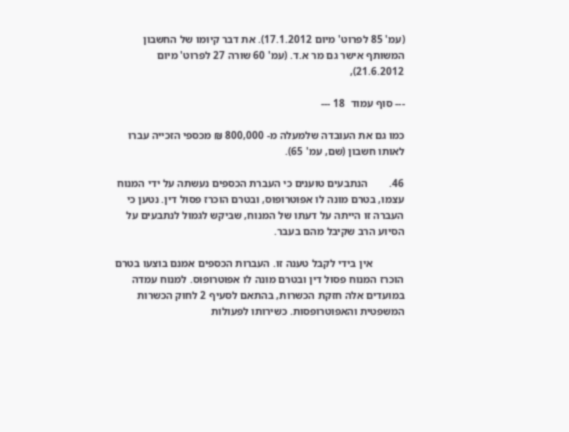(עמ' 85 לפרוט' מיום 17.1.2012). את דבר קיומו של החשבון המשותף אישר גם מר א.ד. (עמ' 60 שורה 27 לפרוט' מיום 21.6.2012),

--- סוף עמוד  18 ---

כמו גם את העובדה שלמעלה מ- 800,000 ₪ מכספי הזכייה עברו לאותו חשבון (שם, עמ' 65).

46.        הנתבעים טוענים כי העברת הכספים נעשתה על ידי המנוח עצמו, בטרם מונה לו אפוטרופוס, ובטרם הוכרז פסול דין. נטען כי העברה זו הייתה על דעתו של המנוח, שביקש לגמול לנתבעים על הסיוע הרב שקיבל מהם בעבר.

            אין בידי לקבל טענה זו. העברות הכספים אמנם בוצעו בטרם הוכרז המנוח פסול דין ובטרם מונה לו אפוטרופוס. למנוח עמדה במועדים אלה חזקת הכשרות, בהתאם לסעיף 2 לחוק הכשרות המשפטית והאפוטרופסות. כשירותו לפעולות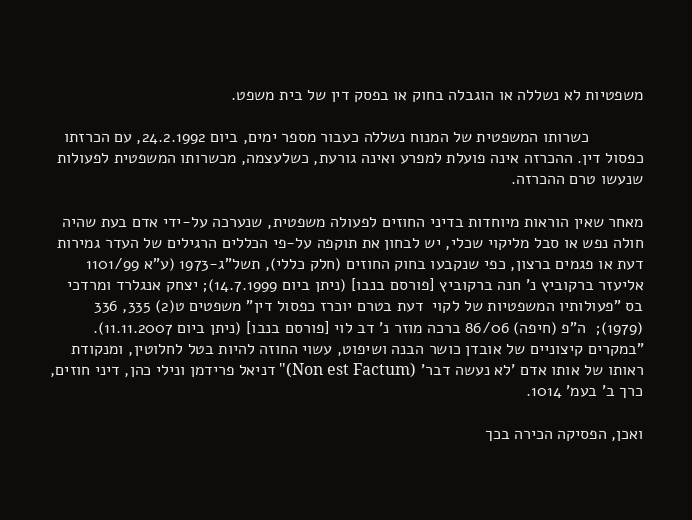משפטיות לא נשללה או הוגבלה בחוק או בפסק דין של בית משפט.

            כשרותו המשפטית של המנוח נשללה כעבור מספר ימים, ביום 24.2.1992, עם הכרזתו כפסול דין. ההכרזה אינה פועלת למפרע ואינה גורעת, כשלעצמה, מכשרותו המשפטית לפעולות שנעשו טרם ההכרזה.

מאחר שאין הוראות מיוחדות בדיני החוזים לפעולה משפטית, שנערכה על-ידי אדם בעת שהיה חולה נפש או סבל מליקוי שכלי, יש לבחון את תוקפה על-פי הכללים הרגילים של העדר גמירות דעת או פגמים ברצון, כפי שנקבעו בחוק החוזים (חלק כללי), תשל"ג-1973 (ע"א 1101/99 אליעזר ברקוביץ נ' חנה ברקוביץ [פורסם בנבו] (ניתן ביום 14.7.1999); יצחק אנגלרד ומרדכי בס "פעולותיו המשפטיות של לקוי  דעת בטרם יוכרז כפסול דין" משפטים ט(2) 335, 336 (1979);  ה"פ (חיפה) 86/06 ברכה מוזר נ' דב לוי [פורסם בנבו] (ניתן ביום 11.11.2007). "במקרים קיצוניים של אובדן כושר הבנה ושיפוט, עשוי החוזה להיות בטל לחלוטין, ומנקודת ראותו של אותו אדם 'לא נעשה דבר' (Non est Factum)" דניאל פרידמן ונילי כהן, דיני חוזים, כרך ב' בעמ' 1014.

ואכן, הפסיקה הכירה בכך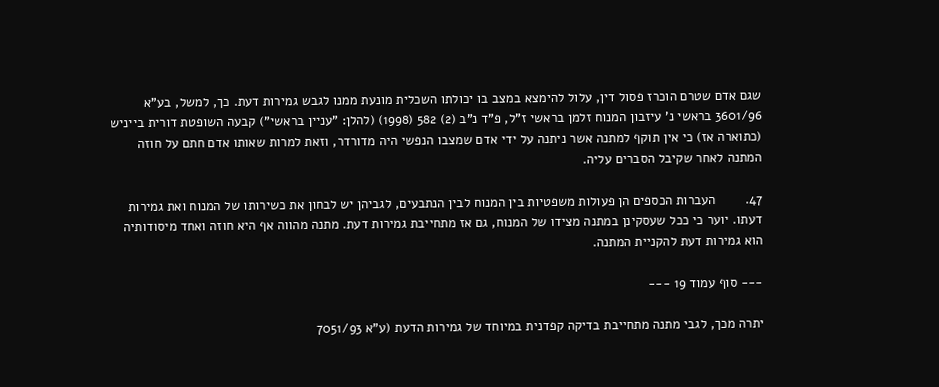שגם אדם שטרם הוכרז פסול דין, עלול להימצא במצב בו יכולתו השכלית מונעת ממנו לגבש גמירות דעת. כך, למשל, בע"א 3601/96 בראשי נ' עיזבון המנוח זלמן בראשי ז"ל, פ"ד נ"ב (2) 582 (1998) (להלן: "עניין בראשי") קבעה השופטת דורית בייניש (כתוארה אז) כי אין תוקף למתנה אשר ניתנה על ידי אדם שמצבו הנפשי היה מדורדר, וזאת למרות שאותו אדם חתם על חוזה המתנה לאחר שקיבל הסברים עליה.

47.        העברות הכספים הן פעולות משפטיות בין המנוח לבין הנתבעים, לגביהן יש לבחון את כשירותו של המנוח ואת גמירות דעתו. יוער כי ככל שעסקינן במתנה מצידו של המנוח, גם אז מתחייבת גמירות דעת. מתנה מהווה אף היא חוזה ואחד מיסודותיה הוא גמירות דעת להקניית המתנה.

--- סוף עמוד 19 ---

יתרה מכך, לגבי מתנה מתחייבת בדיקה קפדנית במיוחד של גמירות הדעת (ע"א 7051/93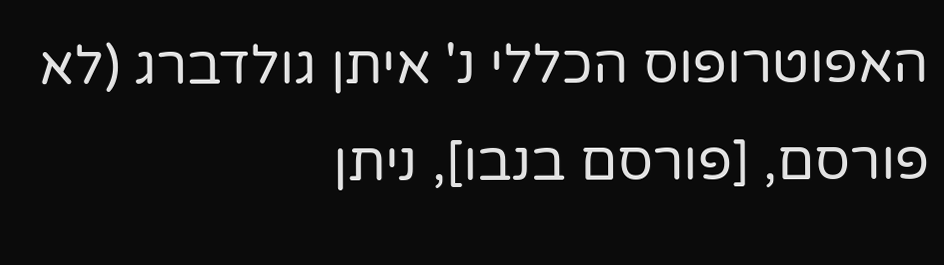האפוטרופוס הכללי נ' איתן גולדברג (לא פורסם, [פורסם בנבו], ניתן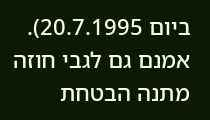ביום 20.7.1995). אמנם גם לגבי חוזה מתנה הבטחת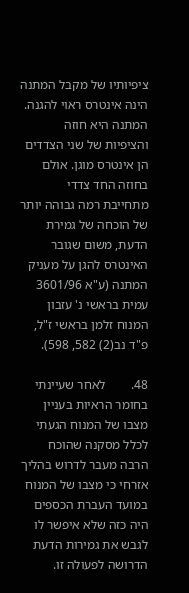ציפיותיו של מקבל המתנה הינה אינטרס ראוי להגנה. המתנה היא חוזה והציפיות של שני הצדדים הן אינטרס מוגן. אולם בחוזה החד צדדי מתחייבת רמה גבוהה יותר של הוכחה של גמירת הדעת, משום שגובר האינטרס להגן על מעניק המתנה (ע"א 3601/96 עמית בראשי נ' עזבון המנוח זלמן בראשי ז"ל, פ"ד נב(2) 582, 598).

48.        לאחר שעיינתי בחומר הראיות בעניין מצבו של המנוח הגעתי לכלל מסקנה שהוכח הרבה מעבר לדרוש בהליך אזרחי כי מצבו של המנוח במועד העברת הכספים היה כזה שלא איפשר לו לגבש את גמירות הדעת הדרושה לפעולה זו.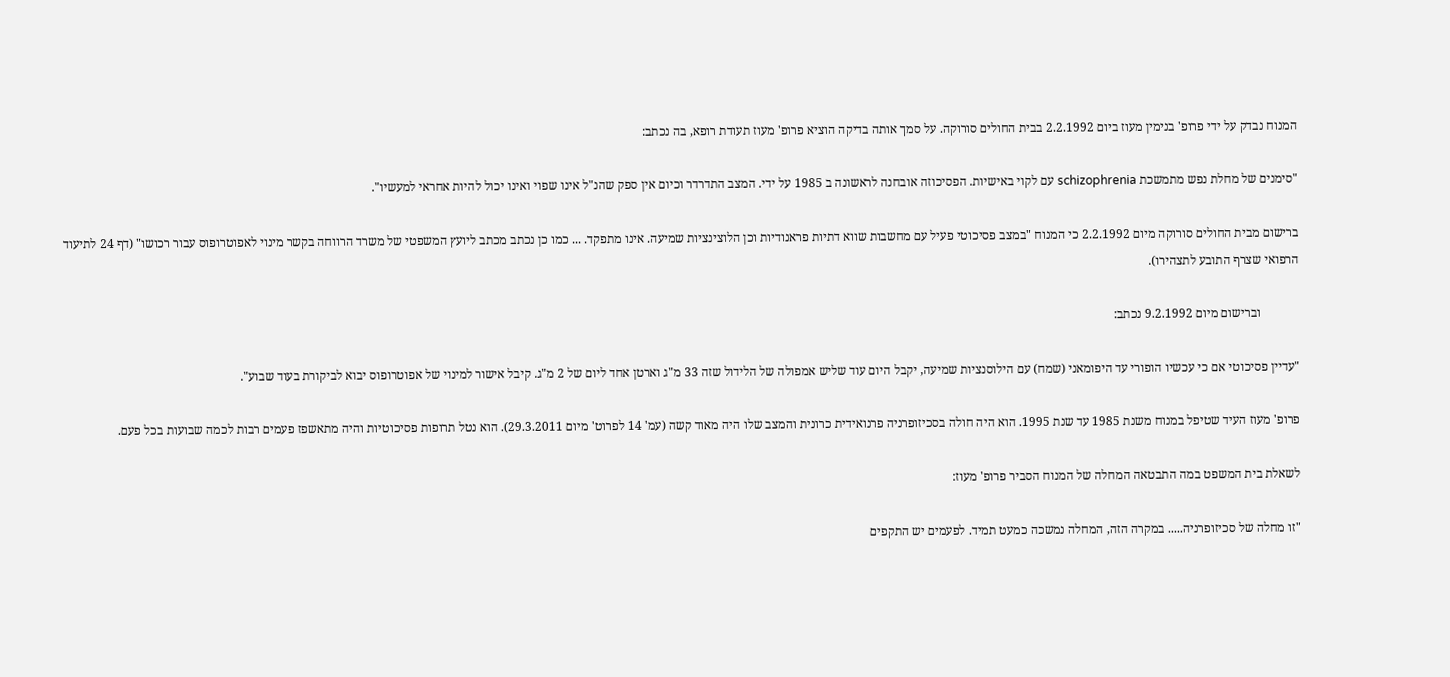המנוח נבדק על ידי פרופ' בנימין מעוז ביום 2.2.1992 בבית החולים סורוקה. על סמך אותה בדיקה הוציא פרופ' מעוז תעודת רופא, בה נכתב:

"סימנים של מחלת נפש מתמשכת schizophrenia עם לקוי באישיות. הפסיכוזה אובחנה לראשונה ב 1985 על ידי. המצב התדרדר וכיום אין ספק שהנ"ל אינו שפוי ואינו יכול להיות אחראי למעשיו".

ברישום מבית החולים סורוקה מיום 2.2.1992 כי המנוח "במצב פסיכוטי פעיל עם מחשבות שווא דתיות פראנודיות וכן הלוצינציות שמיעה. אינו מתפקד. ... כמו כן נכתב מכתב ליועץ המשפטי של משרד הרווחה בקשר מינוי לאפוטרופוס עבור רכושו" (דף 24 לתיעוד הרפואי שצרף התובע לתצהירו).

            וברישום מיום 9.2.1992 נכתב:

"עדיין פסיכוטי אם כי עכשיו הופורי עד היפומאני (שמח) עם הילוסנציות שמיעה, יקבל היום עוד שליש אמפולה של הלידול שזה 33 מ"ג וארטן אחד ליום של 2 מ"ג. קיבל אישור למינוי של אפוטרופוס יבוא לביקורת בעוד שבוע".

פרופ' מעוז העיד שטיפל במנוח משנת 1985 עד שנת 1995. הוא היה חולה בסכיזופרניה פרנואידית כרונית והמצב שלו היה מאוד קשה (עמ' 14 לפרוט' מיום 29.3.2011). הוא נטל תרופות פסיכוטיות והיה מתאשפז פעמים רבות לכמה שבועות בכל פעם.

לשאלת בית המשפט במה התבטאה המחלה של המנוח הסביר פרופ' מעוז:

"זו מחלה של סכיזופרניה..... במקרה הזה, המחלה נמשכה כמעט תמיד. לפעמים יש התקפים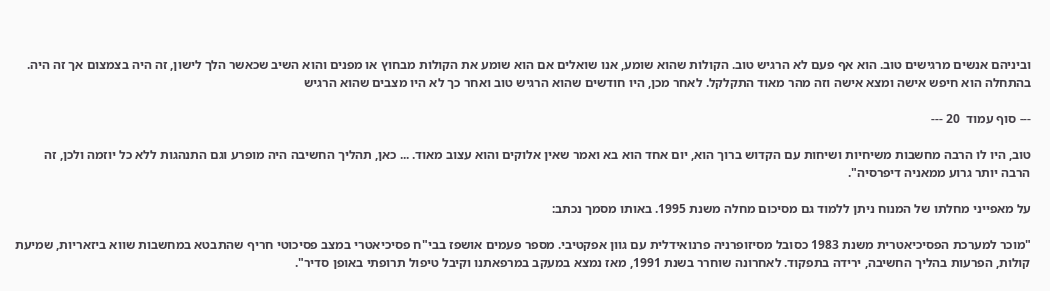וביניהם אנשים מרגישים טוב. הוא אף פעם לא הרגיש טוב. הקולות שהוא שומע, אנו שואלים אם הוא שומע את הקולות מבחוץ או מפנים והוא השיב שכאשר הלך לישון, זה היה בצמצום אך זה היה. בהתחלה הוא חיפש אישה ומצא אישה וזה מהר מאוד התקלקל. לאחר מכן, היו חודשים שהוא הרגיש טוב ואחר כך לא היו מצבים שהוא הרגיש

--- סוף עמוד  20 ---

טוב, היו לו הרבה מחשבות משיחיות ושיחות עם הקדוש ברוך הוא, יום אחד הוא בא ואמר שאין אלוקים והוא עצוב מאוד. ... כאן, תהליך החשיבה היה מופרע וגם התנהגות ללא כל יוזמה ולכן, זה הרבה יותר גרוע ממאניה דיפרסיה".

על מאפייני מחלתו של המנוח ניתן ללמוד גם מסיכום מחלה משנת 1995. באותו מסמך נכתב:

"מוכר למערכת הפסיכיאטרית משנת 1983 כסובל מסיזופרניה פרנואידלית עם גוון אפקטיבי. מספר פעמים אושפז בבי"ח פסיכיאטרי במצב פסיכוטי חריף שהתבטא במחשבות שווא ביזאריות, שמיעת קולות, הפרעות בהליך החשיבה, ירידה בתפקוד. לאחרונה שוחרר בשנת 1991, מאז נמצא במעקב במרפאתנו וקיבל טיפול תרופתי באופן סדיר".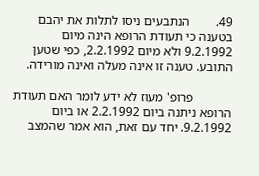49.        הנתבעים ניסו לתלות את יהבם בטענה כי תעודת הרופא הינה מיום 9.2.1992 ולא מיום 2.2.1992, כפי שטען התובע. טענה זו אינה מעלה ואינה מורידה.

            פרופ' מעוז לא ידע לומר האם תעודת הרופא ניתנה ביום 2.2.1992 או ביום 9.2.1992. יחד עם זאת, הוא אמר שהמצב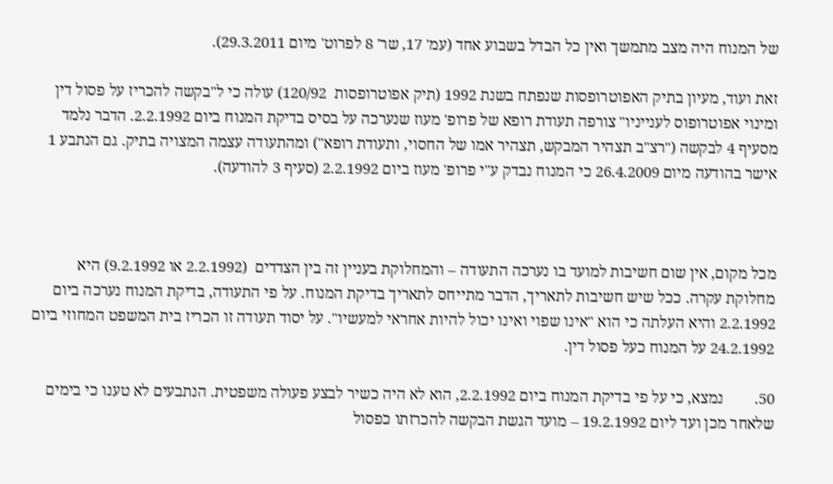של המנוח היה מצב מתמשך ואין כל הבדל בשבוע אחד (עמ' 17, שר' 8 לפרוט' מיום 29.3.2011).

זאת ועוד, מעיון בתיק האפוטרופסות שנפתח בשנת 1992 (תיק אפוטרופסות  120/92) עולה כי ל"בקשה להכריז על פסול דין ומינוי אפוטרופוס לענייניו" צורפה תעודת רופא של פרופ' מעוז שנערכה על בסיס בדיקת המנוח ביום 2.2.1992. הדבר נלמד מסעיף 4 לבקשה ("רצ"ב תצהיר המבקש, תצהיר אמו של החסוי, ותעודת רופא") ומהתעודה עצמה המצויה בתיק. גם הנתבע 1 אישר בהודעה מיום 26.4.2009 כי המנוח נבדק ע"י פרופ' מעוז ביום 2.2.1992 (סעיף 3 להודעה).



מכל מקום, אין שום חשיבות למועד בו נערכה התעודה – והמחלוקת בעניין זה בין הצדדים  (2.2.1992 או 9.2.1992) היא מחלוקת עקרה. ככל שיש חשיבות לתאריך, הדבר מתייחס לתאריך בדיקת המנוח. על פי התעודה, בדיקת המנוח נערכה ביום 2.2.1992 והיא העלתה כי הוא "אינו שפוי ואינו יכול להיות אחראי למעשיו". על יסוד תעודה זו הכריז בית המשפט המחוזי ביום 24.2.1992 על המנוח כעל פסול דין.

50.        נמצא, כי על פי בדיקת המנוח ביום 2.2.1992, הוא לא היה כשיר לבצע פעולה משפטית. הנתבעים לא טענו כי בימים שלאחר מכן ועד ליום 19.2.1992 – מועד הגשת הבקשה להכרזתו כפסול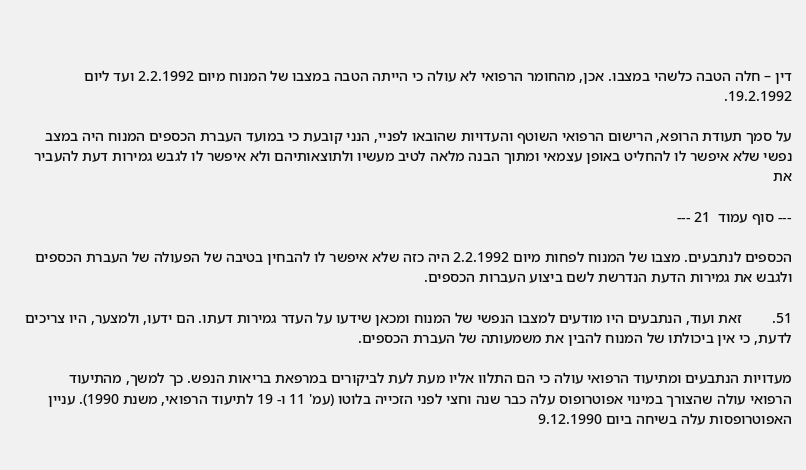דין – חלה הטבה כלשהי במצבו. אכן, מהחומר הרפואי לא עולה כי הייתה הטבה במצבו של המנוח מיום 2.2.1992 ועד ליום 19.2.1992.

על סמך תעודת הרופא, הרישום הרפואי השוטף והעדויות שהובאו לפניי, הנני קובעת כי במועד העברת הכספים המנוח היה במצב נפשי שלא איפשר לו להחליט באופן עצמאי ומתוך הבנה מלאה לטיב מעשיו ולתוצאותיהם ולא איפשר לו לגבש גמירות דעת להעביר את

--- סוף עמוד  21 ---

הכספים לנתבעים. מצבו של המנוח לפחות מיום 2.2.1992 היה כזה שלא איפשר לו להבחין בטיבה של הפעולה של העברת הכספים ולגבש את גמירות הדעת הנדרשת לשם ביצוע העברות הכספים.

51.        זאת ועוד, הנתבעים היו מודעים למצבו הנפשי של המנוח ומכאן שידעו על העדר גמירות דעתו. הם ידעו, ולמצער, היו צריכים לדעת, כי אין ביכולתו של המנוח להבין את משמעותה של העברת הכספים.

מעדויות הנתבעים ומתיעוד הרפואי עולה כי הם התלוו אליו מעת לעת לביקורים במרפאת בריאות הנפש. כך למשך, מהתיעוד הרפואי עולה שהצורך במינוי אפוטרופוס עלה כבר שנה וחצי לפני הזכייה בלוטו (עמ' 11 ו- 19 לתיעוד הרפואי, משנת 1990). עניין האפוטרופסות עלה בשיחה ביום 9.12.1990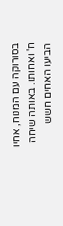בסורוקה עם המנוח, אחיו ח' ואחותו. באותה שיחה הביעו האחים חשש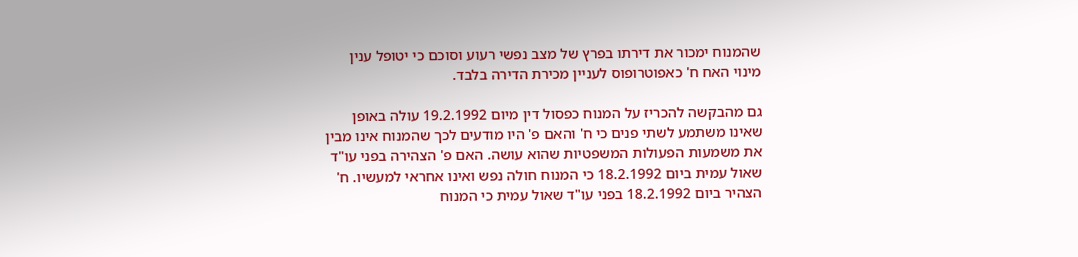שהמנוח ימכור את דירתו בפרץ של מצב נפשי רעוע וסוכם כי יטופל ענין מינוי האח ח' כאפוטרופוס לעניין מכירת הדירה בלבד.

גם מהבקשה להכריז על המנוח כפסול דין מיום 19.2.1992 עולה באופן שאינו משתמע לשתי פנים כי ח' והאם פ' היו מודעים לכך שהמנוח אינו מבין את משמעות הפעולות המשפטיות שהוא עושה. האם פ' הצהירה בפני עו"ד שאול עמית ביום 18.2.1992 כי המנוח חולה נפש ואינו אחראי למעשיו. ח' הצהיר ביום 18.2.1992 בפני עו"ד שאול עמית כי המנוח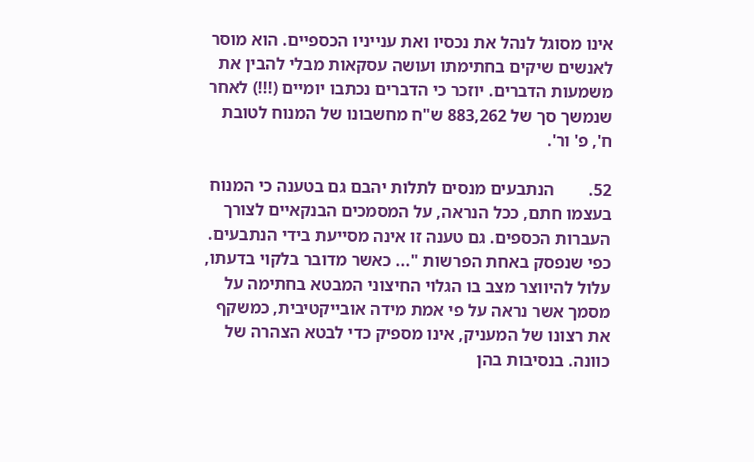אינו מסוגל לנהל את נכסיו ואת ענייניו הכספיים. הוא מוסר לאנשים שיקים בחתימתו ועושה עסקאות מבלי להבין את משמעות הדברים. יוזכר כי הדברים נכתבו יומיים (!!!) לאחר שנמשך סך של 883,262 ש"ח מחשבונו של המנוח לטובת ח', פ' ור'.

52.        הנתבעים מנסים לתלות יהבם גם בטענה כי המנוח בעצמו חתם, ככל הנראה, על המסמכים הבנקאיים לצורך העברות הכספים. גם טענה זו אינה מסייעת בידי הנתבעים. כפי שנפסק באחת הפרשות "... כאשר מדובר בלקוי בדעתו, עלול להיווצר מצב בו הגלוי החיצוני המבטא בחתימה על מסמך אשר נראה על פי אמת מידה אובייקטיבית, כמשקף את רצונו של המעניק, אינו מספיק כדי לבטא הצהרה של כוונה. בנסיבות בהן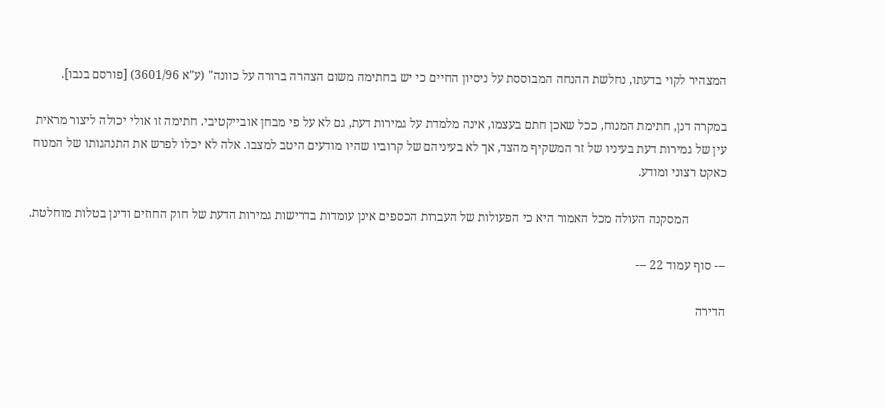המצהיר לקוי בדעתו, נחלשת ההנחה המבוססת על ניסיון החיים כי יש בחתימה משום הצהרה ברורה על כוונה" (ע"א 3601/96) [פורסם בנבו].

במקרה דנן, חתימת המנוח, ככל שאכן חתם בעצמו, אינה מלמדת על גמירות דעת, גם לא על פי מבחן אובייקטיבי. חתימה זו אולי יכולה ליצור מראית עין של גמירות דעת בעיניו של זר המשקיף מהצד, אך לא בעיניהם של קרוביו שהיו מודעים היטב למצבו. אלה לא יכלו לפרש את התנהגותו של המנוח כאקט רצוני ומודע.

            המסקנה העולה מכל האמור היא כי הפעולות של העברות הכספים אינן עומדות בדרישות גמירות הדעת של חוק החוזים ודינן בטלות מוחלטת.

--- סוף עמוד 22 ---

הדירה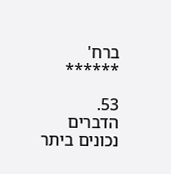ברח' ******

53.        הדברים נכונים ביתר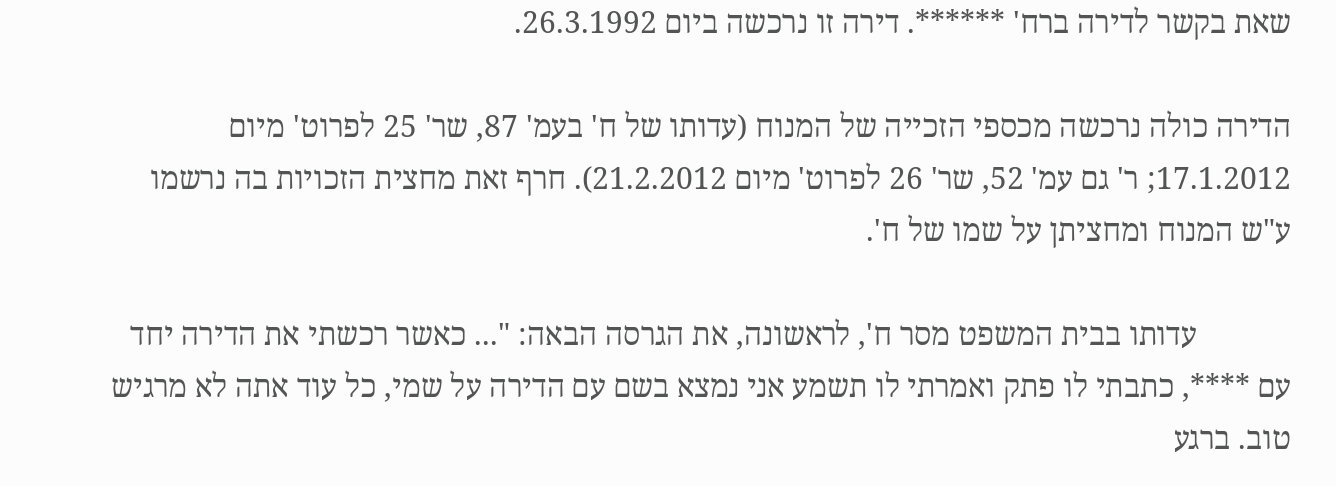שאת בקשר לדירה ברח' ******. דירה זו נרכשה ביום 26.3.1992.

הדירה כולה נרכשה מכספי הזכייה של המנוח (עדותו של ח' בעמ' 87, שר' 25 לפרוט' מיום 17.1.2012; ר' גם עמ' 52, שר' 26 לפרוט' מיום 21.2.2012). חרף זאת מחצית הזכויות בה נרשמו ע"ש המנוח ומחציתן על שמו של ח'.

            עדותו בבית המשפט מסר ח', לראשונה, את הגרסה הבאה: "... כאשר רכשתי את הדירה יחד עם ****, כתבתי לו פתק ואמרתי לו תשמע אני נמצא בשם עם הדירה על שמי, כל עוד אתה לא מרגיש טוב. ברגע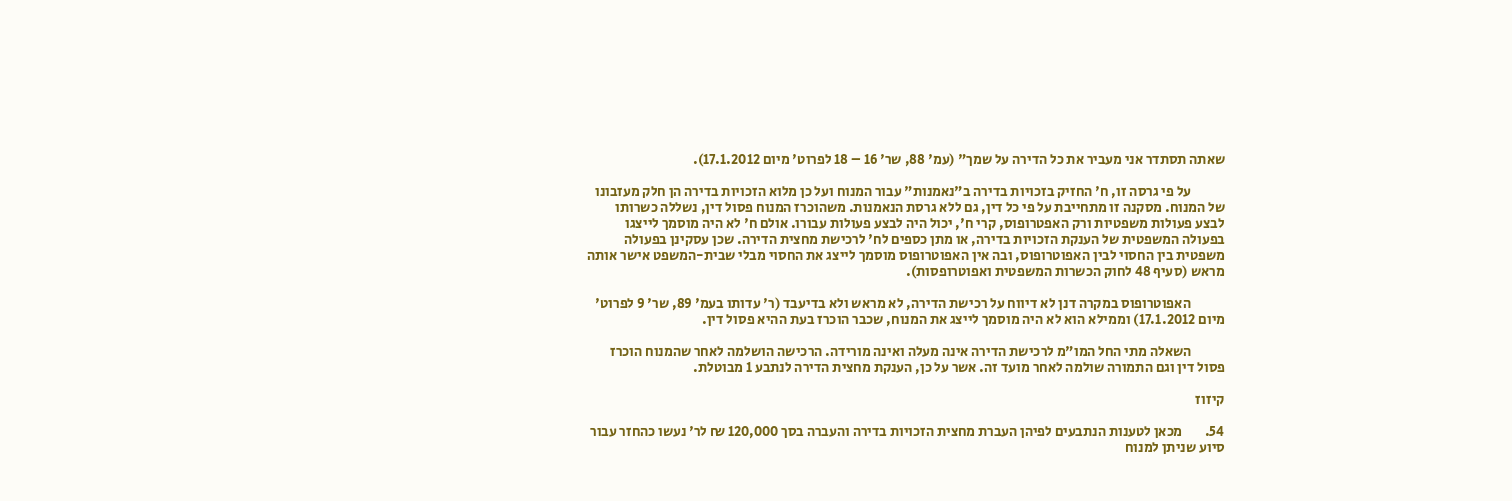שאתה תסתדר אני מעביר את כל הדירה על שמך" (עמ' 88, שר' 16 – 18 לפרוט' מיום 17.1.2012).

            על פי גרסה זו, ח' החזיק בזכויות בדירה ב"נאמנות" עבור המנוח ועל כן מלוא הזכויות בדירה הן חלק מעזבונו של המנוח. מסקנה זו מתחייבת על פי כל דין, גם ללא גרסת הנאמנות. משהוכרז המנוח פסול דין, נשללה כשרותו לבצע פעולות משפטיות ורק האפטרופוס, קרי ח', יכול היה לבצע פעולות עבורו. אולם ח' לא היה מוסמך לייצגו בפעולה המשפטית של הענקת הזכויות בדירה, או מתן כספים לח' לרכישת מחצית הדירה. שכן עסקינן בפעולה משפטית בין החסוי לבין האפוטרופוס, ובה אין האפוטרופוס מוסמך לייצג את החסוי מבלי שבית-המשפט אישר אותה מראש (סעיף 48 לחוק הכשרות המשפטית ואפוטרופסות).

            האפוטרופוס במקרה דנן לא דיווח על רכישת הדירה, לא מראש ולא בדיעבד (ר' עדותו בעמ' 89, שר' 9 לפרוט' מיום 17.1.2012) וממילא הוא לא היה מוסמך לייצג את המנוח, שכבר הוכרז בעת ההיא פסול דין.

            השאלה מתי החל המו"מ לרכישת הדירה אינה מעלה ואינה מורידה. הרכישה הושלמה לאחר שהמנוח הוכרז פסול דין וגם התמורה שולמה לאחר מועד זה. אשר על כן, הענקת מחצית הדירה לנתבע 1 מבוטלת.

קיזוז

54.        מכאן לטענות הנתבעים לפיהן העברת מחצית הזכויות בדירה והעברה בסך 120,000 ₪ לר' נעשו כהחזר עבור סיוע שניתן למנוח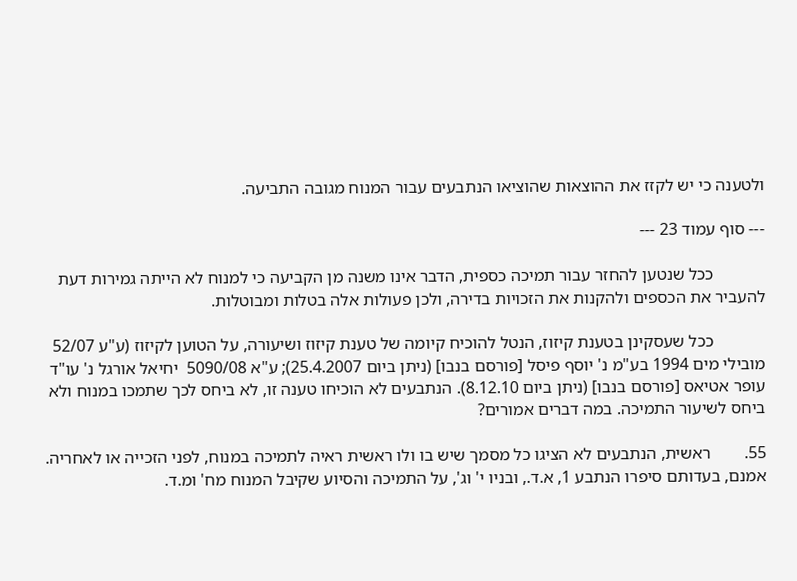ולטענה כי יש לקזז את ההוצאות שהוציאו הנתבעים עבור המנוח מגובה התביעה.

--- סוף עמוד 23 ---

            ככל שנטען להחזר עבור תמיכה כספית, הדבר אינו משנה מן הקביעה כי למנוח לא הייתה גמירות דעת להעביר את הכספים ולהקנות את הזכויות בדירה, ולכן פעולות אלה בטלות ומבוטלות.

            ככל שעסקינן בטענת קיזוז, הנטל להוכיח קיומה של טענת קיזוז ושיעורה, על הטוען לקיזוז (ע"ע 52/07 מובילי מים 1994 בע"מ נ' יוסף פיסל [פורסם בנבו] (ניתן ביום 25.4.2007); ע"א 5090/08  יחיאל אורגל נ' עו"ד עופר אטיאס [פורסם בנבו] (ניתן ביום 8.12.10). הנתבעים לא הוכיחו טענה זו, לא ביחס לכך שתמכו במנוח ולא ביחס לשיעור התמיכה. במה דברים אמורים?

55.        ראשית, הנתבעים לא הציגו כל מסמך שיש בו ולו ראשית ראיה לתמיכה במנוח, לפני הזכייה או לאחריה. אמנם, בעדותם סיפרו הנתבע 1, א.ד., ובניו י' וג', על התמיכה והסיוע שקיבל המנוח מח' ומ.ד.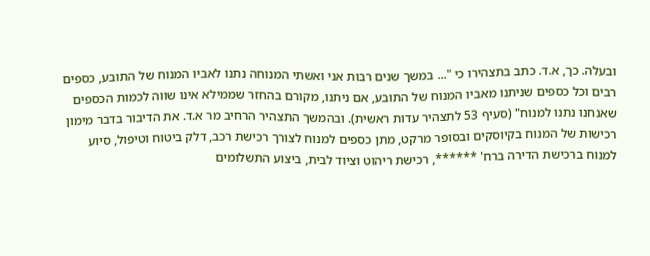ובעלה. כך, א.ד. כתב בתצהירו כי "... במשך שנים רבות אני ואשתי המנוחה נתנו לאביו המנוח של התובע, כספים רבים וכל כספים שניתנו מאביו המנוח של התובע, אם ניתנו, מקורם בהחזר שממילא אינו שווה לכמות הכספים שאנחנו נתנו למנוח" (סעיף 53 לתצהיר עדות ראשית). ובהמשך התצהיר הרחיב מר א.ד. את הדיבור בדבר מימון רכישות של המנוח בקיוסקים ובסופר מרקט, מתן כספים למנוח לצורך רכישת רכב, דלק ביטוח וטיפול, סיוע למנוח ברכישת הדירה ברח' ******, רכישת ריהוט וציוד לבית, ביצוע התשלומים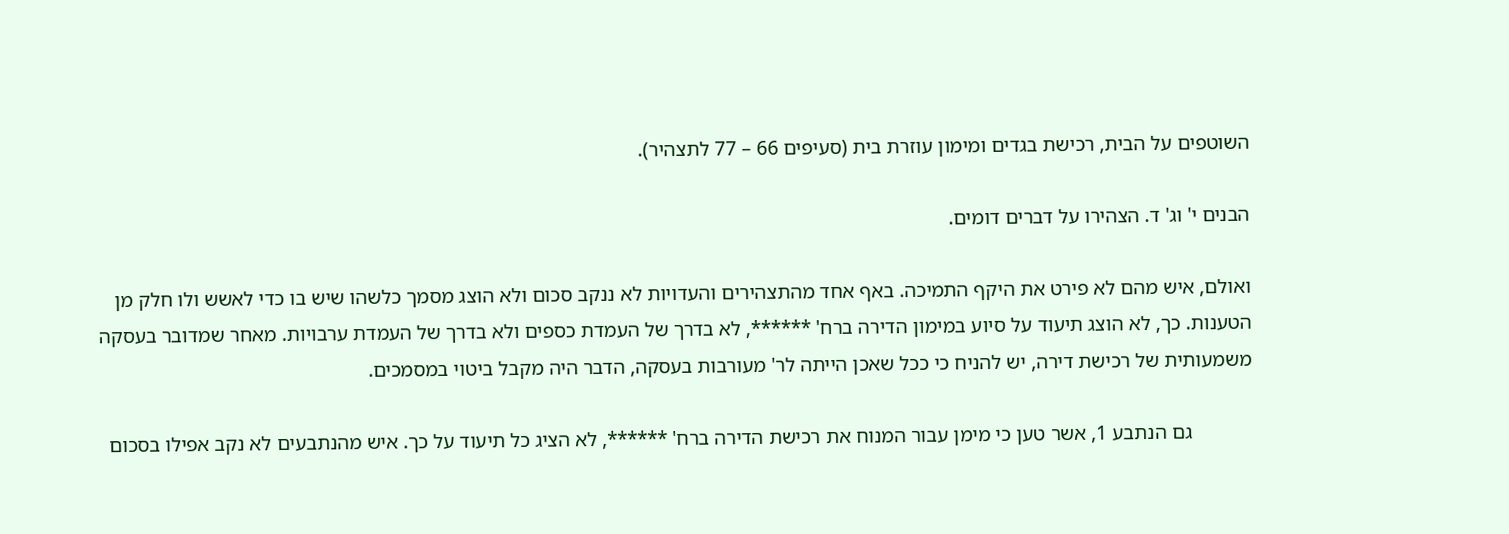השוטפים על הבית, רכישת בגדים ומימון עוזרת בית (סעיפים 66 – 77 לתצהיר).

הבנים י' וג' ד. הצהירו על דברים דומים.

ואולם, איש מהם לא פירט את היקף התמיכה. באף אחד מהתצהירים והעדויות לא ננקב סכום ולא הוצג מסמך כלשהו שיש בו כדי לאשש ולו חלק מן הטענות. כך, לא הוצג תיעוד על סיוע במימון הדירה ברח' ******, לא בדרך של העמדת כספים ולא בדרך של העמדת ערבויות. מאחר שמדובר בעסקה משמעותית של רכישת דירה, יש להניח כי ככל שאכן הייתה לר' מעורבות בעסקה, הדבר היה מקבל ביטוי במסמכים.

            גם הנתבע 1, אשר טען כי מימן עבור המנוח את רכישת הדירה ברח' ******, לא הציג כל תיעוד על כך. איש מהנתבעים לא נקב אפילו בסכום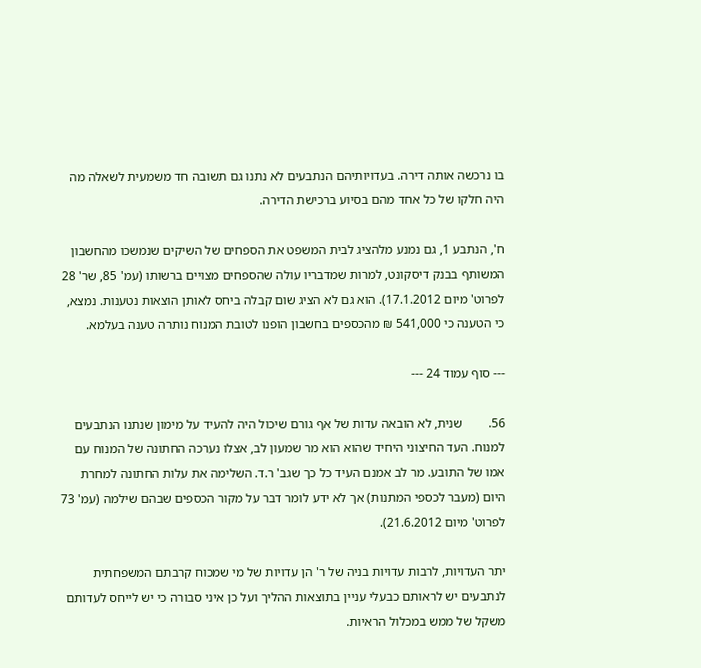בו נרכשה אותה דירה. בעדויותיהם הנתבעים לא נתנו גם תשובה חד משמעית לשאלה מה היה חלקו של כל אחד מהם בסיוע ברכישת הדירה.

ח', הנתבע 1, גם נמנע מלהציג לבית המשפט את הספחים של השיקים שנמשכו מהחשבון המשותף בבנק דיסקונט, למרות שמדבריו עולה שהספחים מצויים ברשותו (עמ' 85, שר' 28 לפרוט' מיום 17.1.2012). הוא גם לא הציג שום קבלה ביחס לאותן הוצאות נטענות. נמצא, כי הטענה כי 541,000 ₪ מהכספים בחשבון הופנו לטובת המנוח נותרה טענה בעלמא.

--- סוף עמוד 24 ---

56.        שנית, לא הובאה עדות של אף גורם שיכול היה להעיד על מימון שנתנו הנתבעים למנוח. העד החיצוני היחיד שהוא הוא מר שמעון לב, אצלו נערכה החתונה של המנוח עם אמו של התובע. מר לב אמנם העיד כל כך שגב' ר.ד. השלימה את עלות החתונה למחרת היום (מעבר לכספי המתנות) אך לא ידע לומר דבר על מקור הכספים שבהם שילמה (עמ' 73 לפרוט' מיום 21.6.2012).

יתר העדויות, לרבות עדויות בניה של ר' הן עדויות של מי שמכוח קרבתם המשפחתית לנתבעים יש לראותם כבעלי עניין בתוצאות ההליך ועל כן איני סבורה כי יש לייחס לעדותם משקל של ממש במכלול הראיות.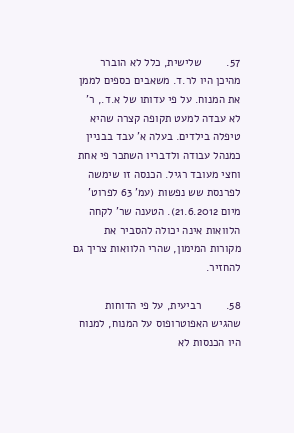57.        שלישית, כלל לא הוברר מהיכן היו לר.ד. משאבים כספים לממן את המנוח. על פי עדותו של א.ד., ר' לא עבדה למעט תקופה קצרה שהיא טיפלה בילדים. בעלה א' עבד בבניין כמנהל עבודה ולדבריו השתכר פי אחת וחצי מעובד רגיל. הכנסה זו שימשה לפרנסת שש נפשות (עמ' 63 לפרוט' מיום 21.6.2012). הטענה שר' לקחה הלוואות אינה יכולה להסביר את מקורות המימון, שהרי הלוואות צריך גם להחזיר.

58.        רביעית, על פי הדוחות שהגיש האפוטרופוס על המנוח, למנוח היו הכנסות לא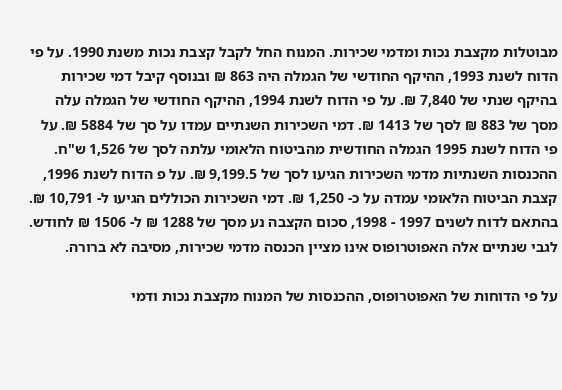מבוטלות מקצבת נכות ומדמי שכירות. המנוח החל לקבל קצבת נכות משנת 1990. על פי הדוח לשנת 1993, ההיקף החודשי של הגמלה היה 863 ₪ ובנוסף קיבל דמי שכירות בהיקף שנתי של 7,840 ₪. על פי הדוח לשנת 1994, ההיקף החודשי של הגמלה עלה מסך של 883 ₪ לסך של 1413 ₪. דמי השכירות השנתיים עמדו על סך של 5884 ₪. על פי הדוח לשנת 1995 הגמלה החודשית מהביטוח הלאומי עלתה לסך של 1,526 ש"ח. ההכנסות השנתיות מדמי השכירות הגיעו לסך של 9,199.5 ₪. על פ הדוח לשנת 1996, קצבת הביטוח הלאומי עמדה על כ- 1,250 ₪. דמי השכירות הכוללים הגיעו ל- 10,791 ₪. בהתאם לדוח לשנים 1997 - 1998, סכום הקצבה נע מסך של 1288 ₪ ל- 1506 ₪ לחודש. לגבי שנתיים אלה האפוטרופוס אינו מציין הכנסה מדמי שכירות, מסיבה לא ברורה.

על פי הדוחות של האפוטרופוס, ההכנסות של המנוח מקצבת נכות ודמי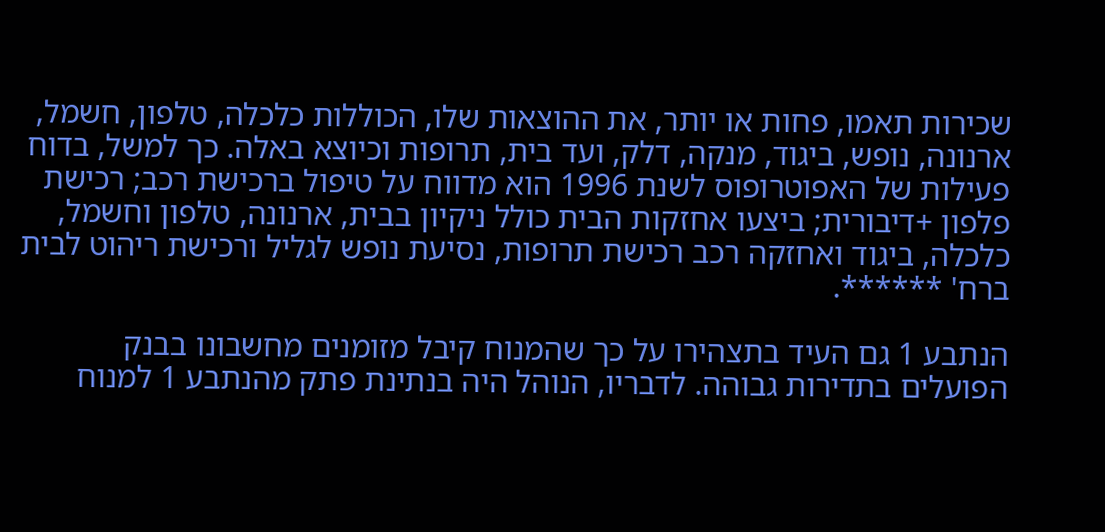שכירות תאמו, פחות או יותר, את ההוצאות שלו, הכוללות כלכלה, טלפון, חשמל, ארנונה, נופש, ביגוד, מנקה, דלק, ועד בית, תרופות וכיוצא באלה. כך למשל, בדוח פעילות של האפוטרופוס לשנת 1996 הוא מדווח על טיפול ברכישת רכב; רכישת פלפון +דיבורית; ביצעו אחזקות הבית כולל ניקיון בבית, ארנונה, טלפון וחשמל, כלכלה, ביגוד ואחזקה רכב רכישת תרופות, נסיעת נופש לגליל ורכישת ריהוט לבית ברח' ******.

הנתבע 1 גם העיד בתצהירו על כך שהמנוח קיבל מזומנים מחשבונו בבנק הפועלים בתדירות גבוהה. לדבריו, הנוהל היה בנתינת פתק מהנתבע 1 למנוח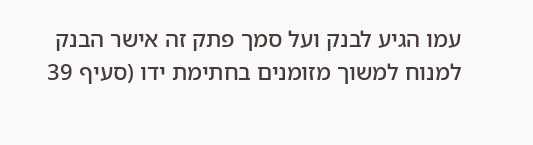עמו הגיע לבנק ועל סמך פתק זה אישר הבנק למנוח למשוך מזומנים בחתימת ידו (סעיף 39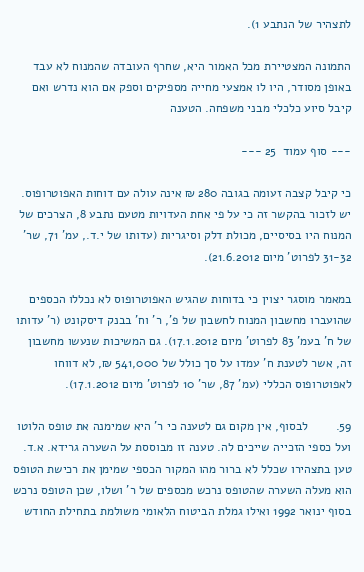לתצהיר של הנתבע 1).

התמונה המצטיירת מכל האמור היא, שחרף העובדה שהמנוח לא עבד באופן מסודר, היו לו אמצעי מחייה מספיקים וספק אם הוא נדרש ואם קיבל סיוע כלכלי מבני משפחה. הטענה

--- סוף עמוד  25 ---

כי קיבל קצבה זעומה בגובה 280 ₪ אינה עולה עם דוחות האפוטרופוס. יש לזכור בהקשר זה כי על פי אחת העדויות מטעם נתבע 8, הצרכים של המנוח היו בסיסיים, מכולת דלק וסיגריות (עדותו של י.ד., עמ' 71, שר' 31-32 לפרוט' מיום 21.6.2012).

במאמר מוסגר יצוין כי בדוחות שהגיש האפוטרופוס לא נכללו הכספים שהועברו מחשבון המנוח לחשבון של פ', ר' וח' בבנק דיסקונט (ר' עדותו של ח' בעמ' 83 לפרוט' מיום 17.1.2012). גם המשיכות שנעשו מחשבון זה, אשר לטענת ח' עמדו על סך כולל של 541,000 ₪, לא דווחו לאפוטרופוס הכללי (עמ' 87, שר' 10 לפרוט' מיום 17.1.2012).

59.        לבסוף, אין מקום גם לטענה כי ר' היא שמימנה את טופס הלוטו ועל כספי הזכייה שייכים לה. טענה זו מבוססת על השערה גרידא. א.ד. טען בתצהירו שכלל לא ברור מהו המקור הכספי שמימן את רכישת הטופס הוא מעלה השערה שהטופס נרכש מכספים של ר' ושלו, שכן הטופס נרכש בסוף ינואר 1992 ואילו גמלת הביטוח הלאומי משולמת בתחילת החודש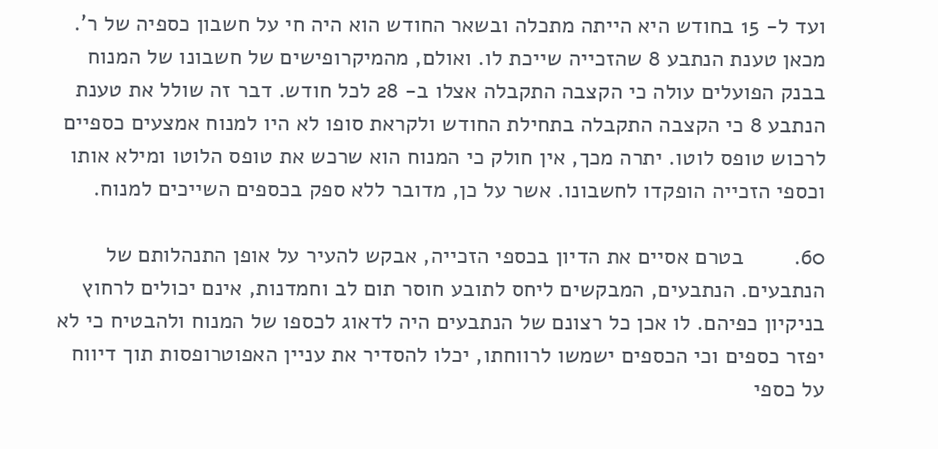ועד ל- 15 בחודש היא הייתה מתכלה ובשאר החודש הוא היה חי על חשבון כספיה של ר'. מכאן טענת הנתבע 8 שהזכייה שייכת לו. ואולם, מהמיקרופישים של חשבונו של המנוח בבנק הפועלים עולה כי הקצבה התקבלה אצלו ב- 28 לכל חודש. דבר זה שולל את טענת הנתבע 8 כי הקצבה התקבלה בתחילת החודש ולקראת סופו לא היו למנוח אמצעים כספיים לרכוש טופס לוטו. יתרה מכך, אין חולק כי המנוח הוא שרכש את טופס הלוטו ומילא אותו וכספי הזכייה הופקדו לחשבונו. אשר על כן, מדובר ללא ספק בכספים השייכים למנוח.

60.        בטרם אסיים את הדיון בכספי הזכייה, אבקש להעיר על אופן התנהלותם של הנתבעים. הנתבעים, המבקשים ליחס לתובע חוסר תום לב וחמדנות, אינם יכולים לרחוץ בניקיון כפיהם. לו אכן כל רצונם של הנתבעים היה לדאוג לכספו של המנוח ולהבטיח כי לא יפזר כספים וכי הכספים ישמשו לרווחתו, יכלו להסדיר את עניין האפוטרופסות תוך דיווח על כספי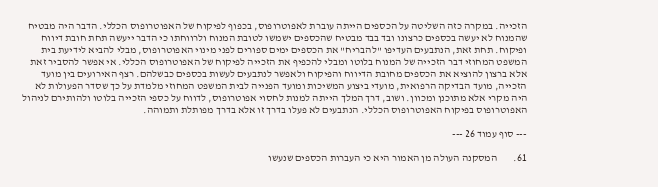הזכייה. במקרה כזה השליטה על הכספים הייתה עוברת לאפוטרופוס, בכפוף לפיקוח של האפוטרופוס הכללי. הדבר היה מבטיח שהמנוח לא יעשה בכספים כרצונו ובד בבד מבטיח שהכספים ישמשו לטובת המנוח ולרווחתו כי הדבר ייעשה תחת חובת דיווח ופיקוח. תחת זאת, הנתבעים העדיפו "להבריח" את הכספים ימים ספורים לפני מינוי האפוטרופוס, מבלי להביא לידיעת בית המשפט המחוזי דבר הזכייה של המנוח בלוטו ומבלי להכפיף את הזכייה לפיקוח של האפוטרופוס הכללי. אי אפשר להסביר זאת אלא ברצון להוציא את הכספים מחובת הדיווח והפיקוח ולאפשר לנתבעים לעשות בכספים כבשלהם. רצף האירועים בין מועד הזכייה, מועד הבדיקה הרפואית, מועדי ביצוע המשיכות ומועד הפנייה לבית המשפט המחוזי מלמדת על כך שסדר הפעולות לא היה מקרי אלא מתוכנן ומכוון. ושוב, דרך המלך הייתה למנות לחסוי אפוטרופוס, לדווח על כספי הזכייה בלוטו ולהותירם לניהול האפוטרופוס בפיקוח האפוטרופוס הכללי. הנתבעים לא פעלו בדרך זו אלא בדרך מפותלת ותמוהה.

--- סוף עמוד 26 ---

61.        המסקנה העולה מן האמור היא כי העברות הכספים שנעשו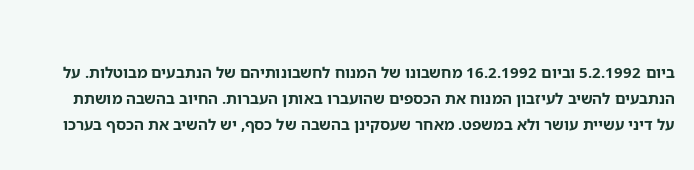ביום 5.2.1992 וביום 16.2.1992 מחשבונו של המנוח לחשבונותיהם של הנתבעים מבוטלות. על הנתבעים להשיב לעיזבון המנוח את הכספים שהועברו באותן העברות. החיוב בהשבה מושתת על דיני עשיית עושר ולא במשפט. מאחר שעסקינן בהשבה של כסף, יש להשיב את הכסף בערכו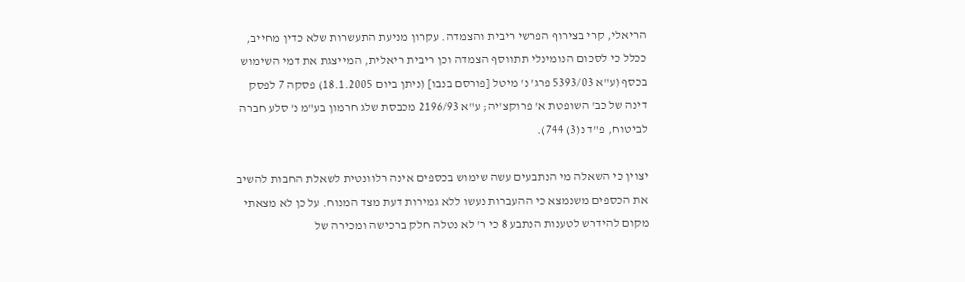הריאלי, קרי בצירוף הפרשי ריבית והצמדה. עקרון מניעת התעשרות שלא כדין מחייב, ככלל כי לסכום הנומינלי תתווסף הצמדה וכן ריבית ריאלית, המייצגת את דמי השימוש בכסף (ע"א 5393/03 פרג' נ' מיטל [פורסם בנבו] (ניתן ביום 18.1.2005) פסקה 7 לפסק דינה של כב' השופטת א' פרוקצ'יה; ע"א 2196/93 מכבסת שלג חרמון בע"מ נ' סלע חברה לביטוח, פ"ד נ(3) 744).

יצוין כי השאלה מי הנתבעים עשה שימוש בכספים אינה רלוונטית לשאלת החבות להשיב את הכספים משנמצא כי ההעברות נעשו ללא גמירות דעת מצד המנוח. על כן לא מצאתי מקום להידרש לטענות הנתבע 8 כי ר' לא נטלה חלק ברכישה ומכירה של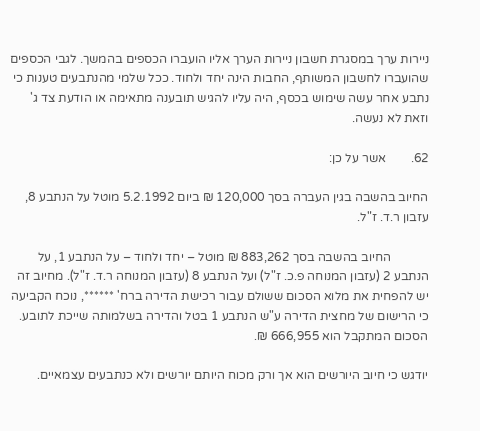ניירות ערך במסגרת חשבון ניירות הערך אליו הועברו הכספים בהמשך. לגבי הכספים שהועברו לחשבון המשותף, החבות הינה יחד ולחוד. ככל שלמי מהנתבעים טענות כי נתבע אחר עשה שימוש בכסף, היה עליו להגיש תובענה מתאימה או הודעת צד ג' וזאת לא נעשה.

62.        אשר על כן:

החיוב בהשבה בגין העברה בסך 120,000 ₪ ביום 5.2.1992 מוטל על הנתבע 8, עזבון ר.ד. ז"ל.

            החיוב בהשבה בסך 883,262 ₪ מוטל – יחד ולחוד – על הנתבע 1, על הנתבע 2 (עזבון המנוחה פ.כ. ז"ל) ועל הנתבע 8 (עזבון המנוחה ר.ד. ז"ל). מחיוב זה יש להפחית את מלוא הסכום ששולם עבור רכישת הדירה ברח' ******, נוכח הקביעה כי הרישום של מחצית הדירה ע"ש הנתבע 1 בטל והדירה בשלמותה שייכת לתובע. הסכום המתקבל הוא 666,955 ₪.

יודגש כי חיוב היורשים הוא אך ורק מכוח היותם יורשים ולא כנתבעים עצמאיים.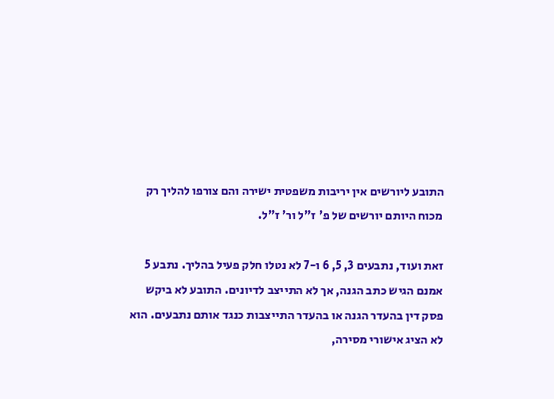התובע ליורשים אין יריבות משפטית ישירה והם צורפו להליך רק מכוח היותם יורשים של פ' ז"ל ור' ז"ל.

זאת ועוד, נתבעים 3, 5, 6 ו-7 לא נטלו חלק פעיל בהליך. נתבע 5 אמנם הגיש כתב הגנה, אך לא התייצב לדיונים. התובע לא ביקש פסק דין בהעדר הגנה או בהעדר התייצבות כנגד אותם נתבעים. הוא לא הציג אישורי מסירה,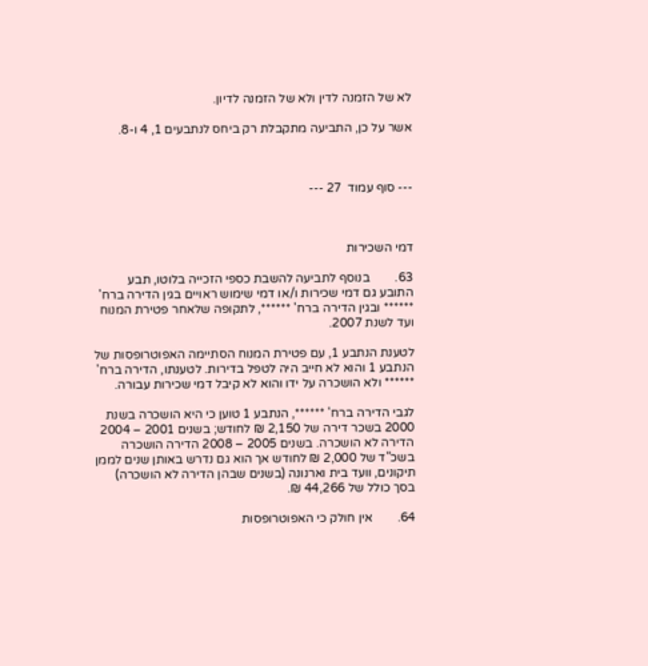לא של הזמנה לדין ולא של הזמנה לדיון.

אשר על כן, התביעה מתקבלת רק ביחס לנתבעים 1, 4 ו-8.



--- סוף עמוד  27 ---



דמי השכירות

63.        בנוסף לתביעה להשבת כספי הזכייה בלוטו, תבע התובע גם דמי שכירות ו/או דמי שימוש ראויים בגין הדירה ברח' ****** ובגין הדירה ברח' ******, לתקופה שלאחר פטירת המנוח ועד לשנת 2007.

לטענת הנתבע 1, עם פטירת המנוח הסתיימה האפוטרופסות של הנתבע 1 והוא לא חייב היה לטפל בדירות. לטענתו, הדירה ברח' ****** ולא הושכרה על ידו והוא לא קיבל דמי שכירות עבורה.

לגבי הדירה ברח' ******, הנתבע 1 טוען כי היא הושכרה בשנת 2000 בשכר דירה של 2,150 ₪ לחודש; בשנים 2001 – 2004 הדירה לא הושכרה. בשנים 2005 – 2008 הדירה הושכרה בשכ"ד של 2,000 ₪ לחודש אך הוא גם נדרש באותן שנים לממן תיקונים, וועד בית וארנונה (בשנים שבהן הדירה לא הושכרה) בסך כולל של 44,266 ₪.

64.        אין חולק כי האפוטרופסות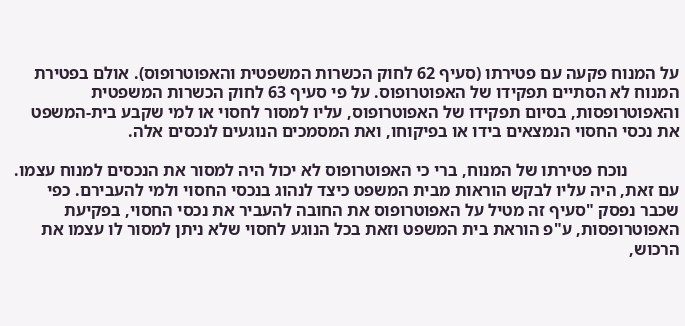על המנוח פקעה עם פטירתו (סעיף 62 לחוק הכשרות המשפטית והאפוטרופוס). אולם בפטירת המנוח לא הסתיים תפקידו של האפוטרופוס. על פי סעיף 63 לחוק הכשרות המשפטית והאפוטרופסות, בסיום תפקידו של האפוטרופוס, עליו למסור לחסוי או למי שקבע בית-המשפט את נכסי החסוי הנמצאים בידו או בפיקוחו, ואת המסמכים הנוגעים לנכסים אלה.

            נוכח פטירתו של המנוח, ברי כי האפוטרופוס לא יכול היה למסור את הנכסים למנוח עצמו. עם זאת, היה עליו לבקש הוראות מבית המשפט כיצד לנהוג בנכסי החסוי ולמי להעבירם. כפי שכבר נפסק "סעיף זה מטיל על האפוטרופוס את החובה להעביר את נכסי החסוי, בפקיעת האפוטרופסות, ע"פ הוראת בית המשפט וזאת בכל הנוגע לחסוי שלא ניתן למסור לו עצמו את הרכוש,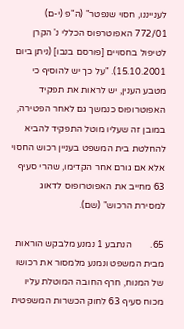לענייננו, חסוי שנפטר" (ה"פ (י-ם) 772/01 האפוטרפוס הכללי נ' הקרן לטיפול בחסויים [פורסם בנבו] (ניתן ביום 15.10.2001). "על כך יש להוסיף כי מטבע הענין, יש לראות את תפקיד האפוטרופוס כנמשך גם לאחר הפטירה, במובן זה שעליו מוטל התפקיד להביא להחלטת בית המשפט בעניין רכוש החסוי אלא אם גורם אחר הקדימו, שהרי סעיף 63 מחייב את האפוטרופוס לדאוג למסירת הרכוש" (שם).

65.        הנתבע 1 נמנע מלבקש הוראות מבית המשפט ונמנע מלמסור את רכושו של המנוח, חרף החובה המוטלת עליו מכוח סעיף 63 לחוק הכשרות המשפטית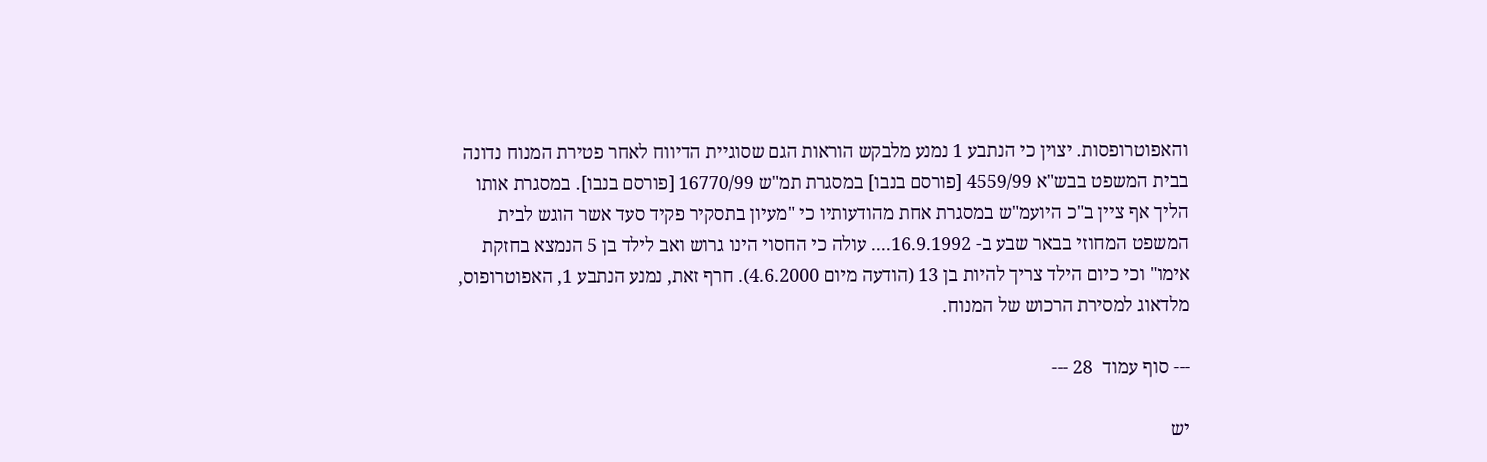והאפוטרופסות. יצוין כי הנתבע 1 נמנע מלבקש הוראות הגם שסוגיית הדיווח לאחר פטירת המנוח נדונה בבית המשפט בבש"א 4559/99 [פורסם בנבו] במסגרת תמ"ש 16770/99 [פורסם בנבו]. במסגרת אותו הליך אף ציין ב"כ היועמ"ש במסגרת אחת מהודעותיו כי "מעיון בתסקיר פקיד סעד אשר הוגש לבית המשפט המחוזי בבאר שבע ב- 16.9.1992.... עולה כי החסוי הינו גרוש ואב לילד בן 5 הנמצא בחזקת אימו" וכי כיום הילד צריך להיות בן 13 (הודעה מיום 4.6.2000). חרף זאת, נמנע הנתבע 1, האפוטרופוס, מלדאוג למסירת הרכוש של המנוח.

--- סוף עמוד  28 ---

יש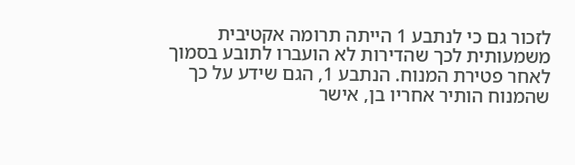לזכור גם כי לנתבע 1 הייתה תרומה אקטיבית משמעותית לכך שהדירות לא הועברו לתובע בסמוך לאחר פטירת המנוח. הנתבע 1, הגם שידע על כך שהמנוח הותיר אחריו בן, אישר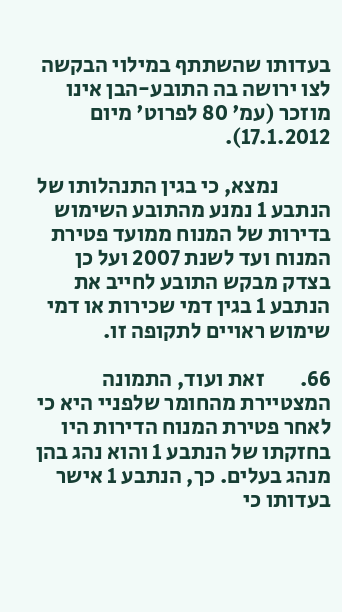בעדותו שהשתתף במילוי הבקשה לצו ירושה בה התובע-הבן אינו מוזכר (עמ' 80 לפרוט' מיום 17.1.2012).

            נמצא, כי בגין התנהלותו של הנתבע 1 נמנע מהתובע השימוש בדירות של המנוח ממועד פטירת המנוח ועד לשנת 2007 ועל כן בצדק מבקש התובע לחייב את הנתבע 1 בגין דמי שכירות או דמי שימוש ראויים לתקופה זו.

66.        זאת ועוד, התמונה המצטיירת מהחומר שלפניי היא כי לאחר פטירת המנוח הדירות היו בחזקתו של הנתבע 1 והוא נהג בהן מנהג בעלים. כך, הנתבע 1 אישר בעדותו כי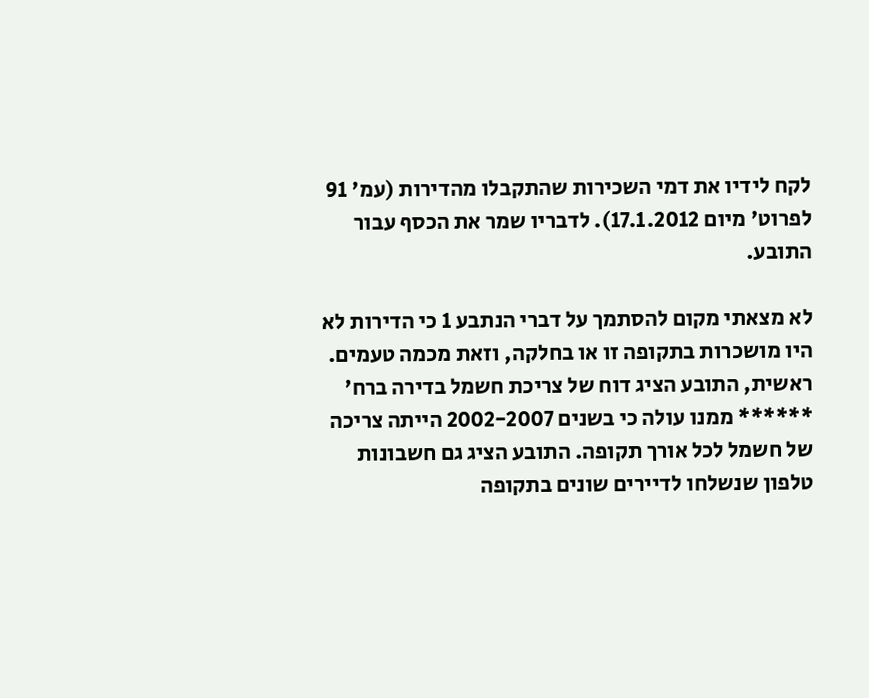לקח לידיו את דמי השכירות שהתקבלו מהדירות (עמ' 91 לפרוט' מיום 17.1.2012). לדבריו שמר את הכסף עבור התובע.

לא מצאתי מקום להסתמך על דברי הנתבע 1 כי הדירות לא היו מושכרות בתקופה זו או בחלקה, וזאת מכמה טעמים. ראשית, התובע הציג דוח של צריכת חשמל בדירה ברח' ****** ממנו עולה כי בשנים 2002-2007 הייתה צריכה של חשמל לכל אורך תקופה. התובע הציג גם חשבונות טלפון שנשלחו לדיירים שונים בתקופה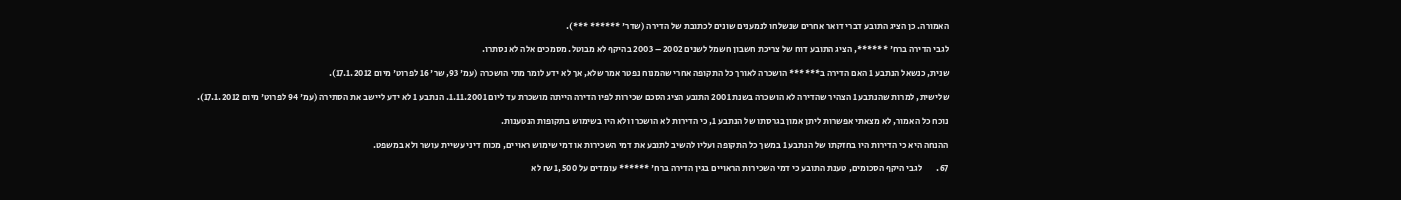האמורה. כן הציג התובע דברי דואר אחרים שנשלחו לנמענים שונים לכתובת של הדירה (שדר' ****** ***).

לגבי הדירה ברח' ******, הציג התובע דוח של צריכת חשבון חשמל לשנים 2002 – 2003 בהיקף לא מבוטל. מסמכים אלה לא נסתרו.

שנית, כנשאל הנתבע 1 האם הדירה ב****** הושכרה לאורך כל התקופה אחרי שהמנוח נפטר אמר שלא, אך לא ידע לומר מתי הושכרה (עמ' 93, שר' 16 לפרוט' מיום 17.1.2012).

שלישית, למרות שהנתבע 1 הצהיר שהדירה לא הושכרה בשנת 2001 התובע הציג הסכם שכירות לפיו הדירה הייתה מושכרת עד ליום 1.11.2001. הנתבע 1 לא ידע ליישב את הסתירה (עמ' 94 לפרוט' מיום 17.1.2012).

נוכח כל האמור, לא מצאתי אפשרות ליתן אמון בגרסתו של הנתבע 1, כי הדירות לא הושכרו ולא היו בשימוש בתקופות הנטענות.

ההנחה היא כי הדירות היו בחזקתו של הנתבע 1 במשך כל התקופה ועליו להשיב לתובע את דמי השכירות או דמי שימוש ראויים, מכוח דיני עשיית עושר ולא במשפט.

67.        לגבי היקף הסכומים, טענת התובע כי דמי השכירות הראויים בגין הדירה ברח' ****** עומדים על 1,500 ₪ לא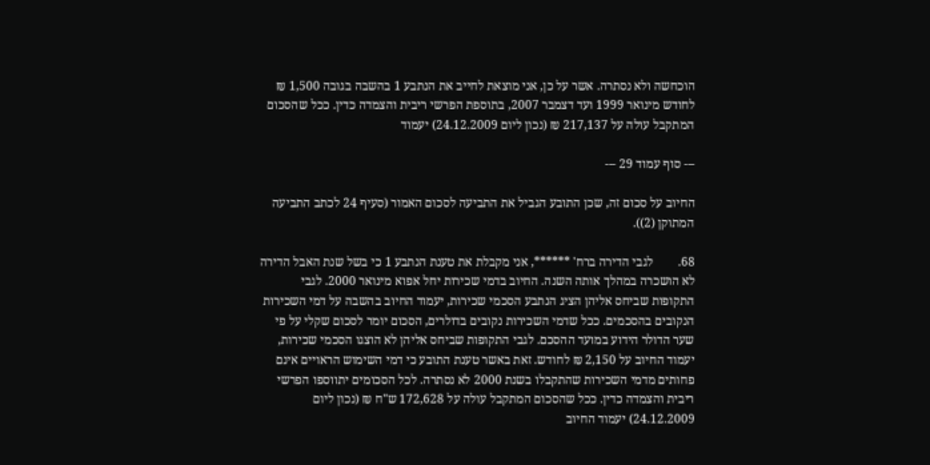הוכחשה ולא נסתרה. אשר על כן, אני מוצאת לחייב את הנתבע 1 בהשבה בגובה 1,500 ₪ לחודש מינואר 1999 ועד דצמבר 2007, בתוספת הפרשי ריבית והצמדה כדין. ככל שהסכום המתקבל עולה על 217,137 ₪ (נכון ליום 24.12.2009) יעמוד

--- סוף עמוד 29 ---

החיוב על סכום זה, שכן התובע הגביל את התביעה לסכום האמור (סעיף 24 לכתב התביעה המתוקן (2)).

68.        לגבי הדירה ברח' ******, אני מקבלת את טענת הנתבע 1 כי בשל שנת האבל הדירה לא הושכרה במהלך אותה השנה. החיוב בדמי שכירות יחל אפוא מינואר 2000. לגבי התקופות שביחס אליהן הציג הנתבע הסכמי שכירות, יעמוד החיוב בהשבה על דמי השכירות הנקובים בהסכמים. ככל שדמי השכירות נקובים בדולרים, הסכום יומר לסכום שקלי על פי שער הדולר הידוע במועד ההסכם. לגבי התקופות שביחס אליהן לא הוצגו הסכמי שכירות, יעמוד החיוב על 2,150 ₪ לחודש. זאת באשר טענת התובע כי דמי השימוש הראויים אינם פחותים מדמי השכירות שהתקבלו בשנת 2000 לא נסתרה. לכל הסכומים יתווספו הפרשי ריבית והצמדה כדין. ככל שהסכום המתקבל עולה על 172,628 ש"ח ₪ (נכון ליום 24.12.2009) יעמוד החיוב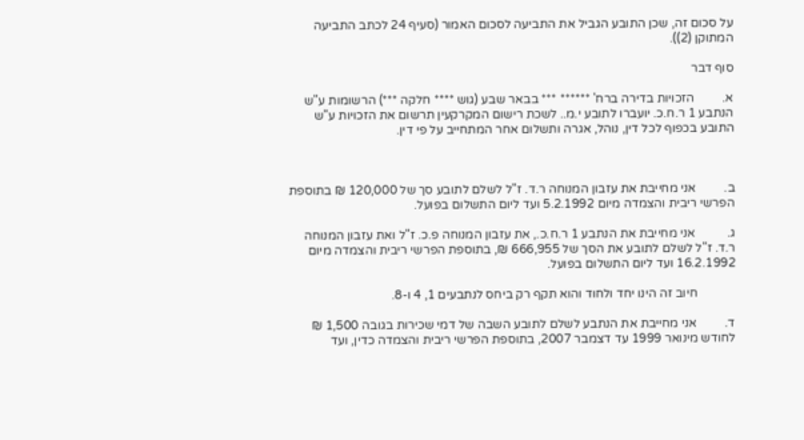על סכום זה, שכן התובע הגביל את התביעה לסכום האמור (סעיף 24 לכתב התביעה המתוקן (2)).

סוף דבר

א.         הזכויות בדירה ברח' ****** *** בבאר שבע (גוש **** חלקה ***) הרשומות ע"ש הנתבע 1 ר.ח.כ. יועברו לתובע י.מ.. לשכת רישום המקרקעין תרשום את הזכויות ע"ש התובע בכפוף לכל דין, נוהל, אגרה ותשלום אחר המתחייב על פי דין.



ב.         אני מחייבת את עזבון המנוחה ר.ד. ז"ל לשלם לתובע סך של 120,000 ₪ בתוספת הפרשי ריבית והצמדה מיום 5.2.1992 ועד ליום התשלום בפועל.

ג.          אני מחייבת את הנתבע 1 ר.ח.כ., את עזבון המנוחה פ.כ. ז"ל ואת עזבון המנוחה ר.ד. ז"ל לשלם לתובע את הסך של 666,955 ₪, בתוספת הפרשי ריבית והצמדה מיום 16.2.1992 ועד ליום התשלום בפועל.

            חיוב זה הינו יחד ולחוד והוא תקף רק ביחס לנתבעים 1, 4 ו-8.

ד.         אני מחייבת את הנתבע לשלם לתובע השבה של דמי שכירות בגובה 1,500 ₪ לחודש מינואר 1999 עד דצמבר 2007, בתוספת הפרשי ריבית והצמדה כדין, ועד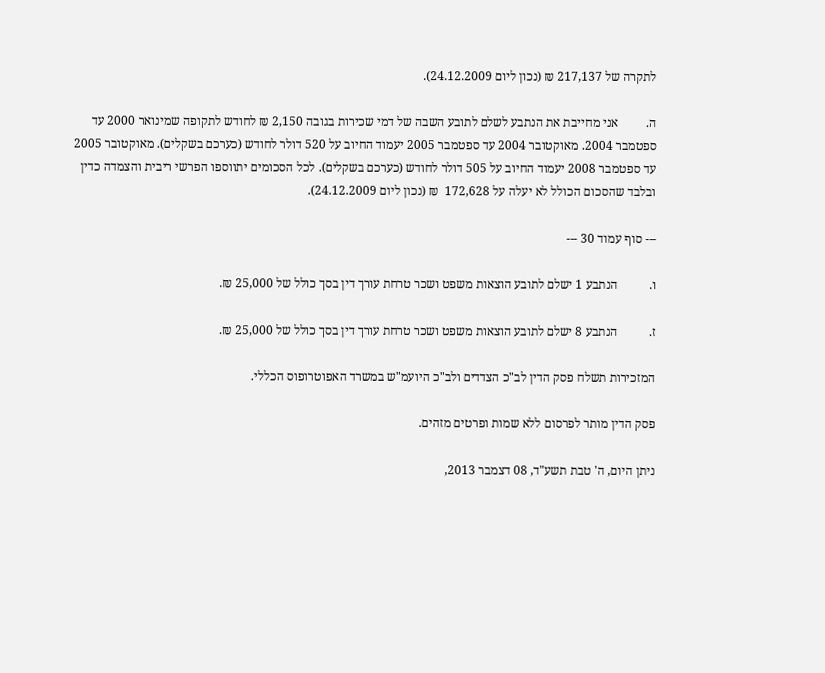לתקרה של 217,137 ₪ (נכון ליום 24.12.2009).

ה.         אני מחייבת את הנתבע לשלם לתובע השבה של דמי שכירות בגובה 2,150 ₪ לחודש לתקופה שמינואר 2000 עד ספטמבר 2004. מאוקטובר 2004 עד ספטמבר 2005 יעמוד החיוב על 520 דולר לחודש (כערכם בשקלים). מאוקטובר 2005 עד ספטמבר 2008 יעמוד החיוב על 505 דולר לחודש (כערכם בשקלים). לכל הסכומים יתווספו הפרשי ריבית והצמדה כדין ובלבד שהסכום הכולל לא יעלה על 172,628  ₪ (נכון ליום 24.12.2009).

--- סוף עמוד 30 ---

ו.          הנתבע 1 ישלם לתובע הוצאות משפט ושכר טרחת עורך דין בסך כולל של 25,000 ₪.

ז.          הנתבע 8 ישלם לתובע הוצאות משפט ושכר טרחת עורך דין בסך כולל של 25,000 ₪.

המזכירות תשלח פסק הדין לב"כ הצדדים ולב"כ היועמ"ש במשרד האפוטרופוס הכללי.

פסק הדין מותר לפרסום ללא שמות ופרטים מזהים.

ניתן היום, ה' טבת תשע"ד, 08 דצמבר 2013,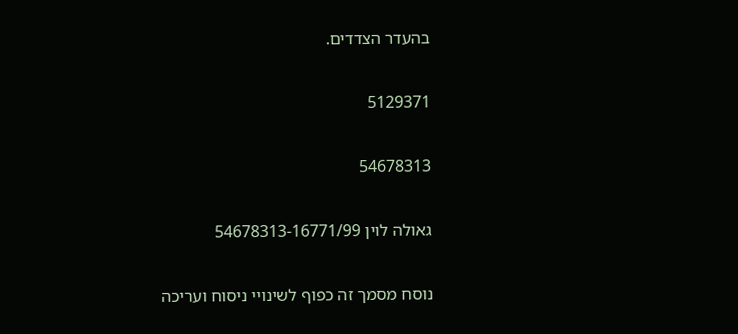בהעדר הצדדים.

5129371

54678313

גאולה לוין 54678313-16771/99

נוסח מסמך זה כפוף לשינויי ניסוח ועריכה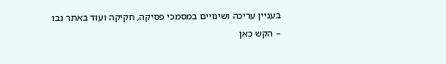בעניין עריכה ושינויים במסמכי פסיקה, חקיקה ועוד באתר נבו – הקש כאן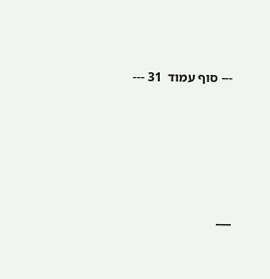--- סוף עמוד  31 ---





___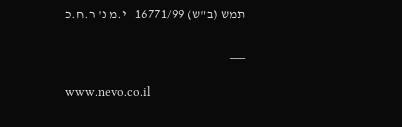תמש (ב"ש) 16771/99   י.מ נ' ר.ח.כ

___

www.nevo.co.il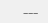___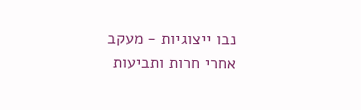נבו ייצוגיות - מעקב אחרי חרות ותביעות